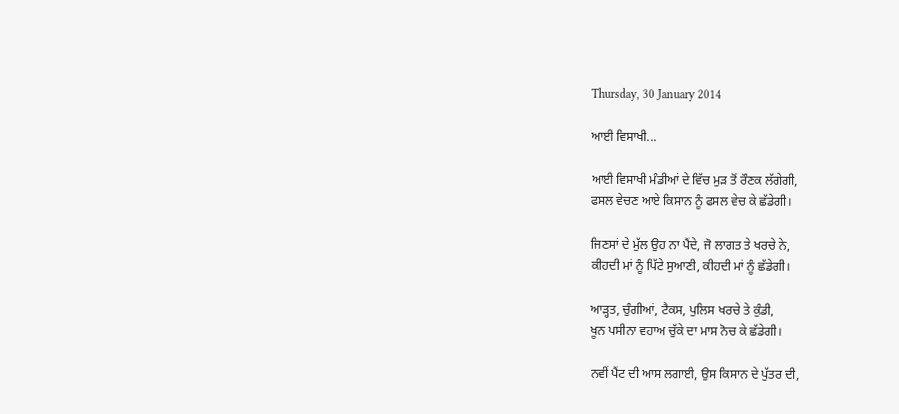Thursday, 30 January 2014

ਆਈ ਵਿਸਾਖੀ...

ਆਈ ਵਿਸਾਖੀ ਮੰਡੀਆਂ ਦੇ ਵਿੱਚ ਮੁੜ ਤੋਂ ਰੌਣਕ ਲੱਗੇਗੀ,
ਫਸਲ ਵੇਚਣ ਆਏ ਕਿਸਾਨ ਨੂੰ ਫਸਲ ਵੇਚ ਕੇ ਛੱਡੇਗੀ।

ਜਿਣਸਾਂ ਦੇ ਮੁੱਲ ਉਹ ਨਾ ਪੈਂਦੇ, ਜੋ ਲਾਗਤ ਤੇ ਖਰਚੇ ਨੇ,
ਕੀਹਦੀ ਮਾਂ ਨੂੰ ਪਿੱਟੇ ਸੁਆਣੀ, ਕੀਹਦੀ ਮਾਂ ਨੂੰ ਛੱਡੇਗੀ।

ਆੜ੍ਹਤ, ਚੁੰਗੀਆਂ, ਟੈਕਸ, ਪੁਲਿਸ ਖਰਚੇ ਤੇ ਕੁੰਡੀ,
ਖੂਨ ਪਸੀਨਾ ਵਹਾਅ ਚੁੱਕੇ ਦਾ ਮਾਸ ਨੋਚ ਕੇ ਛੱਡੇਗੀ।

ਨਵੀਂ ਪੈਂਟ ਦੀ ਆਸ ਲਗਾਈ, ਉਸ ਕਿਸਾਨ ਦੇ ਪੁੱਤਰ ਦੀ,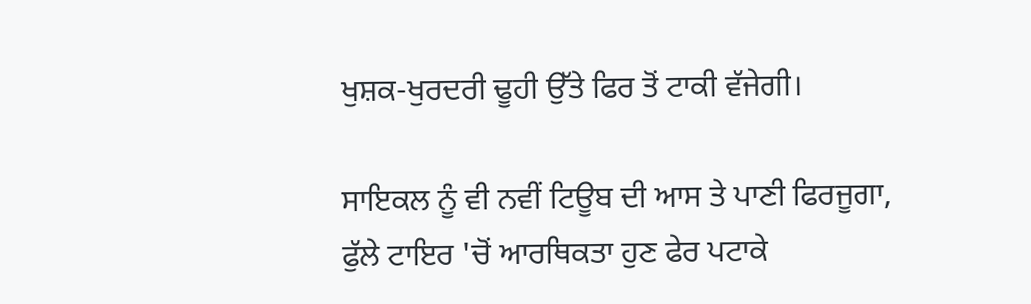ਖੁਸ਼ਕ-ਖੁਰਦਰੀ ਢੂਹੀ ਉੱਤੇ ਫਿਰ ਤੋਂ ਟਾਕੀ ਵੱਜੇਗੀ।

ਸਾਇਕਲ ਨੂੰ ਵੀ ਨਵੀਂ ਟਿਊਬ ਦੀ ਆਸ ਤੇ ਪਾਣੀ ਫਿਰਜੂਗਾ,
ਫੁੱਲੇ ਟਾਇਰ 'ਚੋਂ ਆਰਥਿਕਤਾ ਹੁਣ ਫੇਰ ਪਟਾਕੇ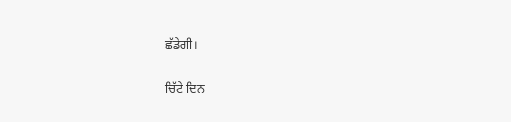ਛੱਡੇਗੀ।

ਚਿੱਟੇ ਦਿਨ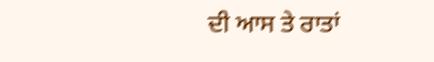ਦੀ ਆਸ ਤੇ ਰਾਤਾਂ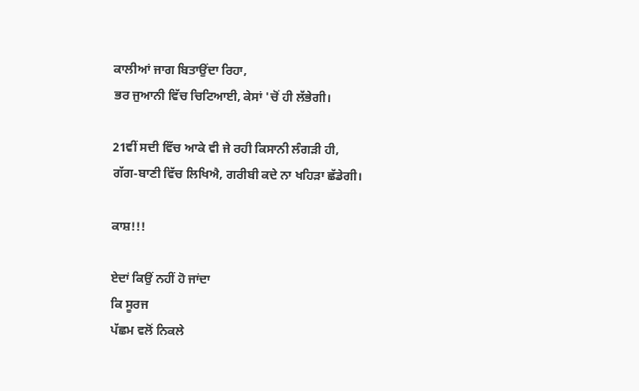ਕਾਲੀਆਂ ਜਾਗ ਬਿਤਾਉਂਦਾ ਰਿਹਾ,
ਭਰ ਜੁਆਨੀ ਵਿੱਚ ਚਿਟਿਆਈ, ਕੇਸਾਂ 'ਚੋਂ ਹੀ ਲੱਭੇਗੀ।

21ਵੀਂ ਸਦੀ ਵਿੱਚ ਆਕੇ ਵੀ ਜੇ ਰਹੀ ਕਿਸਾਨੀ ਲੰਗੜੀ ਹੀ,
ਗੱਗ-ਬਾਣੀ ਵਿੱਚ ਲਿਖਿਐ, ਗਰੀਬੀ ਕਦੇ ਨਾ ਖਹਿੜਾ ਛੱਡੇਗੀ।

ਕਾਸ਼!!!

ਏਦਾਂ ਕਿਉਂ ਨਹੀਂ ਹੋ ਜਾਂਦਾ
ਕਿ ਸੂਰਜ
ਪੱਛਮ ਵਲੋਂ ਨਿਕਲੇ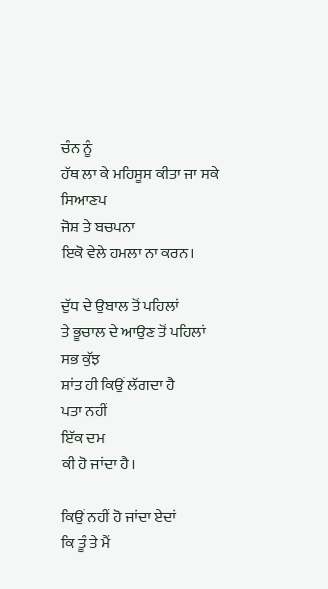ਚੰਨ ਨੂੰ
ਹੱਥ ਲਾ ਕੇ ਮਹਿਸੂਸ ਕੀਤਾ ਜਾ ਸਕੇ
ਸਿਆਣਪ
ਜੋਸ਼ ਤੇ ਬਚਪਨਾ
ਇਕੋ ਵੇਲੇ ਹਮਲਾ ਨਾ ਕਰਨ।

ਦੁੱਧ ਦੇ ਉਬਾਲ ਤੋਂ ਪਹਿਲਾਂ
ਤੇ ਭੂਚਾਲ ਦੇ ਆਉਣ ਤੋਂ ਪਹਿਲਾਂ
ਸਭ ਕੁੱਝ
ਸ਼ਾਂਤ ਹੀ ਕਿਉਂ ਲੱਗਦਾ ਹੈ
ਪਤਾ ਨਹੀਂ
ਇੱਕ ਦਮ
ਕੀ ਹੋ ਜਾਂਦਾ ਹੈ।

ਕਿਉਂ ਨਹੀਂ ਹੋ ਜਾਂਦਾ ਏਦਾਂ
ਕਿ ਤੂੰ ਤੇ ਮੈਂ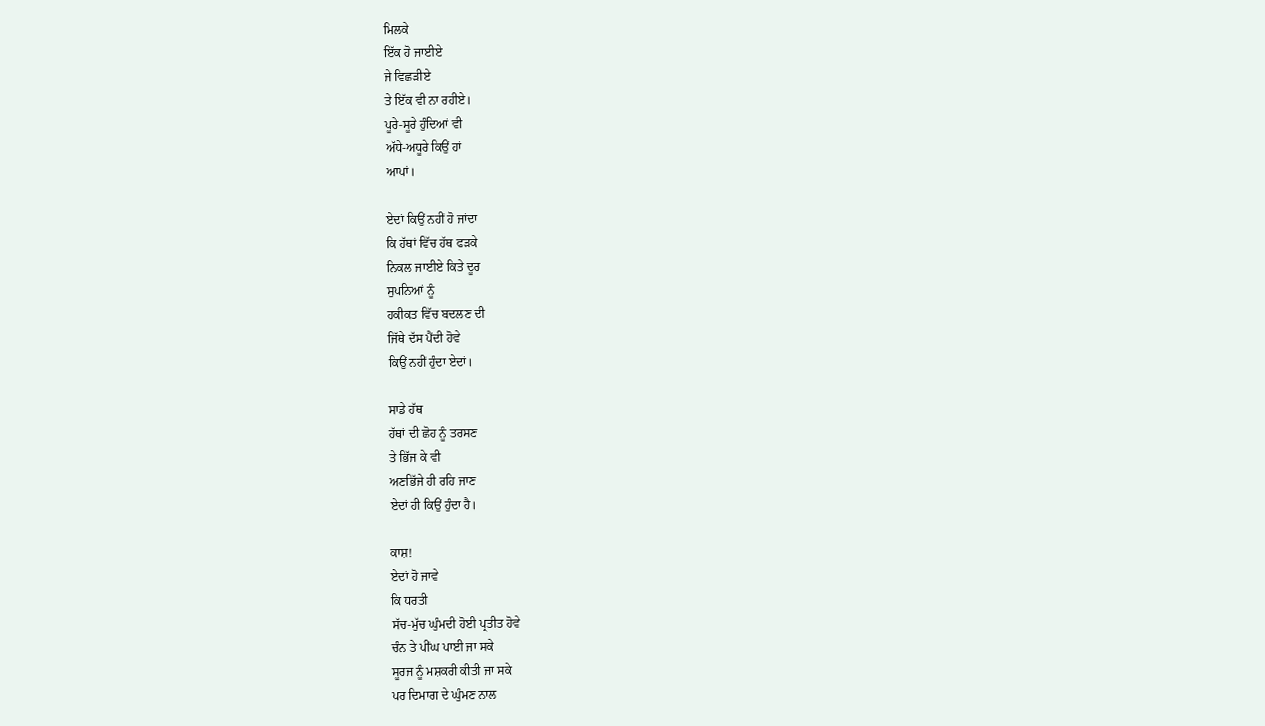ਮਿਲਕੇ
ਇੱਕ ਹੋ ਜਾਈਏ
ਜੇ ਵਿਛੜੀਏ
ਤੇ ਇੱਕ ਵੀ ਨਾ ਰਹੀਏ।
ਪੂਰੇ-ਸੂਰੇ ਹੁੰਦਿਆਂ ਵੀ
ਅੱਧੇ-ਅਧੂਰੇ ਕਿਉਂ ਹਾਂ
ਆਪਾਂ।

ਏਦਾਂ ਕਿਉਂ ਨਹੀਂ ਹੋ ਜਾਂਦਾ
ਕਿ ਹੱਥਾਂ ਵਿੱਚ ਹੱਥ ਫੜਕੇ
ਨਿਕਲ ਜਾਈਏ ਕਿਤੇ ਦੂਰ
ਸੁਪਨਿਆਂ ਨੂੰ
ਹਕੀਕਤ ਵਿੱਚ ਬਦਲਣ ਦੀ
ਜਿੱਥੇ ਦੱਸ ਪੈਂਦੀ ਹੋਵੇ
ਕਿਉਂ ਨਹੀਂ ਹੁੰਦਾ ਏਦਾਂ।

ਸਾਡੇ ਹੱਥ
ਹੱਥਾਂ ਦੀ ਛੋਹ ਨੂੰ ਤਰਸਣ
ਤੇ ਭਿੱਜ ਕੇ ਵੀ
ਅਣਭਿੱਜੇ ਹੀ ਰਹਿ ਜਾਣ
ਏਦਾਂ ਹੀ ਕਿਉਂ ਹੁੰਦਾ ਹੈ।

ਕਾਸ਼!
ਏਦਾਂ ਹੋ ਜਾਵੇ
ਕਿ ਧਰਤੀ
ਸੱਚ-ਮੁੱਚ ਘੁੰਮਦੀ ਹੋਈ ਪ੍ਰਤੀਤ ਹੋਵੇ
ਚੰਨ ਤੇ ਪੀਂਘ ਪਾਈ ਜਾ ਸਕੇ
ਸੂਰਜ ਨੂੰ ਮਸ਼ਕਰੀ ਕੀਤੀ ਜਾ ਸਕੇ
ਪਰ ਦਿਮਾਗ ਦੇ ਘੁੰਮਣ ਨਾਲ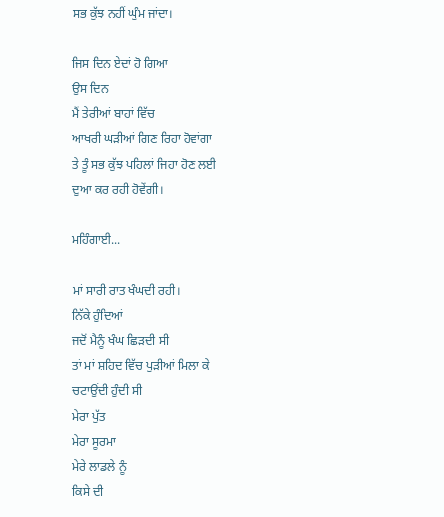ਸਭ ਕੁੱਝ ਨਹੀਂ ਘੁੰਮ ਜਾਂਦਾ।

ਜਿਸ ਦਿਨ ਏਦਾਂ ਹੋ ਗਿਆ
ਉਸ ਦਿਨ
ਮੈਂ ਤੇਰੀਆਂ ਬਾਹਾਂ ਵਿੱਚ
ਆਖਰੀ ਘੜੀਆਂ ਗਿਣ ਰਿਹਾ ਹੋਵਾਂਗਾ
ਤੇ ਤੂੰ ਸਭ ਕੁੱਝ ਪਹਿਲਾਂ ਜਿਹਾ ਹੋਣ ਲਈ
ਦੁਆ ਕਰ ਰਹੀ ਹੋਵੇਂਗੀ।

ਮਹਿੰਗਾਈ...

ਮਾਂ ਸਾਰੀ ਰਾਤ ਖੰਘਦੀ ਰਹੀ।
ਨਿੱਕੇ ਹੁੰਦਿਆਂ
ਜਦੋਂ ਮੈਨੂੰ ਖੰਘ ਛਿੜਦੀ ਸੀ
ਤਾਂ ਮਾਂ ਸ਼ਹਿਦ ਵਿੱਚ ਪੁੜੀਆਂ ਮਿਲਾ ਕੇ
ਚਟਾਉਂਦੀ ਹੁੰਦੀ ਸੀ
ਮੇਰਾ ਪੁੱਤ
ਮੇਰਾ ਸੂਰਮਾ
ਮੇਰੇ ਲਾਡਲੇ ਨੂੰ
ਕਿਸੇ ਦੀ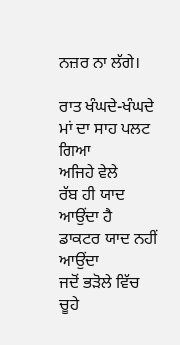ਨਜ਼ਰ ਨਾ ਲੱਗੇ।

ਰਾਤ ਖੰਘਦੇ-ਖੰਘਦੇ
ਮਾਂ ਦਾ ਸਾਹ ਪਲਟ ਗਿਆ
ਅਜਿਹੇ ਵੇਲੇ
ਰੱਬ ਹੀ ਯਾਦ ਆਉਂਦਾ ਹੈ
ਡਾਕਟਰ ਯਾਦ ਨਹੀਂ ਆਉਂਦਾ
ਜਦੋਂ ਭੜੋਲੇ ਵਿੱਚ ਚੂਹੇ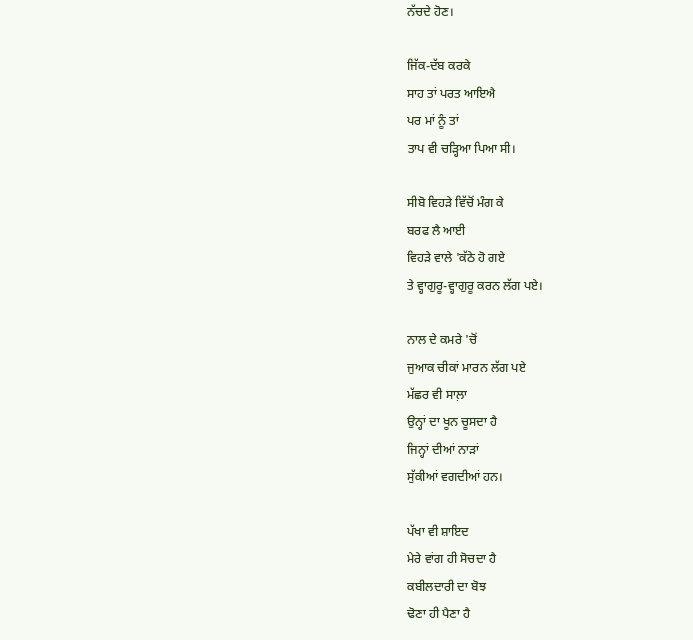ਨੱਚਦੇ ਹੋਣ।

ਜਿੱਕ-ਦੱਬ ਕਰਕੇ
ਸਾਹ ਤਾਂ ਪਰਤ ਆਇਐ
ਪਰ ਮਾਂ ਨੂੰ ਤਾਂ
ਤਾਪ ਵੀ ਚੜ੍ਹਿਆ ਪਿਆ ਸੀ।

ਸੀਬੋ ਵਿਹੜੇ ਵਿੱਚੋਂ ਮੰਗ ਕੇ
ਬਰਫ ਲੈ ਆਈ
ਵਿਹੜੇ ਵਾਲੇ 'ਕੱਠੇ ਹੋ ਗਏ
ਤੇ ਵ੍ਹਾਗੁਰੂ-ਵ੍ਹਾਗੁਰੂ ਕਰਨ ਲੱਗ ਪਏ।

ਨਾਲ ਦੇ ਕਮਰੇ 'ਚੋਂ
ਜੁਆਕ ਚੀਕਾਂ ਮਾਰਨ ਲੱਗ ਪਏ
ਮੱਛਰ ਵੀ ਸਾਲ਼ਾ
ਉਨ੍ਹਾਂ ਦਾ ਖੂਨ ਚੂਸਦਾ ਹੈ
ਜਿਨ੍ਹਾਂ ਦੀਆਂ ਨਾੜਾਂ
ਸੁੱਕੀਆਂ ਵਗਦੀਆਂ ਹਨ।

ਪੱਖਾ ਵੀ ਸ਼ਾਇਦ
ਮੇਰੇ ਵਾਂਗ ਹੀ ਸੋਚਦਾ ਹੈ
ਕਬੀਲਦਾਰੀ ਦਾ ਬੋਝ
ਢੋਣਾ ਹੀ ਪੈਣਾ ਹੈ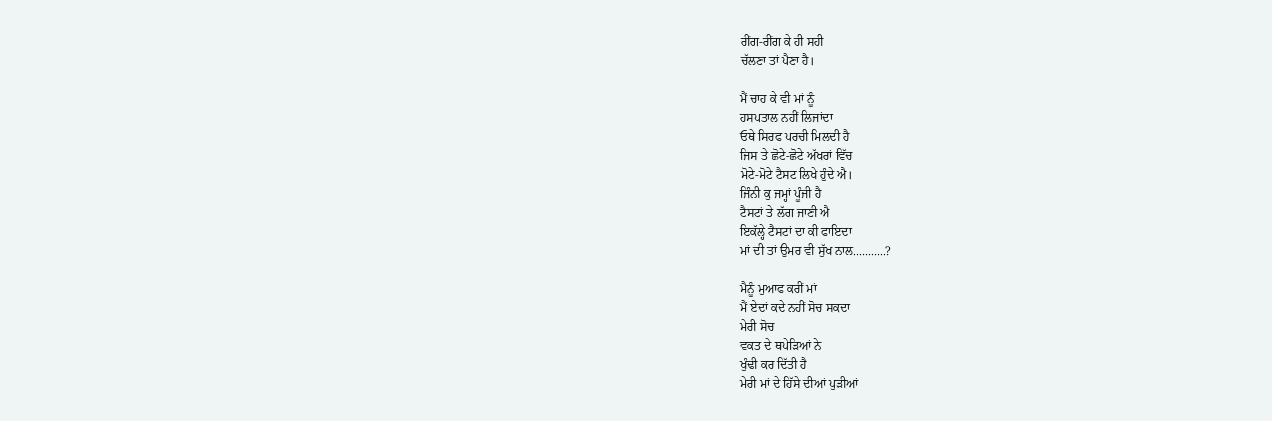ਰੀਂਗ-ਰੀਂਗ ਕੇ ਹੀ ਸਹੀ
ਚੱਲਣਾ ਤਾਂ ਪੈਣਾ ਹੈ।

ਮੈਂ ਚਾਹ ਕੇ ਵੀ ਮਾਂ ਨੂੰ
ਹਸਪਤਾਲ ਨਹੀਂ ਲਿਜਾਂਦਾ
ਓਥੇ ਸਿਰਫ ਪਰਚੀ ਮਿਲਦੀ ਹੈ
ਜਿਸ ਤੇ ਛੋਟੇ-ਛੋਟੇ ਅੱਖਰਾਂ ਵਿੱਚ
ਮੋਟੇ-ਮੋਟੇ ਟੈਸਟ ਲਿਖੇ ਹੁੰਦੇ ਐ।
ਜਿੰਨੀ ਕੁ ਜਮ੍ਹਾਂ ਪੂੰਜੀ ਹੈ
ਟੈਸਟਾਂ ਤੇ ਲੱਗ ਜਾਣੀ ਐ
ਇਕੱਲ੍ਹੇ ਟੈਸਟਾਂ ਦਾ ਕੀ ਫਾਇਦਾ
ਮਾਂ ਦੀ ਤਾਂ ਉਮਰ ਵੀ ਸੁੱਖ ਨਾਲ...........?

ਮੈਨੂੰ ਮੁਆਫ ਕਰੀਂ ਮਾਂ
ਮੈਂ ਏਦਾਂ ਕਦੇ ਨਹੀਂ ਸੋਚ ਸਕਦਾ
ਮੇਰੀ ਸੋਚ
ਵਕਤ ਦੇ ਥਪੇੜਿਆਂ ਨੇ
ਖੁੰਢੀ ਕਰ ਦਿੱਤੀ ਹੈ
ਮੇਰੀ ਮਾਂ ਦੇ ਹਿੱਸੇ ਦੀਆਂ ਪੁੜੀਆਂ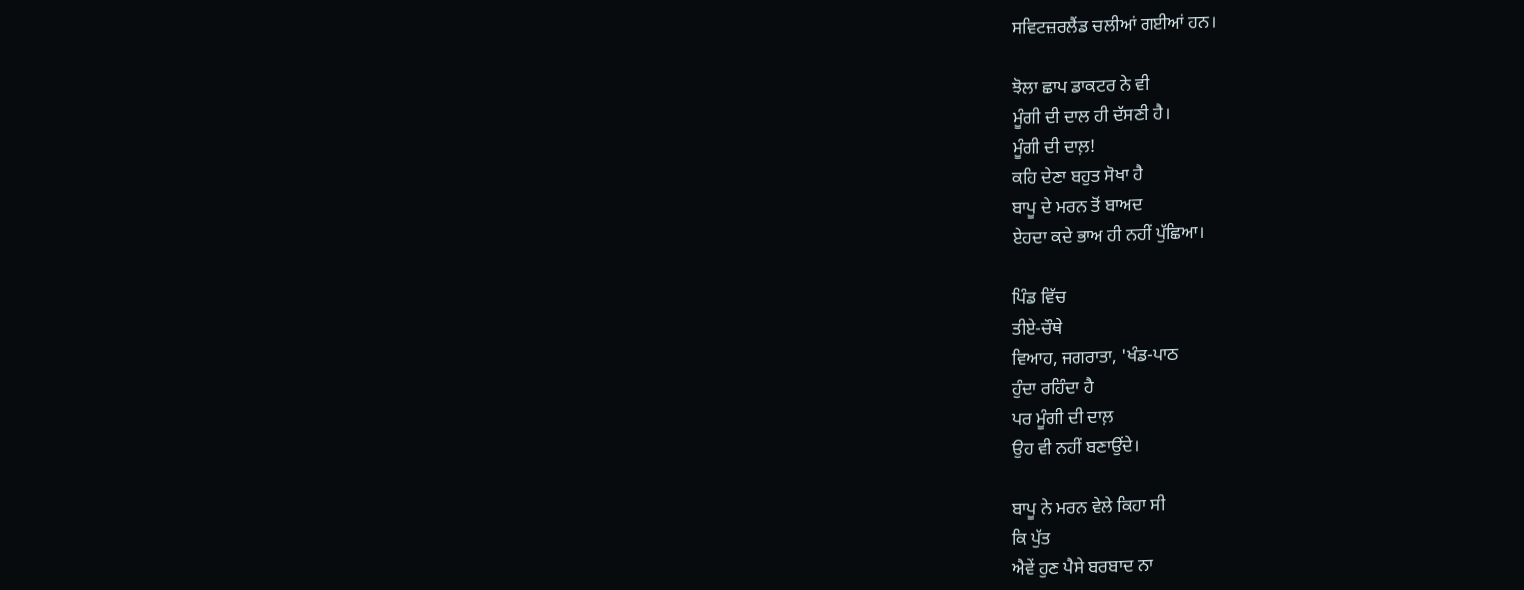ਸਵਿਟਜ਼ਰਲੈਂਡ ਚਲੀਆਂ ਗਈਆਂ ਹਨ।

ਝੋਲਾ ਛਾਪ ਡਾਕਟਰ ਨੇ ਵੀ
ਮੂੰਗੀ ਦੀ ਦਾਲ ਹੀ ਦੱਸਣੀ ਹੈ।
ਮੂੰਗੀ ਦੀ ਦਾਲ਼!
ਕਹਿ ਦੇਣਾ ਬਹੁਤ ਸੋਖਾ ਹੈ
ਬਾਪੂ ਦੇ ਮਰਨ ਤੋਂ ਬਾਅਦ
ਏਹਦਾ ਕਦੇ ਭਾਅ ਹੀ ਨਹੀਂ ਪੁੱਛਿਆ।

ਪਿੰਡ ਵਿੱਚ
ਤੀਏ-ਚੌਥੇ
ਵਿਆਹ, ਜਗਰਾਤਾ, 'ਖੰਡ-ਪਾਠ
ਹੁੰਦਾ ਰਹਿੰਦਾ ਹੈ
ਪਰ ਮੂੰਗੀ ਦੀ ਦਾਲ਼
ਉਹ ਵੀ ਨਹੀਂ ਬਣਾਉਂਦੇ।

ਬਾਪੂ ਨੇ ਮਰਨ ਵੇਲੇ ਕਿਹਾ ਸੀ
ਕਿ ਪੁੱਤ
ਐਵੇਂ ਹੁਣ ਪੈਸੇ ਬਰਬਾਦ ਨਾ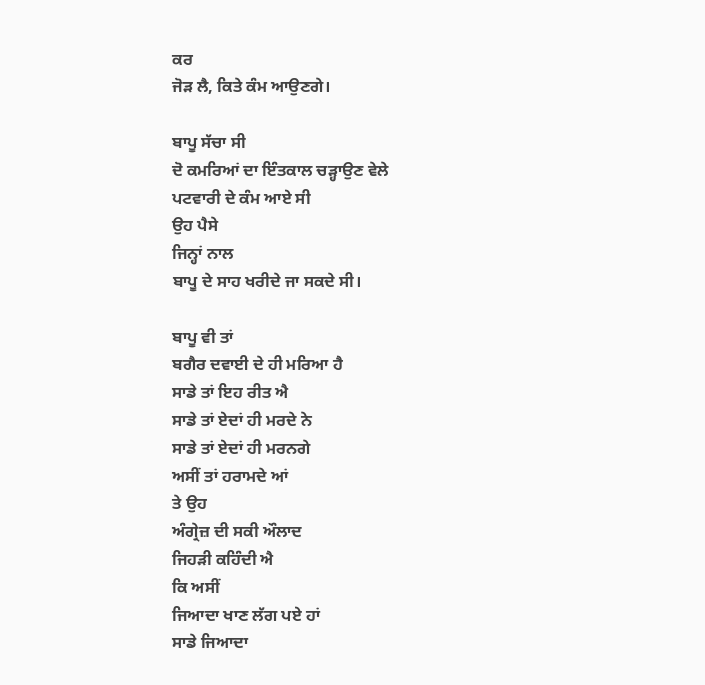ਕਰ
ਜੋੜ ਲੈ, ਕਿਤੇ ਕੰਮ ਆਉਣਗੇ।

ਬਾਪੂ ਸੱਚਾ ਸੀ
ਦੋ ਕਮਰਿਆਂ ਦਾ ਇੰਤਕਾਲ ਚੜ੍ਹਾਉਣ ਵੇਲੇ
ਪਟਵਾਰੀ ਦੇ ਕੰਮ ਆਏ ਸੀ
ਉਹ ਪੈਸੇ
ਜਿਨ੍ਹਾਂ ਨਾਲ
ਬਾਪੂ ਦੇ ਸਾਹ ਖਰੀਦੇ ਜਾ ਸਕਦੇ ਸੀ।

ਬਾਪੂ ਵੀ ਤਾਂ
ਬਗੈਰ ਦਵਾਈ ਦੇ ਹੀ ਮਰਿਆ ਹੈ
ਸਾਡੇ ਤਾਂ ਇਹ ਰੀਤ ਐ
ਸਾਡੇ ਤਾਂ ਏਦਾਂ ਹੀ ਮਰਦੇ ਨੇ
ਸਾਡੇ ਤਾਂ ਏਦਾਂ ਹੀ ਮਰਨਗੇ
ਅਸੀਂ ਤਾਂ ਹਰਾਮਦੇ ਆਂ
ਤੇ ਉਹ
ਅੰਗ੍ਰੇਜ਼ ਦੀ ਸਕੀ ਔਲਾਦ
ਜਿਹੜੀ ਕਹਿੰਦੀ ਐ
ਕਿ ਅਸੀਂ
ਜਿਆਦਾ ਖਾਣ ਲੱਗ ਪਏ ਹਾਂ
ਸਾਡੇ ਜਿਆਦਾ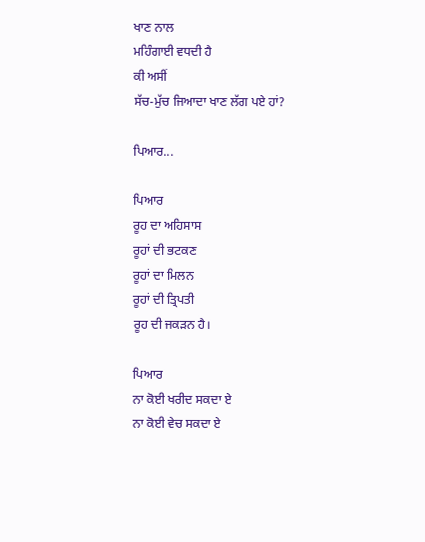ਖਾਣ ਨਾਲ
ਮਹਿੰਗਾਈ ਵਧਦੀ ਹੈ
ਕੀ ਅਸੀਂ
ਸੱਚ-ਮੁੱਚ ਜਿਆਦਾ ਖਾਣ ਲੱਗ ਪਏ ਹਾਂ?

ਪਿਆਰ...

ਪਿਆਰ
ਰੂਹ ਦਾ ਅਹਿਸਾਸ
ਰੂਹਾਂ ਦੀ ਭਟਕਣ
ਰੂਹਾਂ ਦਾ ਮਿਲਨ
ਰੂਹਾਂ ਦੀ ਤ੍ਰਿਪਤੀ
ਰੂਹ ਦੀ ਜਕੜਨ ਹੈ।

ਪਿਆਰ
ਨਾ ਕੋਈ ਖਰੀਦ ਸਕਦਾ ਏ
ਨਾ ਕੋਈ ਵੇਚ ਸਕਦਾ ਏ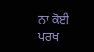ਨਾ ਕੋਈ ਪਰਖ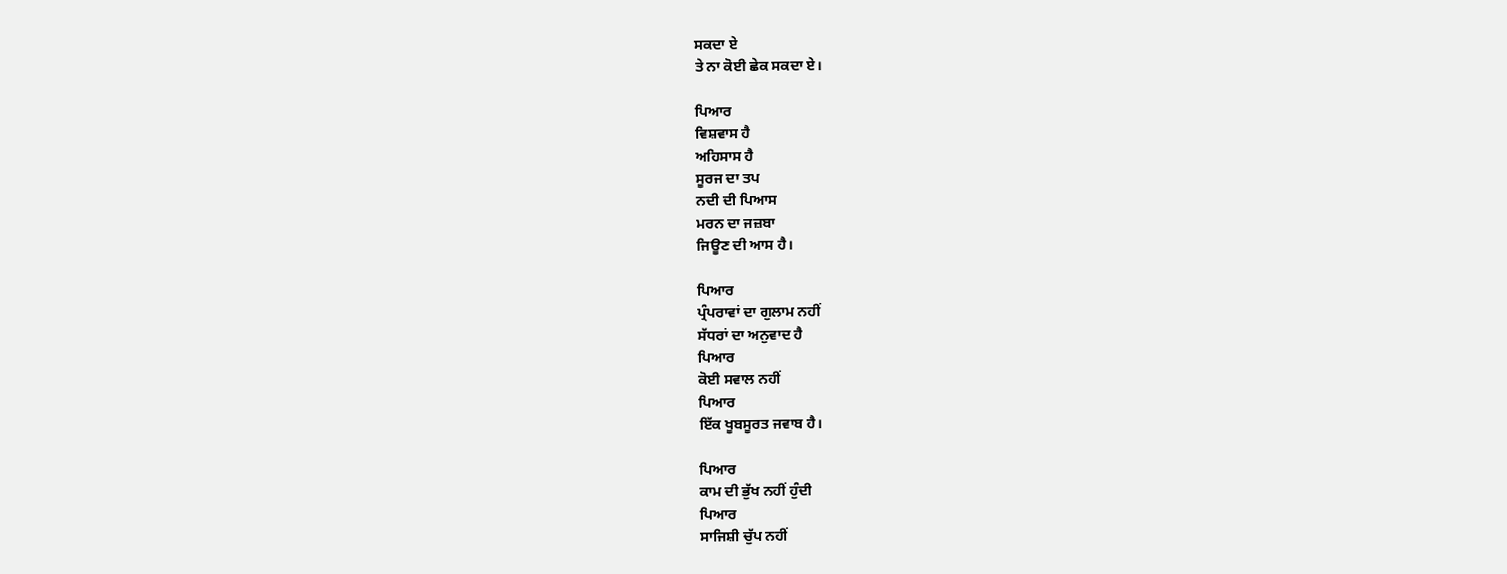ਸਕਦਾ ਏ
ਤੇ ਨਾ ਕੋਈ ਛੇਕ ਸਕਦਾ ਏ।

ਪਿਆਰ
ਵਿਸ਼ਵਾਸ ਹੈ
ਅਹਿਸਾਸ ਹੈ
ਸੂਰਜ ਦਾ ਤਪ
ਨਦੀ ਦੀ ਪਿਆਸ
ਮਰਨ ਦਾ ਜਜ਼ਬਾ
ਜਿਊਣ ਦੀ ਆਸ ਹੈ।

ਪਿਆਰ
ਪ੍ਰੰਪਰਾਵਾਂ ਦਾ ਗੁਲਾਮ ਨਹੀਂ
ਸੱਧਰਾਂ ਦਾ ਅਨੁਵਾਦ ਹੈ
ਪਿਆਰ
ਕੋਈ ਸਵਾਲ ਨਹੀਂ
ਪਿਆਰ
ਇੱਕ ਖੂਬਸੂਰਤ ਜਵਾਬ ਹੈ।

ਪਿਆਰ
ਕਾਮ ਦੀ ਭੁੱਖ ਨਹੀਂ ਹੁੰਦੀ
ਪਿਆਰ
ਸਾਜਿਸ਼ੀ ਚੁੱਪ ਨਹੀਂ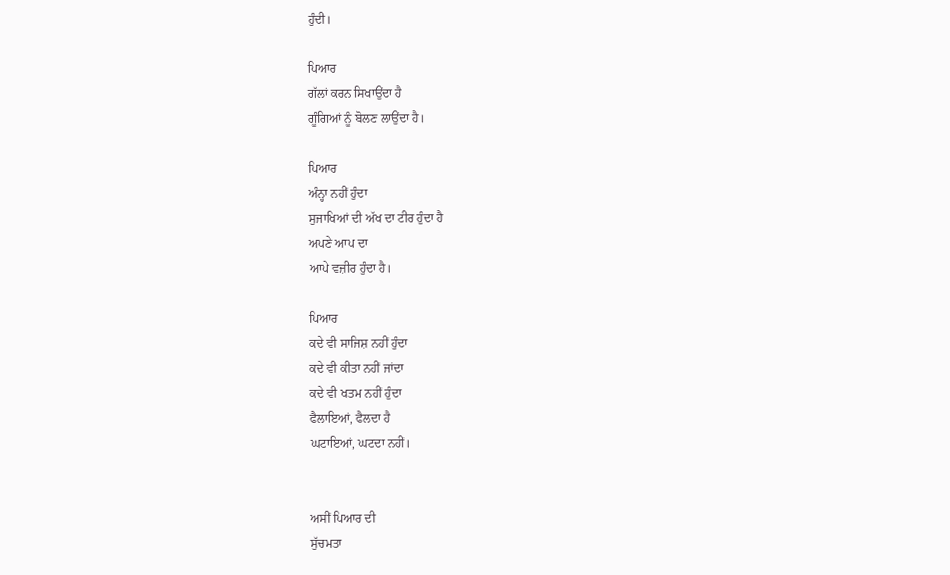ਹੁੰਦੀ।

ਪਿਆਰ
ਗੱਲਾਂ ਕਰਨ ਸਿਖਾਉਂਦਾ ਹੈ
ਗੂੰਗਿਆਂ ਨੂੰ ਬੋਲਣ ਲਾਉਂਦਾ ਹੈ।

ਪਿਆਰ
ਅੰਨ੍ਹਾ ਨਹੀਂ ਹੁੰਦਾ
ਸੁਜਾਖਿਆਂ ਦੀ ਅੱਖ ਦਾ ਟੀਰ ਹੁੰਦਾ ਹੈ
ਅਪਣੇ ਆਪ ਦਾ
ਆਪੇ ਵਜ਼ੀਰ ਹੁੰਦਾ ਹੈ।

ਪਿਆਰ
ਕਦੇ ਵੀ ਸਾਜਿਸ਼ ਨਹੀਂ ਹੁੰਦਾ
ਕਦੇ ਵੀ ਕੀਤਾ ਨਹੀਂ ਜਾਂਦਾ
ਕਦੇ ਵੀ ਖਤਮ ਨਹੀਂ ਹੁੰਦਾ
ਫੈਲਾਇਆਂ, ਫੈਲਦਾ ਹੈ
ਘਟਾਇਆਂ, ਘਟਦਾ ਨਹੀਂ।


ਅਸੀਂ ਪਿਆਰ ਦੀ
ਸੁੱਚਮਤਾ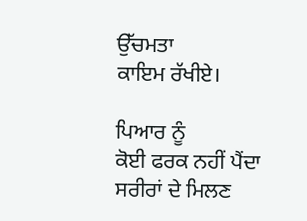ਉੱਚਮਤਾ
ਕਾਇਮ ਰੱਖੀਏ।

ਪਿਆਰ ਨੂੰ
ਕੋਈ ਫਰਕ ਨਹੀਂ ਪੈਂਦਾ
ਸਰੀਰਾਂ ਦੇ ਮਿਲਣ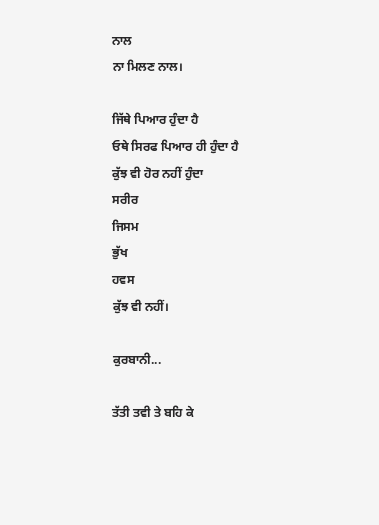ਨਾਲ
ਨਾ ਮਿਲਣ ਨਾਲ।

ਜਿੱਥੇ ਪਿਆਰ ਹੁੰਦਾ ਹੈ
ਓਥੇ ਸਿਰਫ ਪਿਆਰ ਹੀ ਹੁੰਦਾ ਹੈ
ਕੁੱਝ ਵੀ ਹੋਰ ਨਹੀਂ ਹੁੰਦਾ
ਸਰੀਰ
ਜਿਸਮ
ਭੁੱਖ
ਹਵਸ
ਕੁੱਝ ਵੀ ਨਹੀਂ।

ਕੁਰਬਾਨੀ...

ਤੱਤੀ ਤਵੀ ਤੇ ਬਹਿ ਕੇ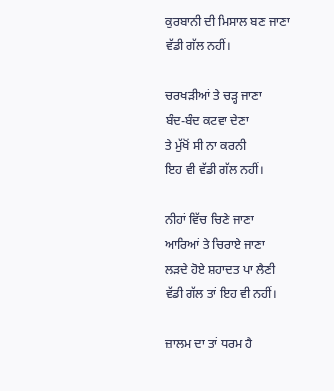ਕੁਰਬਾਨੀ ਦੀ ਮਿਸਾਲ ਬਣ ਜਾਣਾ
ਵੱਡੀ ਗੱਲ ਨਹੀਂ।

ਚਰਖੜੀਆਂ ਤੇ ਚੜ੍ਹ ਜਾਣਾ
ਬੰਦ-ਬੰਦ ਕਟਵਾ ਦੇਣਾ
ਤੇ ਮੁੱਖੋਂ ਸੀ ਨਾ ਕਰਨੀ
ਇਹ ਵੀ ਵੱਡੀ ਗੱਲ ਨਹੀਂ।

ਨੀਹਾਂ ਵਿੱਚ ਚਿਣੇ ਜਾਣਾ
ਆਰਿਆਂ ਤੇ ਚਿਰਾਏ ਜਾਣਾ
ਲੜਦੇ ਹੋਏ ਸ਼ਹਾਦਤ ਪਾ ਲੈਣੀ
ਵੱਡੀ ਗੱਲ ਤਾਂ ਇਹ ਵੀ ਨਹੀਂ।

ਜ਼ਾਲਮ ਦਾ ਤਾਂ ਧਰਮ ਹੈ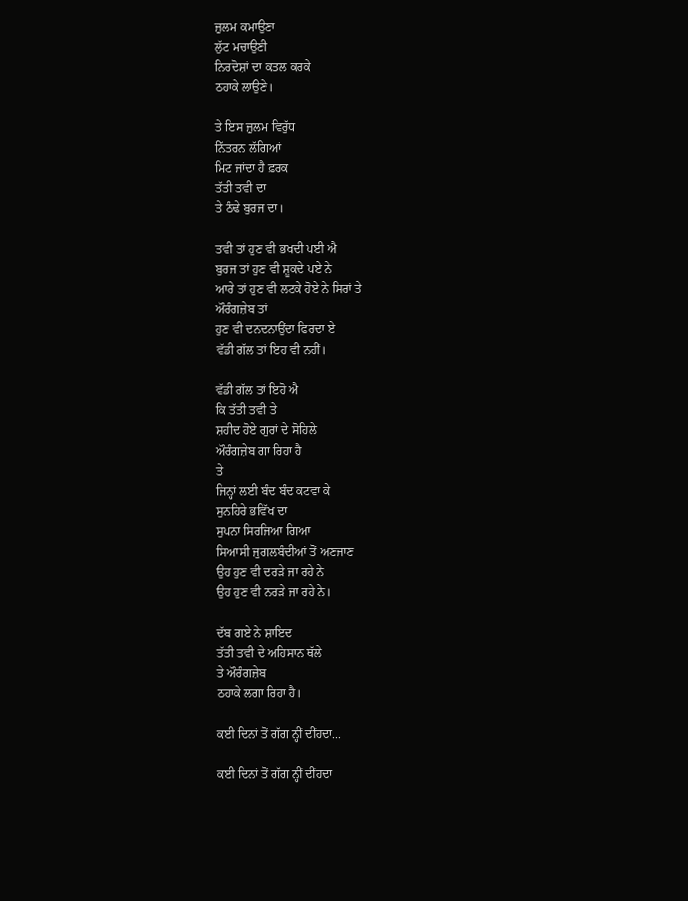ਜ਼ੁਲਮ ਕਮਾਉਣਾ
ਲੁੱਟ ਮਚਾਉਣੀ
ਨਿਰਦੋਸ਼ਾਂ ਦਾ ਕਤਲ ਕਰਕੇ
ਠਹਾਕੇ ਲਾਉਣੇ।

ਤੇ ਇਸ ਜ਼ੁਲਮ ਵਿਰੁੱਧ
ਨਿੱਤਰਨ ਲੱਗਿਆਂ
ਮਿਟ ਜਾਂਦਾ ਹੈ ਫ਼ਰਕ
ਤੱਤੀ ਤਵੀ ਦਾ
ਤੇ ਠੰਢੇ ਬੁਰਜ ਦਾ।

ਤਵੀ ਤਾਂ ਹੁਣ ਵੀ ਭਖਦੀ ਪਈ ਐ
ਬੁਰਜ ਤਾਂ ਹੁਣ ਵੀ ਸ਼ੂਕਦੇ ਪਏ ਨੇ
ਆਰੇ ਤਾਂ ਹੁਣ ਵੀ ਲਟਕੇ ਹੋਏ ਨੇ ਸਿਰਾਂ ਤੇ
ਔਰੰਗਜ਼ੇਬ ਤਾਂ
ਹੁਣ ਵੀ ਦਨਦਨਾਉਂਦਾ ਫਿਰਦਾ ਏ
ਵੱਡੀ ਗੱਲ ਤਾਂ ਇਹ ਵੀ ਨਹੀਂ।

ਵੱਡੀ ਗੱਲ ਤਾਂ ਇਹੋ ਐ
ਕਿ ਤੱਤੀ ਤਵੀ ਤੇ
ਸ਼ਹੀਦ ਹੋਏ ਗੁਰਾਂ ਦੇ ਸੋਹਿਲੇ
ਔਰੰਗਜ਼ੇਬ ਗਾ ਰਿਹਾ ਹੈ
ਤੇ
ਜਿਨ੍ਹਾਂ ਲਈ ਬੰਦ ਬੰਦ ਕਟਵਾ ਕੇ
ਸੁਨਹਿਰੇ ਭਵਿੱਖ ਦਾ
ਸੁਪਨਾ ਸਿਰਜਿਆ ਗਿਆ
ਸਿਆਸੀ ਜੁਗਲਬੰਦੀਆਂ ਤੋਂ ਅਣਜਾਣ
ਉਹ ਹੁਣ ਵੀ ਦਰੜੇ ਜਾ ਰਹੇ ਨੇ
ਉਹ ਹੁਣ ਵੀ ਨਰੜੇ ਜਾ ਰਹੇ ਨੇ।

ਦੱਬ ਗਏ ਨੇ ਸ਼ਾਇਦ
ਤੱਤੀ ਤਵੀ ਦੇ ਅਹਿਸਾਨ ਥੱਲੇ
ਤੇ ਔਰੰਗਜ਼ੇਬ
ਠਹਾਕੇ ਲਗਾ ਰਿਹਾ ਹੈ।

ਕਈ ਦਿਨਾਂ ਤੋਂ ਗੱਗ ਨ੍ਹੀਂ ਦੀਂਹਦਾ...

ਕਈ ਦਿਨਾਂ ਤੋਂ ਗੱਗ ਨ੍ਹੀਂ ਦੀਂਹਦਾ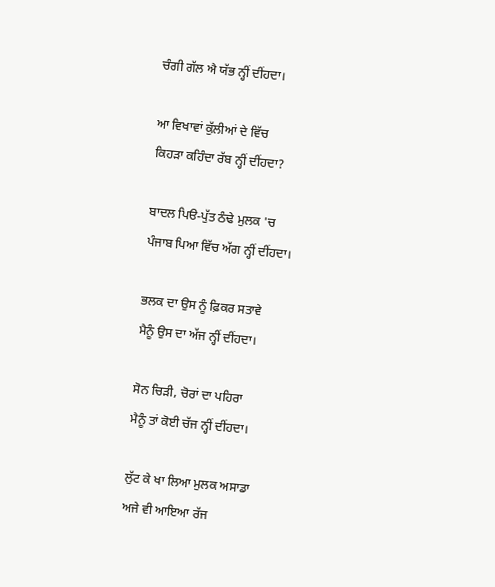ਚੰਗੀ ਗੱਲ ਐ ਯੱਭ ਨ੍ਹੀਂ ਦੀਂਹਦਾ।

ਆ ਵਿਖਾਵਾਂ ਕੁੱਲੀਆਂ ਦੇ ਵਿੱਚ
ਕਿਹੜਾ ਕਹਿੰਦਾ ਰੱਬ ਨ੍ਹੀਂ ਦੀਂਹਦਾ?

ਬਾਦਲ ਪਿੳ-ਪੁੱਤ ਠੰਢੇ ਮੁਲਕ 'ਚ
ਪੰਜਾਬ ਪਿਆ ਵਿੱਚ ਅੱਗ ਨ੍ਹੀਂ ਦੀਂਹਦਾ।

ਭਲਕ ਦਾ ਉਸ ਨੂੰ ਫ਼ਿਕਰ ਸਤਾਵੇ
ਮੈਨੂੰ ਉਸ ਦਾ ਅੱਜ ਨ੍ਹੀਂ ਦੀਂਹਦਾ।

ਸੋਨ ਚਿੜੀ, ਚੋਰਾਂ ਦਾ ਪਹਿਰਾ
ਮੈਨੂੰ ਤਾਂ ਕੋਈ ਚੱਜ ਨ੍ਹੀਂ ਦੀਂਹਦਾ।

ਲੁੱਟ ਕੇ ਖਾ ਲਿਆ ਮੁਲਕ ਅਸਾਡਾ
ਅਜੇ ਵੀ ਆਇਆ ਰੱਜ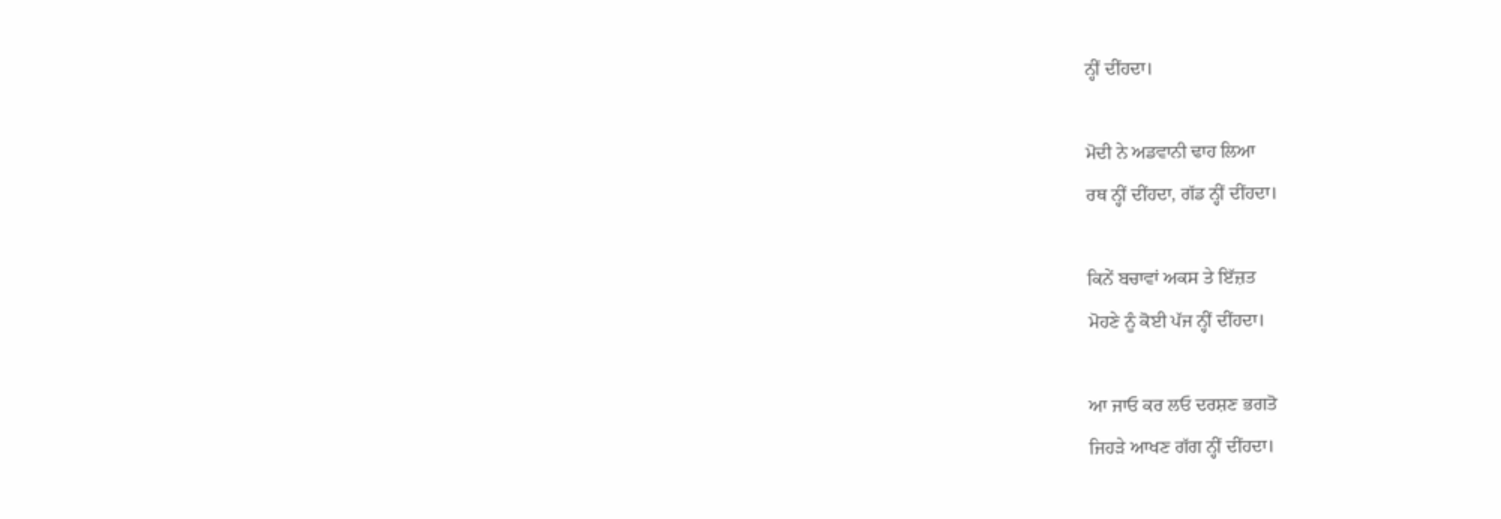ਨ੍ਹੀਂ ਦੀਂਹਦਾ।

ਮੋਦੀ ਨੇ ਅਡਵਾਨੀ ਢਾਹ ਲਿਆ
ਰਥ ਨ੍ਹੀਂ ਦੀਂਹਦਾ, ਗੱਡ ਨ੍ਹੀਂ ਦੀਂਹਦਾ।

ਕਿਨੇਂ ਬਚਾਵਾਂ ਅਕਸ ਤੇ ਇੱਜ਼ਤ
ਮੋਹਣੇ ਨੂੰ ਕੋਈ ਪੱਜ ਨ੍ਹੀਂ ਦੀਂਹਦਾ।

ਆ ਜਾਓ ਕਰ ਲਓ ਦਰਸ਼ਣ ਭਗਤੋ
ਜਿਹੜੇ ਆਖਣ ਗੱਗ ਨ੍ਹੀਂ ਦੀਂਹਦਾ।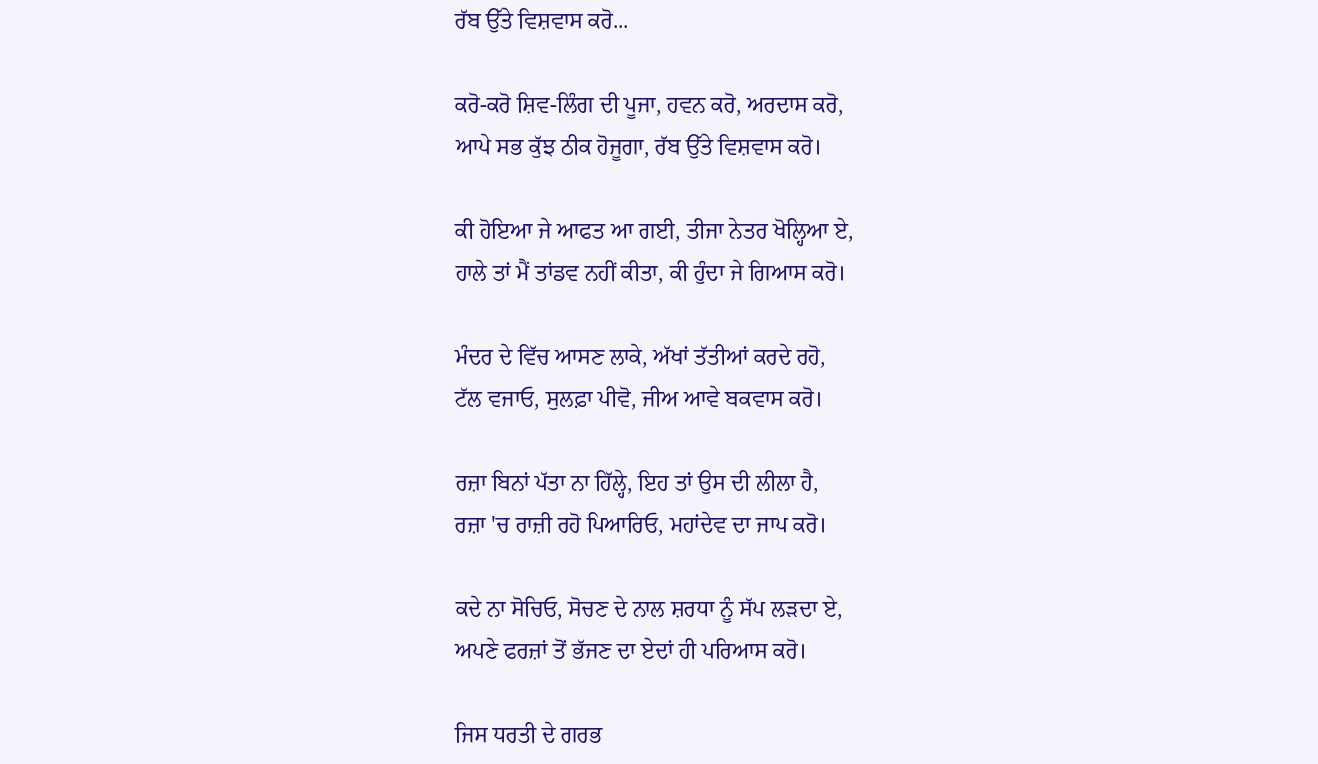ਰੱਬ ਉੱਤੇ ਵਿਸ਼ਵਾਸ ਕਰੋ...

ਕਰੋ-ਕਰੋ ਸ਼ਿਵ-ਲਿੰਗ ਦੀ ਪੂਜਾ, ਹਵਨ ਕਰੋ, ਅਰਦਾਸ ਕਰੋ,
ਆਪੇ ਸਭ ਕੁੱਝ ਠੀਕ ਹੋਜੂਗਾ, ਰੱਬ ਉੱਤੇ ਵਿਸ਼ਵਾਸ ਕਰੋ।

ਕੀ ਹੋਇਆ ਜੇ ਆਫਤ ਆ ਗਈ, ਤੀਜਾ ਨੇਤਰ ਖੋਲ੍ਹਿਆ ਏ,
ਹਾਲੇ ਤਾਂ ਮੈਂ ਤਾਂਡਵ ਨਹੀਂ ਕੀਤਾ, ਕੀ ਹੁੰਦਾ ਜੇ ਗਿਆਸ ਕਰੋ।

ਮੰਦਰ ਦੇ ਵਿੱਚ ਆਸਣ ਲਾਕੇ, ਅੱਖਾਂ ਤੱਤੀਆਂ ਕਰਦੇ ਰਹੋ,
ਟੱਲ ਵਜਾਓ, ਸੁਲਫ਼ਾ ਪੀਵੋ, ਜੀਅ ਆਵੇ ਬਕਵਾਸ ਕਰੋ।

ਰਜ਼ਾ ਬਿਨਾਂ ਪੱਤਾ ਨਾ ਹਿੱਲ੍ਹੇ, ਇਹ ਤਾਂ ਉਸ ਦੀ ਲੀਲਾ ਹੈ,
ਰਜ਼ਾ 'ਚ ਰਾਜ਼ੀ ਰਹੋ ਪਿਆਰਿਓ, ਮਹਾਂਦੇਵ ਦਾ ਜਾਪ ਕਰੋ।

ਕਦੇ ਨਾ ਸੋਚਿਓ, ਸੋਚਣ ਦੇ ਨਾਲ ਸ਼ਰਧਾ ਨੂੰ ਸੱਪ ਲੜਦਾ ਏ,
ਅਪਣੇ ਫਰਜ਼ਾਂ ਤੋਂ ਭੱਜਣ ਦਾ ਏਦਾਂ ਹੀ ਪਰਿਆਸ ਕਰੋ।

ਜਿਸ ਧਰਤੀ ਦੇ ਗਰਭ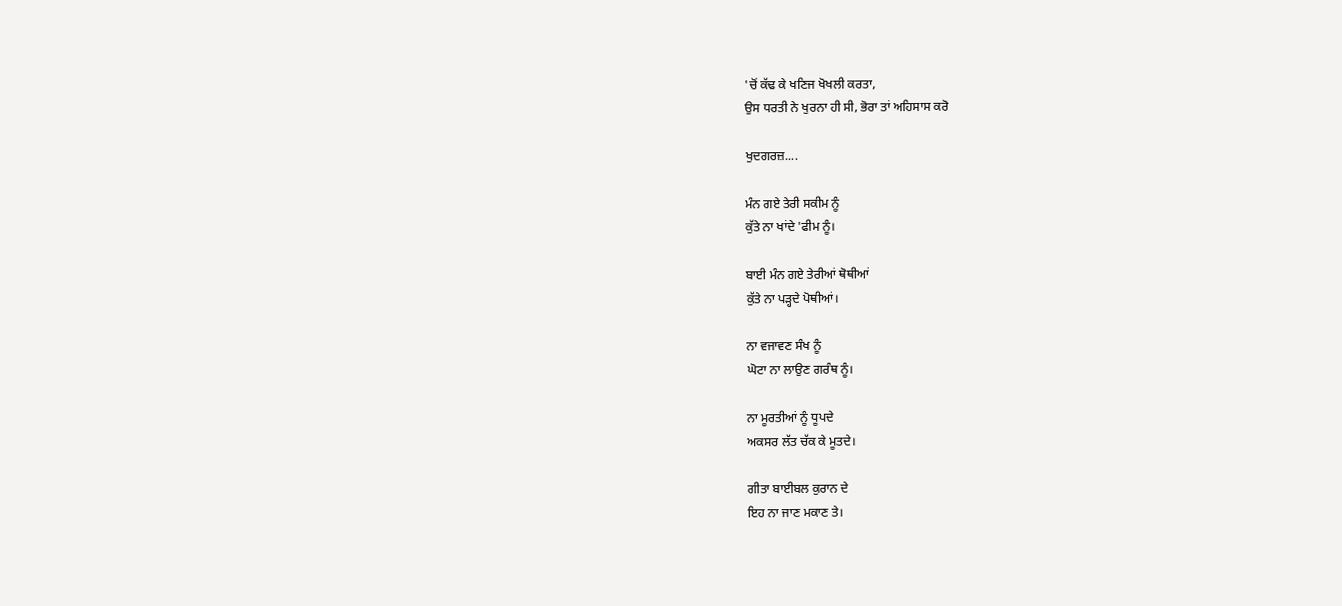'ਚੋਂ ਕੱਢ ਕੇ ਖਣਿਜ ਖੋਖਲੀ ਕਰਤਾ,
ਉਸ ਧਰਤੀ ਨੇ ਖੁਰਨਾ ਹੀ ਸੀ, ਭੋਰਾ ਤਾਂ ਅਹਿਸਾਸ ਕਰੋ

ਖੁਦਗਰਜ਼....

ਮੰਨ ਗਏ ਤੇਰੀ ਸਕੀਮ ਨੂੰ
ਕੁੱਤੇ ਨਾ ਖਾਂਦੇ 'ਫੀਮ ਨੂੰ।

ਬਾਈ ਮੰਨ ਗਏ ਤੇਰੀਆਂ ਥੋਥੀਆਂ
ਕੁੱਤੇ ਨਾ ਪੜ੍ਹਦੇ ਪੋਥੀਆਂ।

ਨਾ ਵਜਾਵਣ ਸੰਖ ਨੂੰ
ਘੋਟਾ ਨਾ ਲਾਉਣ ਗਰੰਥ ਨੂੰ।

ਨਾ ਮੂਰਤੀਆਂ ਨੂੰ ਧੂਪਦੇ
ਅਕਸਰ ਲੱਤ ਚੱਕ ਕੇ ਮੂਤਦੇ।

ਗੀਤਾ ਬਾਈਬਲ ਕੁਰਾਨ ਦੇ
ਇਹ ਨਾ ਜਾਣ ਮਕਾਣ ਤੇ।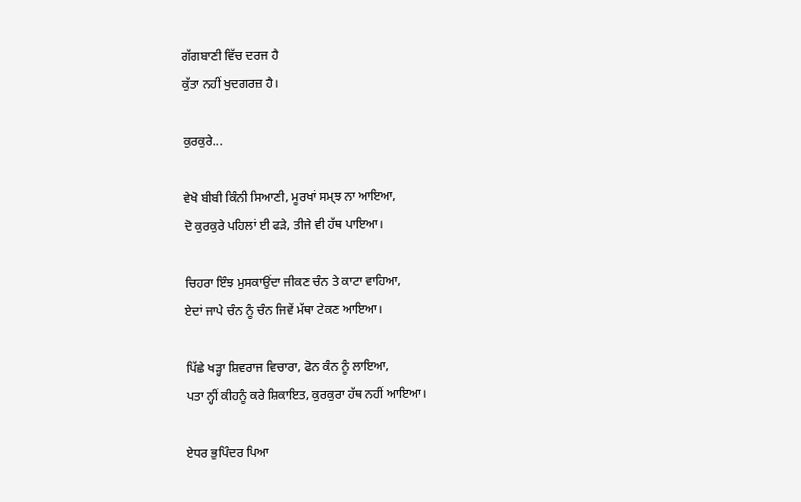ਗੱਗਬਾਣੀ ਵਿੱਚ ਦਰਜ ਹੈ
ਕੁੱਤਾ ਨਹੀਂ ਖੁਦਗਰਜ਼ ਹੈ।

ਕੁਰਕੁਰੇ...

ਵੇਖੋ ਬੀਬੀ ਕਿੰਨੀ ਸਿਆਣੀ, ਮੂਰਖਾਂ ਸਮ੍ਝ ਨਾ ਆਇਆ,
ਦੋ ਕੁਰਕੁਰੇ ਪਹਿਲਾਂ ਈ ਫੜੇ, ਤੀਜੇ ਵੀ ਹੱਥ ਪਾਇਆ।

ਚਿਹਰਾ ਇੰਝ ਮੁਸਕਾਉਂਦਾ ਜੀਕਣ ਚੰਨ ਤੇ ਕਾਟਾ ਵਾਹਿਆ,
ਏਦਾਂ ਜਾਪੇ ਚੰਨ ਨੂੰ ਚੰਨ ਜਿਵੇਂ ਮੱਥਾ ਟੇਕਣ ਆਇਆ।

ਪਿੱਛੇ ਖੜ੍ਹਾ ਸ਼ਿਵਰਾਜ ਵਿਚਾਰਾ, ਫੋਨ ਕੰਨ ਨੂੰ ਲਾਇਆ,
ਪਤਾ ਨ੍ਹੀਂ ਕੀਹਨੂੰ ਕਰੇ ਸ਼ਿਕਾਇਤ, ਕੁਰਕੁਰਾ ਹੱਥ ਨਹੀਂ ਆਇਆ।

ਏਧਰ ਭੁਪਿੰਦਰ ਪਿਆ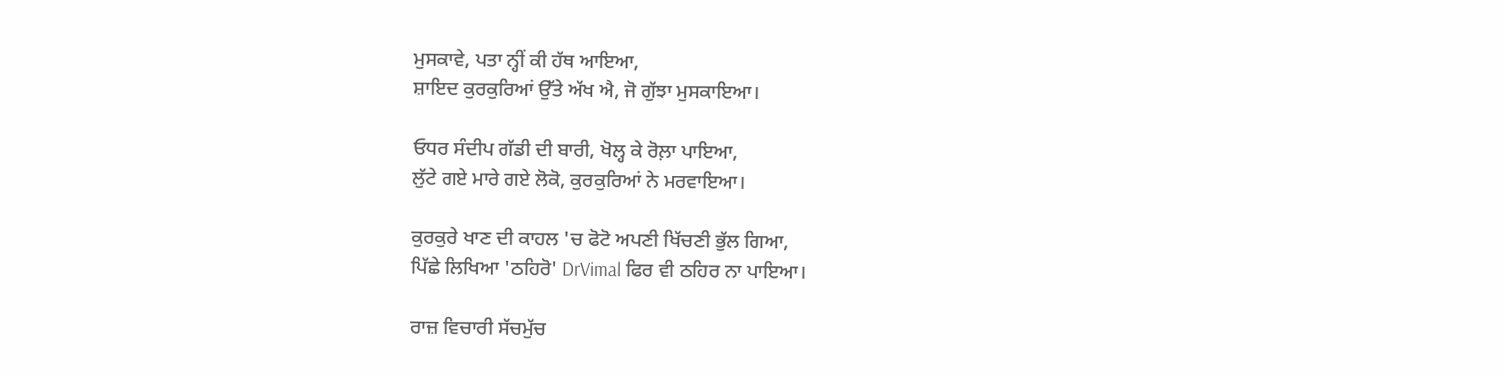ਮੁਸਕਾਵੇ, ਪਤਾ ਨ੍ਹੀਂ ਕੀ ਹੱਥ ਆਇਆ,
ਸ਼ਾਇਦ ਕੁਰਕੁਰਿਆਂ ਉੱਤੇ ਅੱਖ ਐ, ਜੋ ਗੁੱਝਾ ਮੁਸਕਾਇਆ।

ਓਧਰ ਸੰਦੀਪ ਗੱਡੀ ਦੀ ਬਾਰੀ, ਖੋਲ੍ਹ ਕੇ ਰੋਲ਼ਾ ਪਾਇਆ,
ਲੁੱਟੇ ਗਏ ਮਾਰੇ ਗਏ ਲੋਕੋ, ਕੁਰਕੁਰਿਆਂ ਨੇ ਮਰਵਾਇਆ।

ਕੁਰਕੁਰੇ ਖਾਣ ਦੀ ਕਾਹਲ 'ਚ ਫੋਟੋ ਅਪਣੀ ਖਿੱਚਣੀ ਭੁੱਲ ਗਿਆ,
ਪਿੱਛੇ ਲਿਖਿਆ 'ਠਹਿਰੋ' DrVimal ਫਿਰ ਵੀ ਠਹਿਰ ਨਾ ਪਾਇਆ।

ਰਾਜ਼ ਵਿਚਾਰੀ ਸੱਚਮੁੱਚ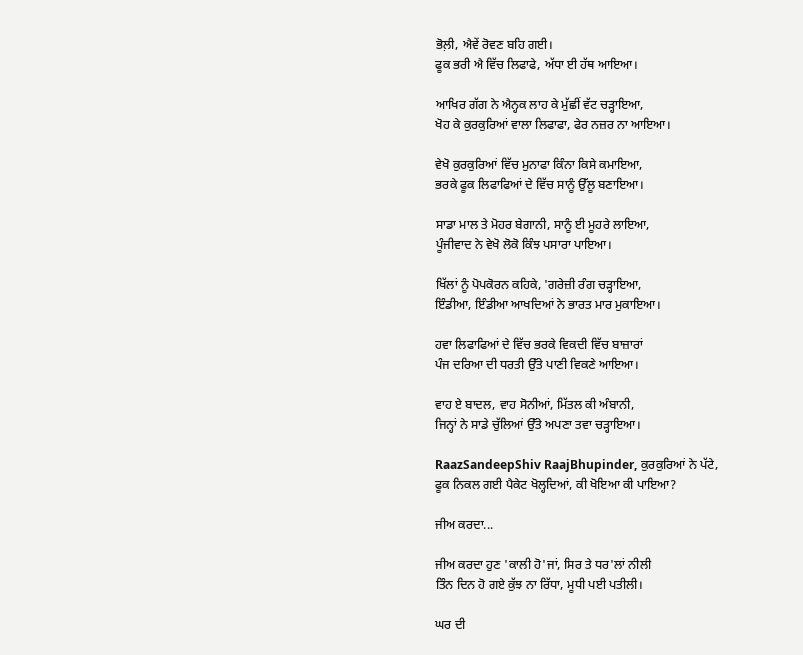ਭੋਲ਼ੀ, ਐਵੇਂ ਰੋਵਣ ਬਹਿ ਗਈ।
ਫੂਕ ਭਰੀ ਐ ਵਿੱਚ ਲਿਫਾਫੇ, ਅੱਧਾ ਈ ਹੱਥ ਆਇਆ।

ਆਖਿਰ ਗੱਗ ਨੇ ਐਨ੍ਹਕ ਲਾਹ ਕੇ ਮੁੱਛੀਂ ਵੱਟ ਚੜ੍ਹਾਇਆ,
ਖੋਹ ਕੇ ਕੁਰਕੁਰਿਆਂ ਵਾਲਾ ਲਿਫਾਫਾ, ਫੇਰ ਨਜ਼ਰ ਨਾ ਆਇਆ।

ਵੇਖੋ ਕੁਰਕੁਰਿਆਂ ਵਿੱਚ ਮੁਨਾਫਾ ਕਿੰਨਾ ਕਿਸੇ ਕਮਾਇਆ,
ਭਰਕੇ ਫੂਕ ਲਿਫਾਫਿਆਂ ਦੇ ਵਿੱਚ ਸਾਨੂੰ ਉੱਲੂ ਬਣਾਇਆ।

ਸਾਡਾ ਮਾਲ ਤੇ ਮੋਹਰ ਬੇਗਾਨੀ, ਸਾਨੂੰ ਈ ਮੂਹਰੇ ਲਾਇਆ,
ਪੂੰਜੀਵਾਦ ਨੇ ਵੇਖੋ ਲੋਕੋ ਕਿੰਝ ਪਸਾਰਾ ਪਾਇਆ।

ਖਿੱਲਾਂ ਨੂੰ ਪੋਪਕੋਰਨ ਕਹਿਕੇ, 'ਗਰੇਜ਼ੀ ਰੰਗ ਚੜ੍ਹਾਇਆ,
ਇੰਡੀਆ, ਇੰਡੀਆ ਆਖਦਿਆਂ ਨੇ ਭਾਰਤ ਮਾਰ ਮੁਕਾਇਆ।

ਹਵਾ ਲਿਫਾਫਿਆਂ ਦੇ ਵਿੱਚ ਭਰਕੇ ਵਿਕਦੀ ਵਿੱਚ ਬਾਜ਼ਾਰਾਂ
ਪੰਜ ਦਰਿਆ ਦੀ ਧਰਤੀ ਉੱਤੇ ਪਾਣੀ ਵਿਕਣੇ ਆਇਆ।

ਵਾਹ ਏ ਬਾਦਲ, ਵਾਹ ਸੋਨੀਆਂ, ਮਿੱਤਲ ਕੀ ਅੰਬਾਨੀ,
ਜਿਨ੍ਹਾਂ ਨੇ ਸਾਡੇ ਚੁੱਲਿਆਂ ਉੱਤੇ ਅਪਣਾ ਤਵਾ ਚੜ੍ਹਾਇਆ।

RaazSandeepShiv RaajBhupinder, ਕੁਰਕੁਰਿਆਂ ਨੇ ਪੱਟੇ,
ਫੂਕ ਨਿਕਲ ਗਈ ਪੈਕੇਟ ਖੋਲ੍ਹਦਿਆਂ, ਕੀ ਖੋਇਆ ਕੀ ਪਾਇਆ?

ਜੀਅ ਕਰਦਾ...

ਜੀਅ ਕਰਦਾ ਹੁਣ 'ਕਾਲੀ ਹੋ'ਜਾਂ, ਸਿਰ ਤੇ ਧਰ'ਲਾਂ ਨੀਲੀ
ਤਿੰਨ ਦਿਨ ਹੋ ਗਏ ਕੁੱਝ ਨਾ ਰਿੱਧਾ, ਮੂਧੀ ਪਈ ਪਤੀਲੀ।

ਘਰ ਦੀ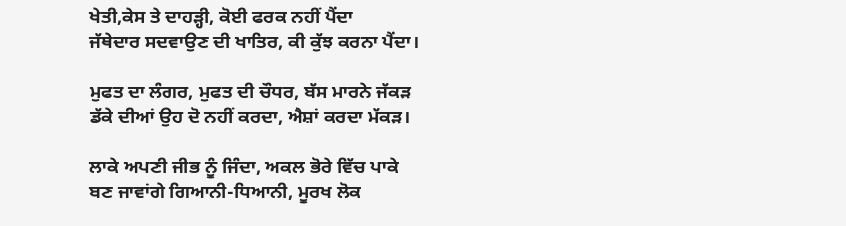ਖੇਤੀ,ਕੇਸ ਤੇ ਦਾਹੜ੍ਹੀ, ਕੋਈ ਫਰਕ ਨਹੀਂ ਪੈਂਦਾ
ਜੱਥੇਦਾਰ ਸਦਵਾਉਣ ਦੀ ਖਾਤਿਰ, ਕੀ ਕੁੱਝ ਕਰਨਾ ਪੈਂਦਾ।

ਮੁਫਤ ਦਾ ਲੰਗਰ, ਮੁਫਤ ਦੀ ਚੌਧਰ, ਬੱਸ ਮਾਰਨੇ ਜੱਕੜ
ਡੱਕੇ ਦੀਆਂ ਉਹ ਦੋ ਨਹੀਂ ਕਰਦਾ, ਐਸ਼ਾਂ ਕਰਦਾ ਮੱਕੜ।

ਲਾਕੇ ਅਪਣੀ ਜੀਭ ਨੂੰ ਜਿੰਦਾ, ਅਕਲ ਭੋਰੇ ਵਿੱਚ ਪਾਕੇ
ਬਣ ਜਾਵਾਂਗੇ ਗਿਆਨੀ-ਧਿਆਨੀ, ਮੂਰਖ ਲੋਕ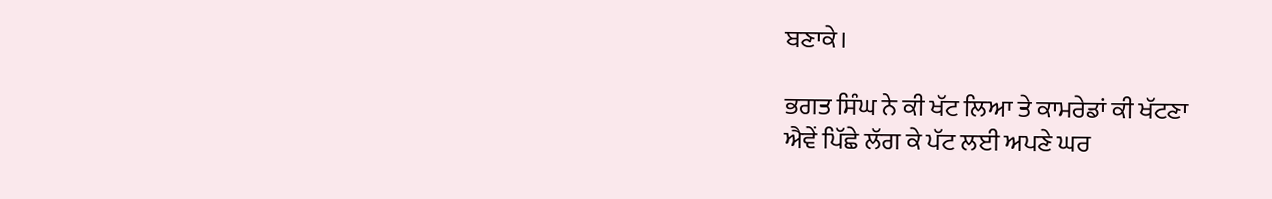ਬਣਾਕੇ।

ਭਗਤ ਸਿੰਘ ਨੇ ਕੀ ਖੱਟ ਲਿਆ ਤੇ ਕਾਮਰੇਡਾਂ ਕੀ ਖੱਟਣਾ
ਐਵੇਂ ਪਿੱਛੇ ਲੱਗ ਕੇ ਪੱਟ ਲਈ ਅਪਣੇ ਘਰ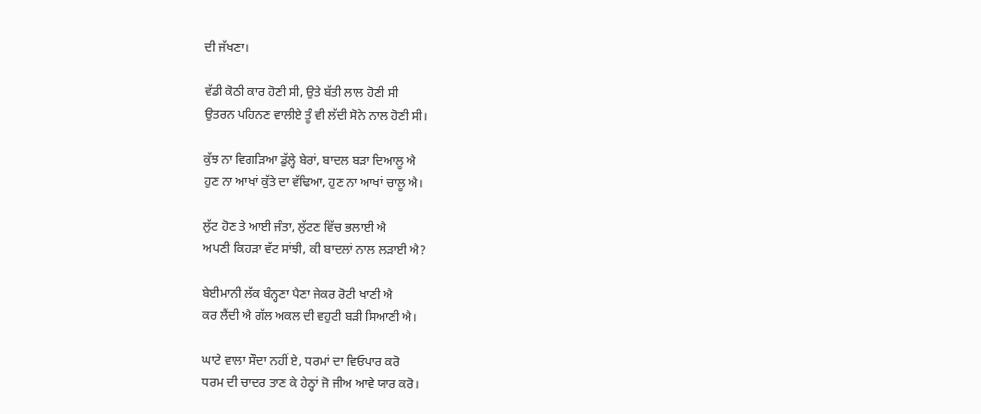ਦੀ ਜੱਖਣਾ।

ਵੱਡੀ ਕੋਠੀ ਕਾਰ ਹੋਣੀ ਸੀ, ਉਤੇ ਬੱਤੀ ਲਾਲ ਹੋਣੀ ਸੀ
ਉਤਰਨ ਪਹਿਨਣ ਵਾਲੀਏ ਤੂੰ ਵੀ ਲੱਦੀ ਸੋਨੇ ਨਾਲ ਹੋਣੀ ਸੀ।

ਕੁੱਝ ਨਾ ਵਿਗੜਿਆ ਡੁੱਲ੍ਹੇ ਬੇਰਾਂ, ਬਾਦਲ ਬੜਾ ਦਿਆਲੂ ਐ
ਹੁਣ ਨਾ ਆਖਾਂ ਕੁੱਤੇ ਦਾ ਵੱਢਿਆ, ਹੁਣ ਨਾ ਆਖਾਂ ਚਾਲੂ ਐ।

ਲੁੱਟ ਹੋਣ ਤੇ ਆਈ ਜੰਤਾ, ਲੁੱਟਣ ਵਿੱਚ ਭਲਾਈ ਐ
ਅਪਣੀ ਕਿਹੜਾ ਵੱਟ ਸਾਂਝੀ, ਕੀ ਬਾਦਲਾਂ ਨਾਲ ਲੜਾਈ ਐ?

ਬੇਈਮਾਨੀ ਲੱਕ ਬੰਨ੍ਹਣਾ ਪੈਣਾ ਜੇਕਰ ਰੋਟੀ ਖਾਣੀ ਐ
ਕਰ ਲੈਂਦੀ ਐ ਗੱਲ ਅਕਲ ਦੀ ਵਹੁਟੀ ਬੜੀ ਸਿਆਣੀ ਐ।

ਘਾਟੇ ਵਾਲਾ ਸੌਦਾ ਨਹੀਂ ਏ, ਧਰਮਾਂ ਦਾ ਵਿਓਪਾਰ ਕਰੋ
ਧਰਮ ਦੀ ਚਾਦਰ ਤਾਣ ਕੇ ਹੇਠ੍ਹਾਂ ਜੋ ਜੀਅ ਆਵੇ ਯਾਰ ਕਰੋ।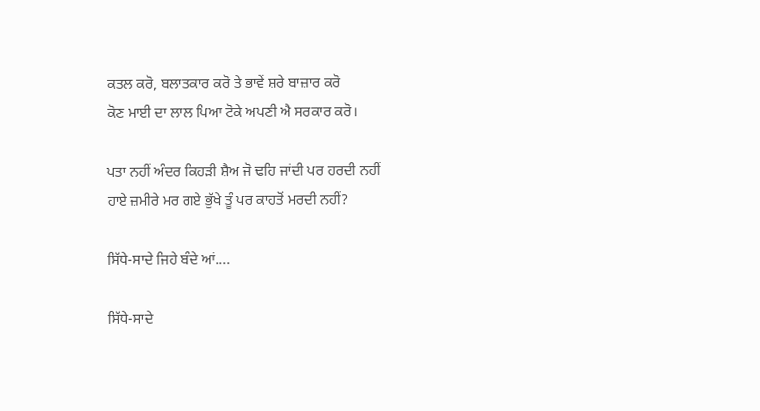ਕਤਲ ਕਰੋ, ਬਲਾਤਕਾਰ ਕਰੋ ਤੇ ਭਾਵੇਂ ਸ਼ਰੇ ਬਾਜ਼ਾਰ ਕਰੋ
ਕੋਣ ਮਾਈ ਦਾ ਲਾਲ ਪਿਆ ਟੋਕੇ ਅਪਣੀ ਐ ਸਰਕਾਰ ਕਰੋ।

ਪਤਾ ਨਹੀਂ ਅੰਦਰ ਕਿਹੜੀ ਸ਼ੈਅ ਜੋ ਢਹਿ ਜਾਂਦੀ ਪਰ ਹਰਦੀ ਨਹੀਂ
ਹਾਏ ਜ਼ਮੀਰੇ ਮਰ ਗਏ ਭੁੱਖੇ ਤੂੰ ਪਰ ਕਾਹਤੋਂ ਮਰਦੀ ਨਹੀਂ?

ਸਿੱਧੇ-ਸਾਦੇ ਜਿਹੇ ਬੰਦੇ ਆਂ....

ਸਿੱਧੇ-ਸਾਦੇ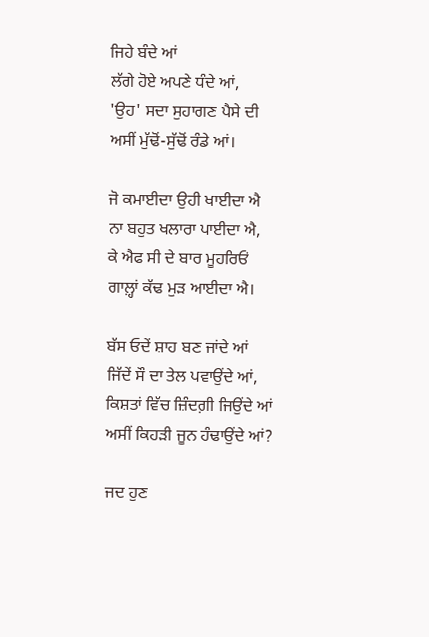ਜਿਹੇ ਬੰਦੇ ਆਂ
ਲੱਗੇ ਹੋਏ ਅਪਣੇ ਧੰਦੇ ਆਂ,
'ਉਹ' ਸਦਾ ਸੁਹਾਗਣ ਪੈਸੇ ਦੀ
ਅਸੀਂ ਮੁੱਢੋਂ-ਸੁੱਢੋਂ ਰੰਡੇ ਆਂ।

ਜੋ ਕਮਾਈਦਾ ਉਹੀ ਖਾਈਦਾ ਐ
ਨਾ ਬਹੁਤ ਖਲਾਰਾ ਪਾਈਦਾ ਐ,
ਕੇ ਐਫ ਸੀ ਦੇ ਬਾਰ ਮੂਹਰਿਓਂ
ਗਾਲ਼੍ਹਾਂ ਕੱਢ ਮੁੜ ਆਈਦਾ ਐ।

ਬੱਸ ਓਦੇਂ ਸ਼ਾਹ ਬਣ ਜਾਂਦੇ ਆਂ
ਜਿੱਦੇਂ ਸੌ ਦਾ ਤੇਲ ਪਵਾਉਂਦੇ ਆਂ,
ਕਿਸ਼ਤਾਂ ਵਿੱਚ ਜ਼ਿੰਦਗ਼ੀ ਜਿਉਂਦੇ ਆਂ
ਅਸੀਂ ਕਿਹੜੀ ਜੂਨ ਹੰਢਾਉਂਦੇ ਆਂ?

ਜਦ ਹੁਣ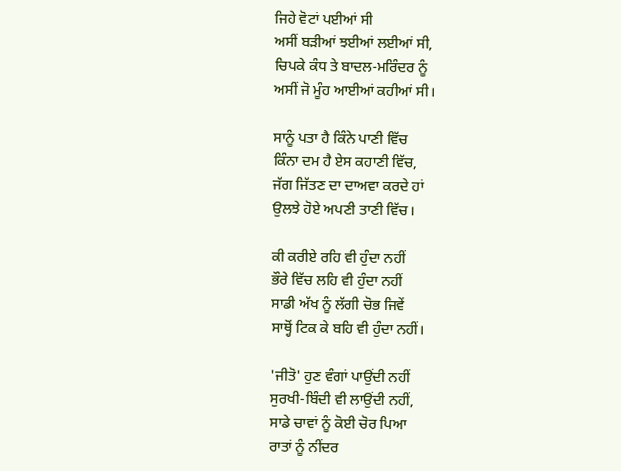ਜਿਹੇ ਵੋਟਾਂ ਪਈਆਂ ਸੀ
ਅਸੀਂ ਬੜੀਆਂ ਝਈਆਂ ਲਈਆਂ ਸੀ,
ਚਿਪਕੇ ਕੰਧ ਤੇ ਬਾਦਲ-ਮਰਿੰਦਰ ਨੂੰ
ਅਸੀਂ ਜੋ ਮੂੰਹ ਆਈਆਂ ਕਹੀਆਂ ਸੀ।

ਸਾਨੂੰ ਪਤਾ ਹੈ ਕਿੰਨੇ ਪਾਣੀ ਵਿੱਚ
ਕਿੰਨਾ ਦਮ ਹੈ ਏਸ ਕਹਾਣੀ ਵਿੱਚ,
ਜੱਗ ਜਿੱਤਣ ਦਾ ਦਾਅਵਾ ਕਰਦੇ ਹਾਂ
ਉਲਝੇ ਹੋਏ ਅਪਣੀ ਤਾਣੀ ਵਿੱਚ।

ਕੀ ਕਰੀਏ ਰਹਿ ਵੀ ਹੁੰਦਾ ਨਹੀਂ
ਭੌਰੇ ਵਿੱਚ ਲਹਿ ਵੀ ਹੁੰਦਾ ਨਹੀਂ
ਸਾਡੀ ਅੱਖ ਨੂੰ ਲੱਗੀ ਚੋਭ ਜਿਵੇਂ
ਸਾਥ੍ਹੋਂ ਟਿਕ ਕੇ ਬਹਿ ਵੀ ਹੁੰਦਾ ਨਹੀਂ।

'ਜੀਤੋ' ਹੁਣ ਵੰਗਾਂ ਪਾਉਂਦੀ ਨਹੀਂ
ਸੁਰਖੀ-ਬਿੰਦੀ ਵੀ ਲਾਉਂਦੀ ਨਹੀਂ,
ਸਾਡੇ ਚਾਵਾਂ ਨੂੰ ਕੋਈ ਚੋਰ ਪਿਆ
ਰਾਤਾਂ ਨੂੰ ਨੀਂਦਰ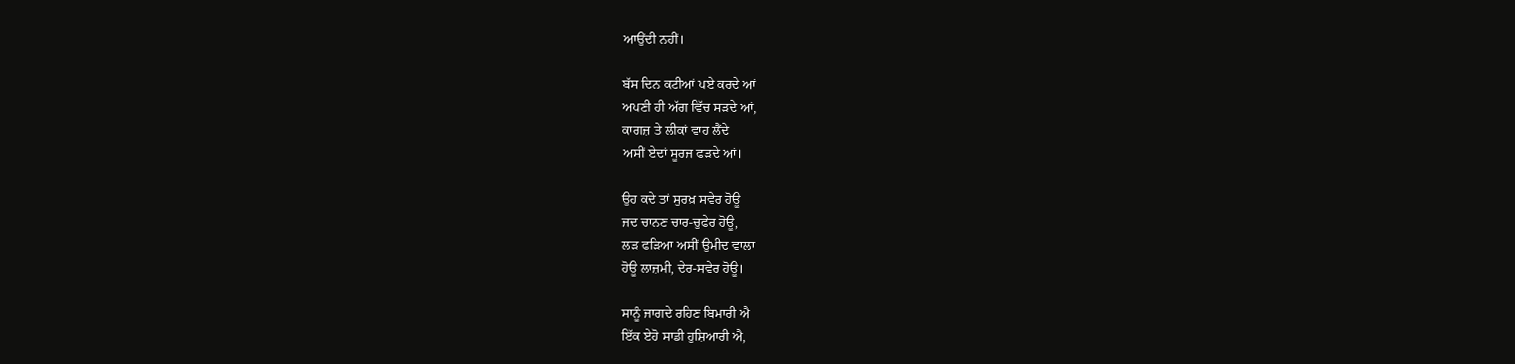ਆਉਂਦੀ ਨਹੀਂ।

ਬੱਸ ਦਿਨ ਕਟੀਆਂ ਪਏ ਕਰਦੇ ਆਂ
ਅਪਣੀ ਹੀ ਅੱਗ ਵਿੱਚ ਸੜਦੇ ਆਂ,
ਕਾਗਜ਼ ਤੇ ਲੀਕਾਂ ਵਾਹ ਲੈਂਦੇ
ਅਸੀਂ ਏਦਾਂ ਸੂਰਜ ਫੜਦੇ ਆਂ।

ਉਹ ਕਦੇ ਤਾਂ ਸੁਰਖ਼ ਸਵੇਰ ਹੋਊ
ਜਦ ਚਾਨਣ ਚਾਰ-ਚੁਫੇਰ ਹੋਊ,
ਲੜ ਫੜਿਆ ਅਸੀਂ ਉਮੀਦ ਵਾਲਾ
ਹੋਊ ਲਾਜ਼ਮੀ, ਦੇਰ-ਸਵੇਰ ਹੋਊ।

ਸਾਨੂੰ ਜਾਗਦੇ ਰਹਿਣ ਬਿਮਾਰੀ ਐ
ਇੱਕ ਏਹੋ ਸਾਡੀ ਹੁਸ਼ਿਆਰੀ ਐ,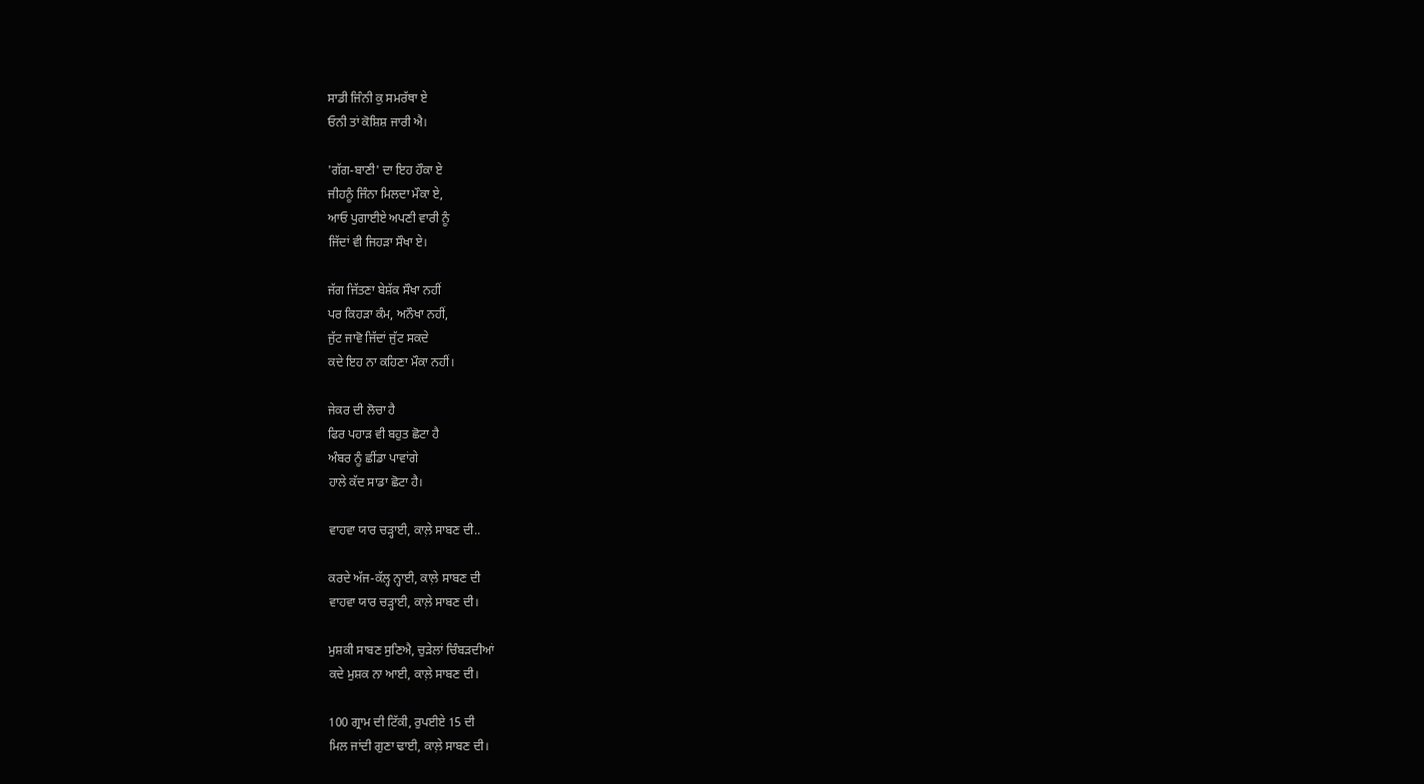ਸਾਡੀ ਜਿੰਨੀ ਕੁ ਸਮਰੱਥਾ ਏ
ਓਨੀ ਤਾਂ ਕੋਸ਼ਿਸ਼ ਜਾਰੀ ਐ।

'ਗੱਗ-ਬਾਣੀ' ਦਾ ਇਹ ਹੌਕਾ ਏ
ਜੀਹਨੂੰ ਜਿੰਨਾ ਮਿਲਦਾ ਮੌਕਾ ਏ,
ਆਓ ਪੁਗਾਈਏ ਅਪਣੀ ਵਾਰੀ ਨੂੰ
ਜਿੱਦਾਂ ਵੀ ਜਿਹੜਾ ਸੌਖਾ ਏ।

ਜੱਗ ਜਿੱਤਣਾ ਬੇਸ਼ੱਕ ਸੌਖਾ ਨਹੀਂ
ਪਰ ਕਿਹੜਾ ਕੰਮ, ਅਨੌਖਾ ਨਹੀਂ,
ਜੁੱਟ ਜਾਵੋ ਜਿੱਦਾਂ ਜੁੱਟ ਸਕਦੇ
ਕਦੇ ਇਹ ਨਾ ਕਹਿਣਾ ਮੌਕਾ ਨਹੀਂ।

ਜੇਕਰ ਦੀ ਲੋਚਾ ਹੈ
ਫਿਰ ਪਹਾੜ ਵੀ ਬਹੁਤ ਛੋਟਾ ਹੈ
ਅੰਬਰ ਨੂੰ ਛੀਂਡਾ ਪਾਵਾਂਗੇ
ਹਾਲੇ ਕੱਦ ਸਾਡਾ ਛੋਟਾ ਹੈ।

ਵਾਹਵਾ ਯਾਰ ਚੜ੍ਹਾਈ, ਕਾਲ਼ੇ ਸਾਬਣ ਦੀ..

ਕਰਦੇ ਅੱਜ-ਕੱਲ੍ਹ ਨ੍ਹਾਈ, ਕਾਲ਼ੇ ਸਾਬਣ ਦੀ
ਵਾਹਵਾ ਯਾਰ ਚੜ੍ਹਾਈ, ਕਾਲ਼ੇ ਸਾਬਣ ਦੀ।

ਮੁਸ਼ਕੀ ਸਾਬਣ ਸੁਣਿਐ, ਚੁੜੇਲਾਂ ਚਿੰਬੜਦੀਆਂ
ਕਦੇ ਮੁਸ਼ਕ ਨਾ ਆਈ, ਕਾਲ਼ੇ ਸਾਬਣ ਦੀ।

100 ਗ੍ਰਾਮ ਦੀ ਟਿੱਕੀ, ਰੁਪਈਏ 15 ਦੀ
ਮਿਲ ਜਾਂਦੀ ਗੁਣਾ ਢਾਈ, ਕਾਲ਼ੇ ਸਾਬਣ ਦੀ।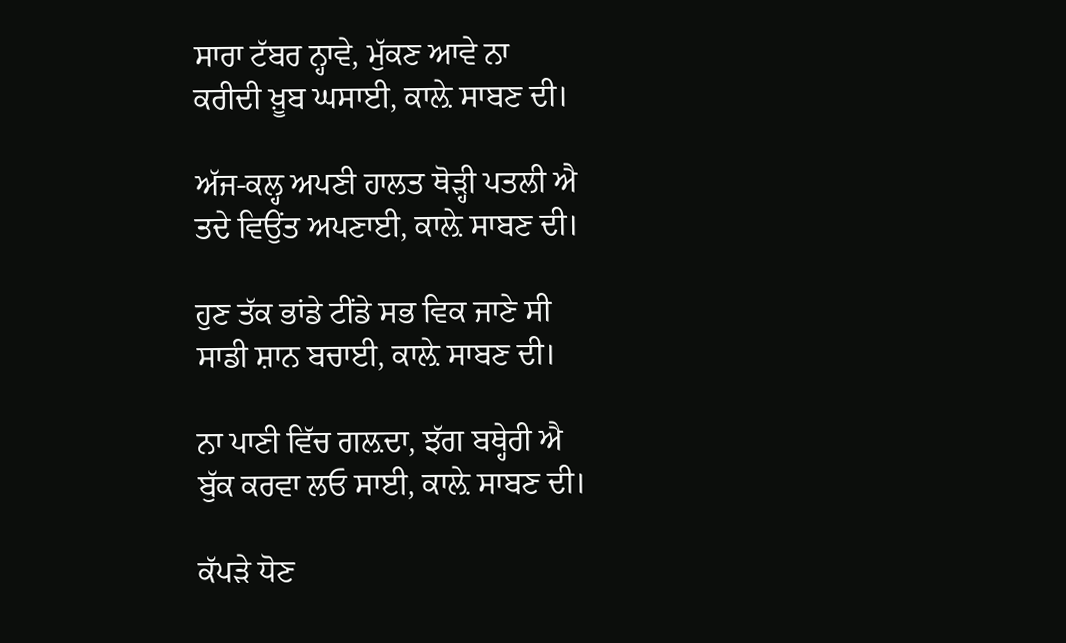ਸਾਰਾ ਟੱਬਰ ਨ੍ਹਾਵੇ, ਮੁੱਕਣ ਆਵੇ ਨਾ
ਕਰੀਦੀ ਖ਼ੂਬ ਘਸਾਈ, ਕਾਲ਼ੇ ਸਾਬਣ ਦੀ।

ਅੱਜ-ਕਲ੍ਹ ਅਪਣੀ ਹਾਲਤ ਥੋੜ੍ਹੀ ਪਤਲੀ ਐ
ਤਦੇ ਵਿਉਂਤ ਅਪਣਾਈ, ਕਾਲ਼ੇ ਸਾਬਣ ਦੀ।

ਹੁਣ ਤੱਕ ਭਾਂਡੇ ਟੀਂਡੇ ਸਭ ਵਿਕ ਜਾਣੇ ਸੀ
ਸਾਡੀ ਸ਼ਾਨ ਬਚਾਈ, ਕਾਲ਼ੇ ਸਾਬਣ ਦੀ।

ਨਾ ਪਾਣੀ ਵਿੱਚ ਗਲ਼ਦਾ, ਝੱਗ ਬਥ੍ਹੇਰੀ ਐ
ਬੁੱਕ ਕਰਵਾ ਲਓ ਸਾਈ, ਕਾਲ਼ੇ ਸਾਬਣ ਦੀ।

ਕੱਪੜੇ ਧੋਣ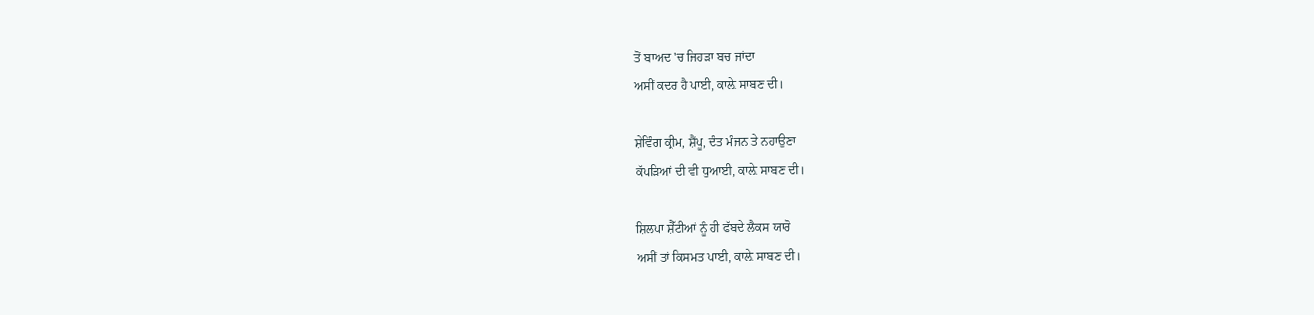ਤੋਂ ਬਾਅਦ 'ਚ ਜਿਹੜਾ ਬਚ ਜਾਂਦਾ
ਅਸੀਂ ਕਦਰ ਹੈ ਪਾਈ, ਕਾਲ਼ੇ ਸਾਬਣ ਦੀ।

ਸ਼ੇਵਿੰਗ ਕ੍ਰੀਮ, ਸ਼ੈਂਪੂ, ਦੰਤ ਮੰਜਨ ਤੇ ਨਹਾਉਣਾ
ਕੱਪੜਿਆਂ ਦੀ ਵੀ ਧੁਆਈ, ਕਾਲ਼ੇ ਸਾਬਣ ਦੀ।

ਸ਼ਿਲਪਾ ਸ਼ੈੱਟੀਆਂ ਨੂੰ ਹੀ ਫੱਬਦੇ ਲੈਕਸ ਯਾਰੋ
ਅਸੀਂ ਤਾਂ ਕਿਸਮਤ ਪਾਈ, ਕਾਲ਼ੇ ਸਾਬਣ ਦੀ।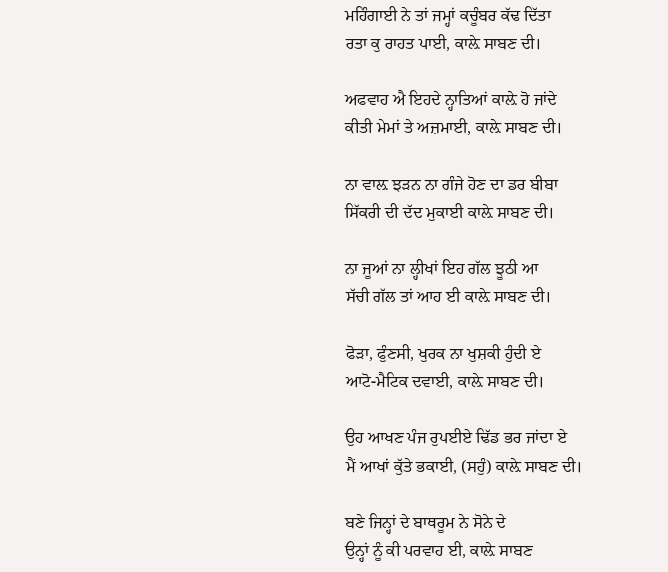ਮਹਿੰਗਾਈ ਨੇ ਤਾਂ ਜਮ੍ਹਾਂ ਕਚੂੰਬਰ ਕੱਢ ਦਿੱਤਾ
ਰਤਾ ਕੁ ਰਾਹਤ ਪਾਈ, ਕਾਲ਼ੇ ਸਾਬਣ ਦੀ।

ਅਫਵਾਹ ਐ ਇਹਦੇ ਨ੍ਹਾਤਿਆਂ ਕਾਲ਼ੇ ਹੋ ਜਾਂਦੇ
ਕੀਤੀ ਮੇਮਾਂ ਤੇ ਅਜ਼ਮਾਈ, ਕਾਲ਼ੇ ਸਾਬਣ ਦੀ।

ਨਾ ਵਾਲ਼ ਝੜਨ ਨਾ ਗੰਜੇ ਹੋਣ ਦਾ ਡਰ ਬੀਬਾ
ਸਿੱਕਰੀ ਦੀ ਦੱਦ ਮੁਕਾਈ ਕਾਲ਼ੇ ਸਾਬਣ ਦੀ।

ਨਾ ਜੂਆਂ ਨਾ ਲ੍ਹੀਖਾਂ ਇਹ ਗੱਲ ਝੂਠੀ ਆ
ਸੱਚੀ ਗੱਲ ਤਾਂ ਆਹ ਈ ਕਾਲ਼ੇ ਸਾਬਣ ਦੀ।

ਫੋੜਾ, ਫੁੰਣਸੀ, ਖੁਰਕ ਨਾ ਖੁਸ਼ਕੀ ਹੁੰਦੀ ਏ
ਆਟੋ-ਮੈਟਿਕ ਦਵਾਈ, ਕਾਲ਼ੇ ਸਾਬਣ ਦੀ।

ਉਹ ਆਖਣ ਪੰਜ ਰੁਪਈਏ ਢਿੱਡ ਭਰ ਜਾਂਦਾ ਏ
ਮੈਂ ਆਖਾਂ ਕੁੱਤੇ ਭਕਾਈ, (ਸਹੁੰ) ਕਾਲ਼ੇ ਸਾਬਣ ਦੀ।

ਬਣੇ ਜਿਨ੍ਹਾਂ ਦੇ ਬਾਥਰੂਮ ਨੇ ਸੋਨੇ ਦੇ
ਉਨ੍ਹਾਂ ਨੂੰ ਕੀ ਪਰਵਾਹ ਈ, ਕਾਲ਼ੇ ਸਾਬਣ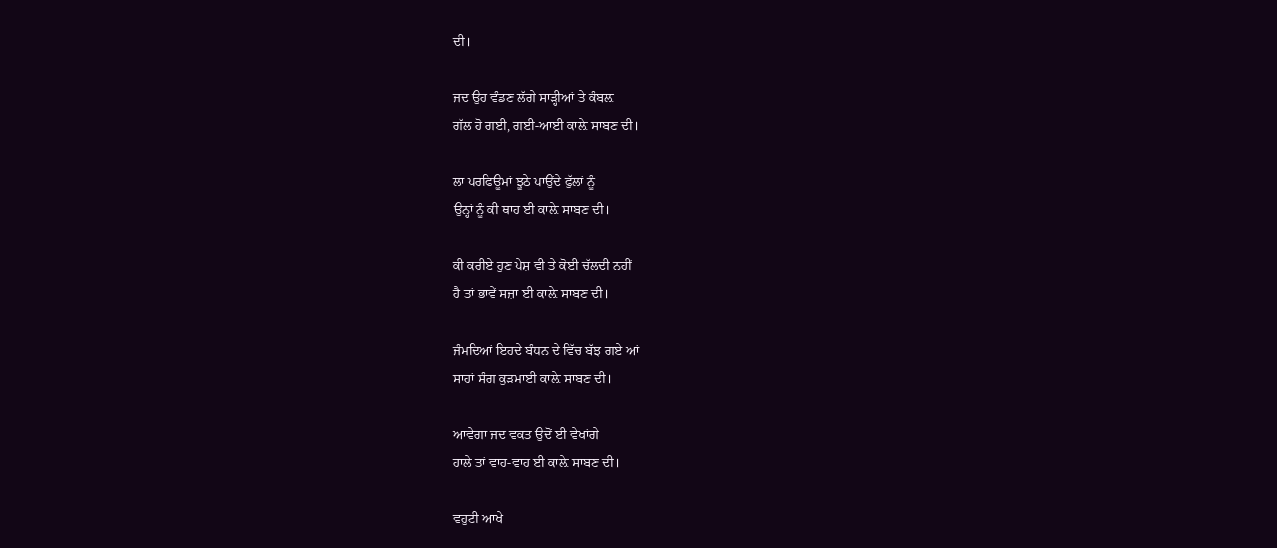ਦੀ।

ਜਦ ਉਹ ਵੰਡਣ ਲੱਗੇ ਸਾੜ੍ਹੀਆਂ ਤੇ ਕੰਬਲ਼
ਗੱਲ ਹੋ ਗਈ, ਗਈ-ਆਈ ਕਾਲ਼ੇ ਸਾਬਣ ਦੀ।

ਲਾ ਪਰਫਿਊਮਾਂ ਝੂਠੇ ਪਾਉਂਦੇ ਫੁੱਲਾਂ ਨੂੰ
ਉਨ੍ਹਾਂ ਨੂੰ ਕੀ ਥਾਹ ਈ ਕਾਲ਼ੇ ਸਾਬਣ ਦੀ।

ਕੀ ਕਰੀਏ ਹੁਣ ਪੇਸ਼ ਵੀ ਤੇ ਕੋਈ ਚੱਲਦੀ ਨਹੀਂ
ਹੈ ਤਾਂ ਭਾਵੇਂ ਸਜ਼ਾ ਈ ਕਾਲ਼ੇ ਸਾਬਣ ਦੀ।

ਜੰਮਦਿਆਂ ਇਹਦੇ ਬੰਧਨ ਦੇ ਵਿੱਚ ਬੱਝ ਗਏ ਆਂ
ਸਾਹਾਂ ਸੰਗ ਕੁੜਮਾਈ ਕਾਲ਼ੇ ਸਾਬਣ ਦੀ।

ਆਵੇਗਾ ਜਦ ਵਕਤ ਉਦੋਂ ਈ ਵੇਖਾਂਗੇ
ਹਾਲੇ ਤਾਂ ਵਾਹ-ਵਾਹ ਈ ਕਾਲ਼ੇ ਸਾਬਣ ਦੀ।

ਵਹੁਟੀ ਆਖੇ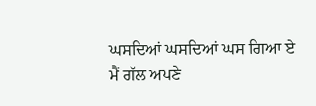ਘਸਦਿਆਂ ਘਸਦਿਆਂ ਘਸ ਗਿਆ ਏ
ਮੈਂ ਗੱਲ ਅਪਣੇ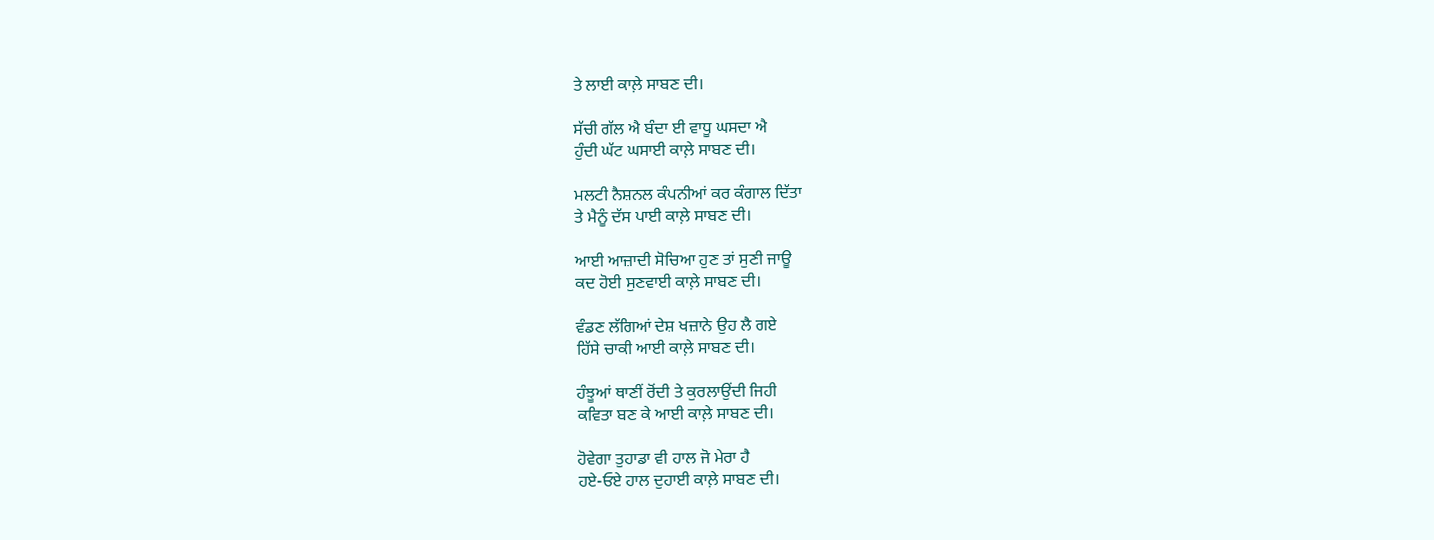ਤੇ ਲਾਈ ਕਾਲ਼ੇ ਸਾਬਣ ਦੀ।

ਸੱਚੀ ਗੱਲ ਐ ਬੰਦਾ ਈ ਵਾਧੂ ਘਸਦਾ ਐ
ਹੁੰਦੀ ਘੱਟ ਘਸਾਈ ਕਾਲ਼ੇ ਸਾਬਣ ਦੀ।

ਮਲਟੀ ਨੈਸ਼ਨਲ ਕੰਪਨੀਆਂ ਕਰ ਕੰਗਾਲ ਦਿੱਤਾ
ਤੇ ਮੈਨੂੰ ਦੱਸ ਪਾਈ ਕਾਲ਼ੇ ਸਾਬਣ ਦੀ।

ਆਈ ਆਜ਼ਾਦੀ ਸੋਚਿਆ ਹੁਣ ਤਾਂ ਸੁਣੀ ਜਾਊ
ਕਦ ਹੋਈ ਸੁਣਵਾਈ ਕਾਲ਼ੇ ਸਾਬਣ ਦੀ।

ਵੰਡਣ ਲੱਗਿਆਂ ਦੇਸ਼ ਖਜ਼ਾਨੇ ਉਹ ਲੈ ਗਏ
ਹਿੱਸੇ ਚਾਕੀ ਆਈ ਕਾਲ਼ੇ ਸਾਬਣ ਦੀ।

ਹੰਝੂਆਂ ਥਾਣੀਂ ਰੋਂਦੀ ਤੇ ਕੁਰਲਾਉਂਦੀ ਜਿਹੀ
ਕਵਿਤਾ ਬਣ ਕੇ ਆਈ ਕਾਲ਼ੇ ਸਾਬਣ ਦੀ।

ਹੋਵੇਗਾ ਤੁਹਾਡਾ ਵੀ ਹਾਲ ਜੋ ਮੇਰਾ ਹੈ
ਹਏ-ਓਏ ਹਾਲ ਦੁਹਾਈ ਕਾਲ਼ੇ ਸਾਬਣ ਦੀ।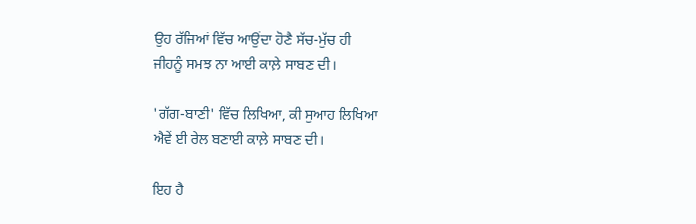ਉਹ ਰੱਜਿਆਂ ਵਿੱਚ ਆਉਂਦਾ ਹੋਣੈ ਸੱਚ-ਮੁੱਚ ਹੀ
ਜੀਹਨੂੰ ਸਮਝ ਨਾ ਆਈ ਕਾਲ਼ੇ ਸਾਬਣ ਦੀ।

'ਗੱਗ-ਬਾਣੀ' ਵਿੱਚ ਲਿਖਿਆ, ਕੀ ਸੁਆਹ ਲਿਖਿਆ
ਐਵੇਂ ਈ ਰੇਲ ਬਣਾਈ ਕਾਲ਼ੇ ਸਾਬਣ ਦੀ।

ਇਹ ਹੈ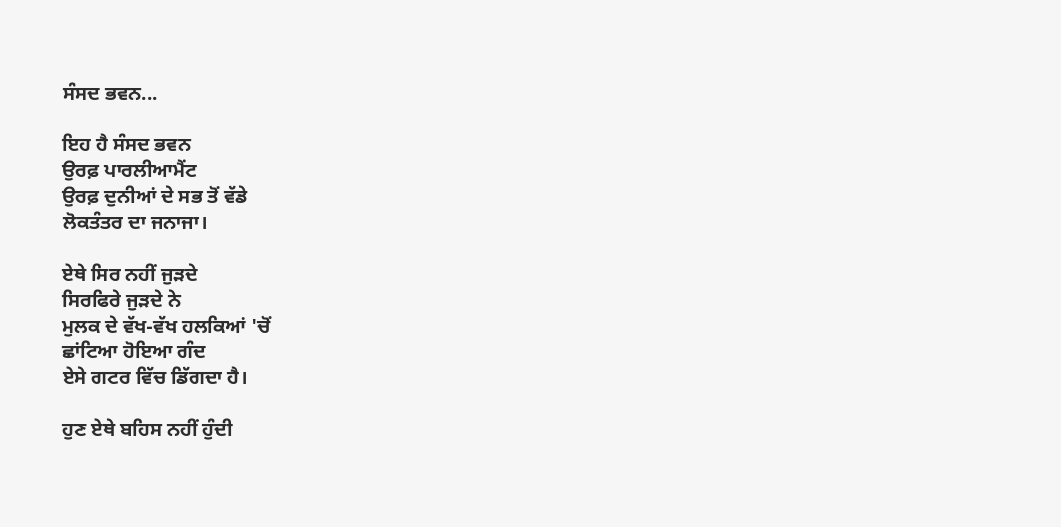ਸੰਸਦ ਭਵਨ...

ਇਹ ਹੈ ਸੰਸਦ ਭਵਨ
ਉਰਫ਼ ਪਾਰਲੀਆਮੈਂਟ
ਉਰਫ਼ ਦੁਨੀਆਂ ਦੇ ਸਭ ਤੋਂ ਵੱਡੇ
ਲੋਕਤੰਤਰ ਦਾ ਜਨਾਜਾ।

ਏਥੇ ਸਿਰ ਨਹੀਂ ਜੁੜਦੇ
ਸਿਰਫਿਰੇ ਜੁੜਦੇ ਨੇ
ਮੁਲਕ ਦੇ ਵੱਖ-ਵੱਖ ਹਲਕਿਆਂ 'ਚੋਂ
ਛਾਂਟਿਆ ਹੋਇਆ ਗੰਦ
ਏਸੇ ਗਟਰ ਵਿੱਚ ਡਿੱਗਦਾ ਹੈ।

ਹੁਣ ਏਥੇ ਬਹਿਸ ਨਹੀਂ ਹੁੰਦੀ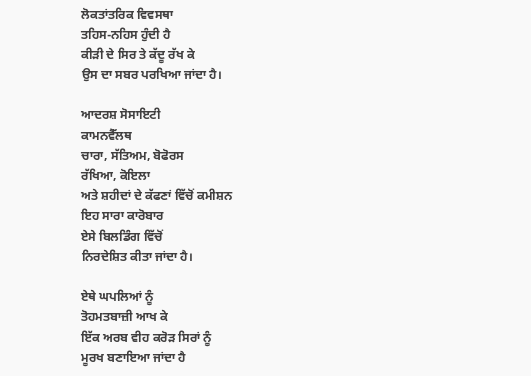ਲੋਕਤਾਂਤਰਿਕ ਵਿਵਸਥਾ
ਤਹਿਸ-ਨਹਿਸ ਹੁੰਦੀ ਹੈ
ਕੀੜੀ ਦੇ ਸਿਰ ਤੇ ਕੱਦੂ ਰੱਖ ਕੇ
ਉਸ ਦਾ ਸਬਰ ਪਰਖਿਆ ਜਾਂਦਾ ਹੈ।

ਆਦਰਸ਼ ਸੋਸਾਇਟੀ
ਕਾਮਨਵੈੱਲਥ
ਚਾਰਾ, ਸੱਤਿਅਮ, ਬੋਫੋਰਸ
ਰੱਖਿਆ, ਕੋਇਲਾ
ਅਤੇ ਸ਼ਹੀਦਾਂ ਦੇ ਕੱਫਣਾਂ ਵਿੱਚੋਂ ਕਮੀਸ਼ਨ
ਇਹ ਸਾਰਾ ਕਾਰੋਬਾਰ
ਏਸੇ ਬਿਲਡਿੰਗ ਵਿੱਚੋਂ
ਨਿਰਦੇਸ਼ਿਤ ਕੀਤਾ ਜਾਂਦਾ ਹੈ।

ਏਥੇ ਘਪਲਿਆਂ ਨੂੰ
ਤੋਹਮਤਬਾਜ਼ੀ ਆਖ ਕੇ
ਇੱਕ ਅਰਬ ਵੀਹ ਕਰੋੜ ਸਿਰਾਂ ਨੂੰ
ਮੂਰਖ ਬਣਾਇਆ ਜਾਂਦਾ ਹੈ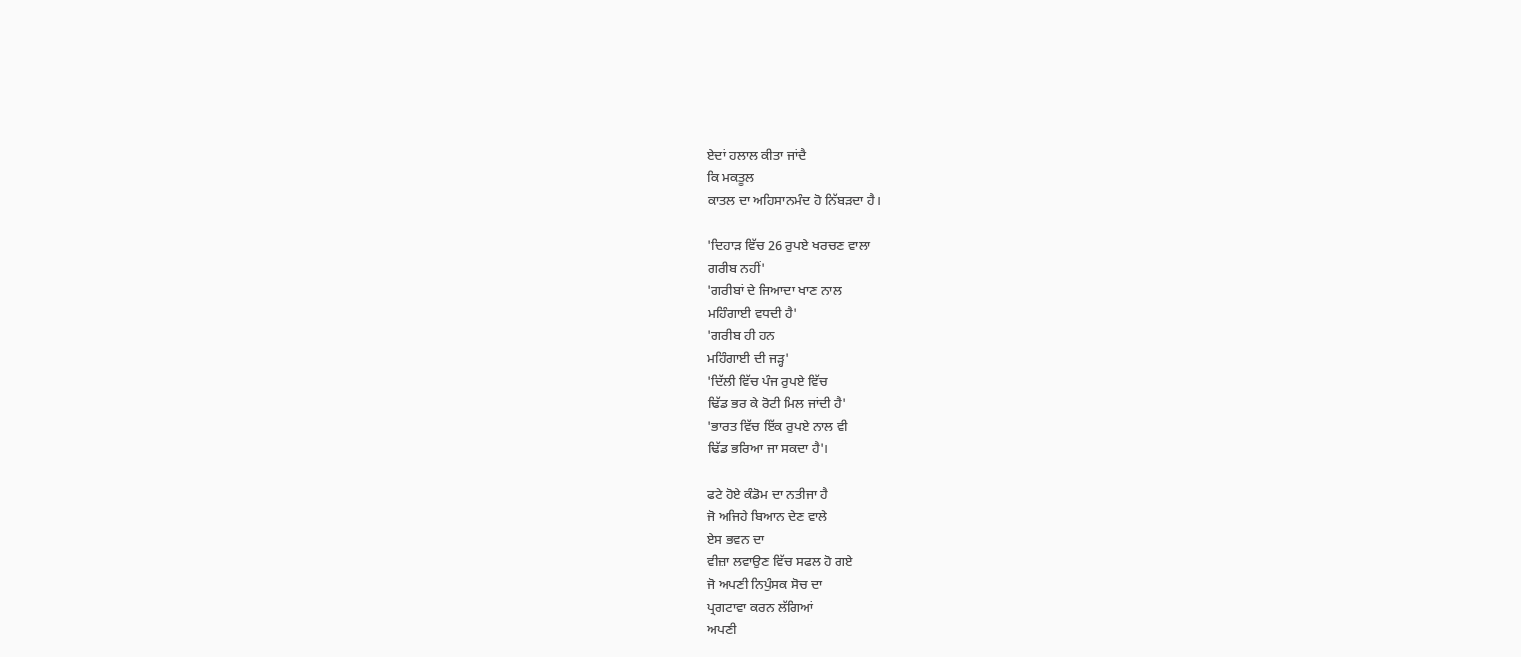ਏਦਾਂ ਹਲਾਲ ਕੀਤਾ ਜਾਂਦੈ
ਕਿ ਮਕਤੂਲ
ਕਾਤਲ ਦਾ ਅਹਿਸਾਨਮੰਦ ਹੋ ਨਿੱਬੜਦਾ ਹੈ।

'ਦਿਹਾੜ ਵਿੱਚ 26 ਰੁਪਏ ਖਰਚਣ ਵਾਲਾ
ਗਰੀਬ ਨਹੀਂ'
'ਗਰੀਬਾਂ ਦੇ ਜਿਆਦਾ ਖਾਣ ਨਾਲ
ਮਹਿੰਗਾਈ ਵਧਦੀ ਹੈ'
'ਗਰੀਬ ਹੀ ਹਨ
ਮਹਿੰਗਾਈ ਦੀ ਜੜ੍ਹ'
'ਦਿੱਲੀ ਵਿੱਚ ਪੰਜ ਰੁਪਏ ਵਿੱਚ
ਢਿੱਡ ਭਰ ਕੇ ਰੋਟੀ ਮਿਲ ਜਾਂਦੀ ਹੈ'
'ਭਾਰਤ ਵਿੱਚ ਇੱਕ ਰੁਪਏ ਨਾਲ ਵੀ
ਢਿੱਡ ਭਰਿਆ ਜਾ ਸਕਦਾ ਹੈ'।

ਫਟੇ ਹੋਏ ਕੰਡੋਮ ਦਾ ਨਤੀਜਾ ਹੈ
ਜੋ ਅਜਿਹੇ ਬਿਆਨ ਦੇਣ ਵਾਲੇ
ਏਸ ਭਵਨ ਦਾ
ਵੀਜ਼ਾ ਲਵਾਉਣ ਵਿੱਚ ਸਫਲ ਹੋ ਗਏ
ਜੋ ਅਪਣੀ ਨਿਪੁੰਸਕ ਸੋਚ ਦਾ
ਪ੍ਰਗਟਾਵਾ ਕਰਨ ਲੱਗਿਆਂ
ਅਪਣੀ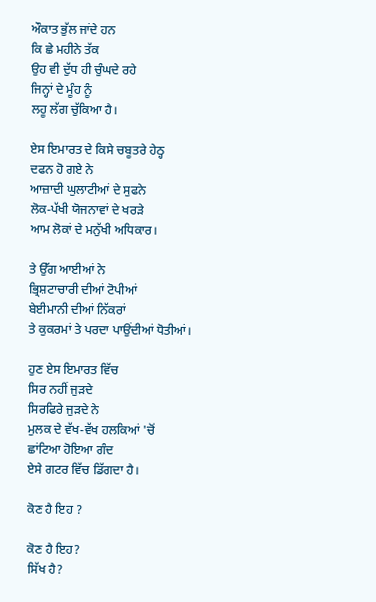ਔਕਾਤ ਭੁੱਲ ਜਾਂਦੇ ਹਨ
ਕਿ ਛੇ ਮਹੀਨੇ ਤੱਕ
ਉਹ ਵੀ ਦੁੱਧ ਹੀ ਚੁੰਘਦੇ ਰਹੇ
ਜਿਨ੍ਹਾਂ ਦੇ ਮੂੰਹ ਨੂੰ
ਲਹੂ ਲੱਗ ਚੁੱਕਿਆ ਹੈ।

ਏਸ ਇਮਾਰਤ ਦੇ ਕਿਸੇ ਚਬੂਤਰੇ ਹੇਠ੍ਹ
ਦਫਨ ਹੋ ਗਏ ਨੇ
ਆਜ਼ਾਦੀ ਘੁਲਾਟੀਆਂ ਦੇ ਸੁਫਨੇ
ਲੋਕ-ਪੱਖੀ ਯੋਜਨਾਵਾਂ ਦੇ ਖਰੜੇ
ਆਮ ਲੋਕਾਂ ਦੇ ਮਨੁੱਖੀ ਅਧਿਕਾਰ।

ਤੇ ਉੱਗ ਆਈਆਂ ਨੇ
ਭ੍ਰਿਸ਼ਟਾਚਾਰੀ ਦੀਆਂ ਟੋਪੀਆਂ
ਬੇਈਮਾਨੀ ਦੀਆਂ ਨਿੱਕਰਾਂ
ਤੇ ਕੁਕਰਮਾਂ ਤੇ ਪਰਦਾ ਪਾਉਂਦੀਆਂ ਧੋਤੀਆਂ।

ਹੁਣ ਏਸ ਇਮਾਰਤ ਵਿੱਚ
ਸਿਰ ਨਹੀਂ ਜੁੜਦੇ
ਸਿਰਫਿਰੇ ਜੁੜਦੇ ਨੇ
ਮੁਲਕ ਦੇ ਵੱਖ-ਵੱਖ ਹਲਕਿਆਂ 'ਚੋਂ
ਛਾਂਟਿਆ ਹੋਇਆ ਗੰਦ
ਏਸੇ ਗਟਰ ਵਿੱਚ ਡਿੱਗਦਾ ਹੈ।

ਕੋਣ ਹੈ ਇਹ ?

ਕੋਣ ਹੈ ਇਹ?
ਸਿੱਖ ਹੈ?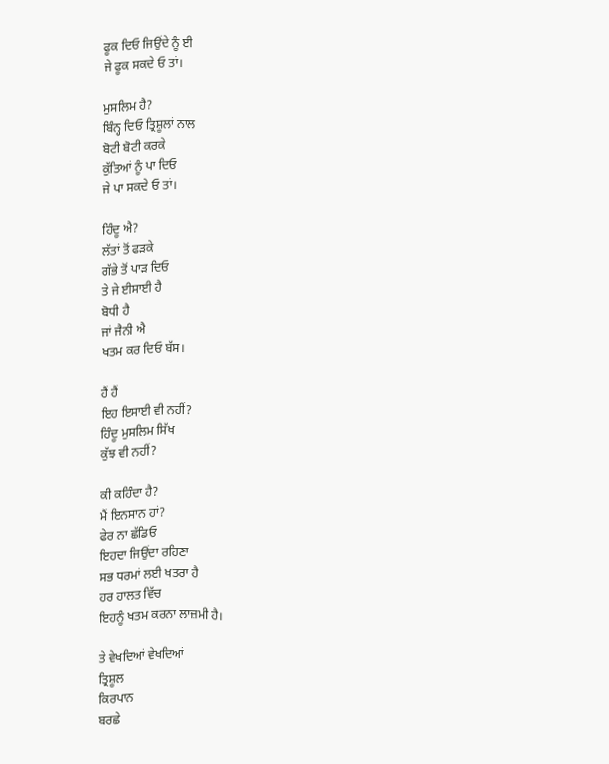ਫੂਕ ਦਿਓ ਜਿਉਂਦੇ ਨੂੰ ਈ
ਜੇ ਫੂਕ ਸਕਦੇ ਓ ਤਾਂ।

ਮੁਸਲਿਮ ਹੈ?
ਬਿੰਨ੍ਹ ਦਿਓ ਤ੍ਰਿਸ਼ੂਲਾਂ ਨਾਲ
ਬੋਟੀ ਬੋਟੀ ਕਰਕੇ
ਕੁੱਤਿਆਂ ਨੂੰ ਪਾ ਦਿਓ
ਜੇ ਪਾ ਸਕਦੇ ਓ ਤਾਂ।

ਹਿੰਦੂ ਐ?
ਲੱਤਾਂ ਤੋਂ ਫੜਕੇ
ਗੱਭੇ ਤੋਂ ਪਾੜ ਦਿਓ
ਤੇ ਜੇ ਈਸਾਈ ਹੈ
ਬੋਧੀ ਹੈ
ਜਾਂ ਜੈਨੀ ਐ
ਖਤਮ ਕਰ ਦਿਓ ਬੱਸ।

ਹੈਂ ਹੈਂ
ਇਹ ਇਸਾਈ ਵੀ ਨਹੀਂ?
ਹਿੰਦੂ ਮੁਸਲਿਮ ਸਿੱਖ
ਕੁੱਝ ਵੀ ਨਹੀਂ?

ਕੀ ਕਹਿੰਦਾ ਹੈ?
ਮੈਂ ਇਨਸਾਨ ਹਾਂ?
ਫੇਰ ਨਾ ਛੱਡਿਓ
ਇਹਦਾ ਜਿਉਂਦਾ ਰਹਿਣਾ
ਸਭ ਧਰਮਾਂ ਲਈ ਖਤਰਾ ਹੈ
ਹਰ ਹਾਲਤ ਵਿੱਚ
ਇਹਨੂੰ ਖਤਮ ਕਰਨਾ ਲਾਜ਼ਮੀ ਹੈ।

ਤੇ ਵੇਖਦਿਆਂ ਵੇਖਦਿਆਂ
ਤ੍ਰਿਸ਼ੂਲ
ਕਿਰਪਾਨ
ਬਰਛੇ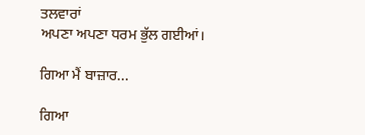ਤਲਵਾਰਾਂ
ਅਪਣਾ ਅਪਣਾ ਧਰਮ ਭੁੱਲ ਗਈਆਂ।

ਗਿਆ ਮੈਂ ਬਾਜ਼ਾਰ...

ਗਿਆ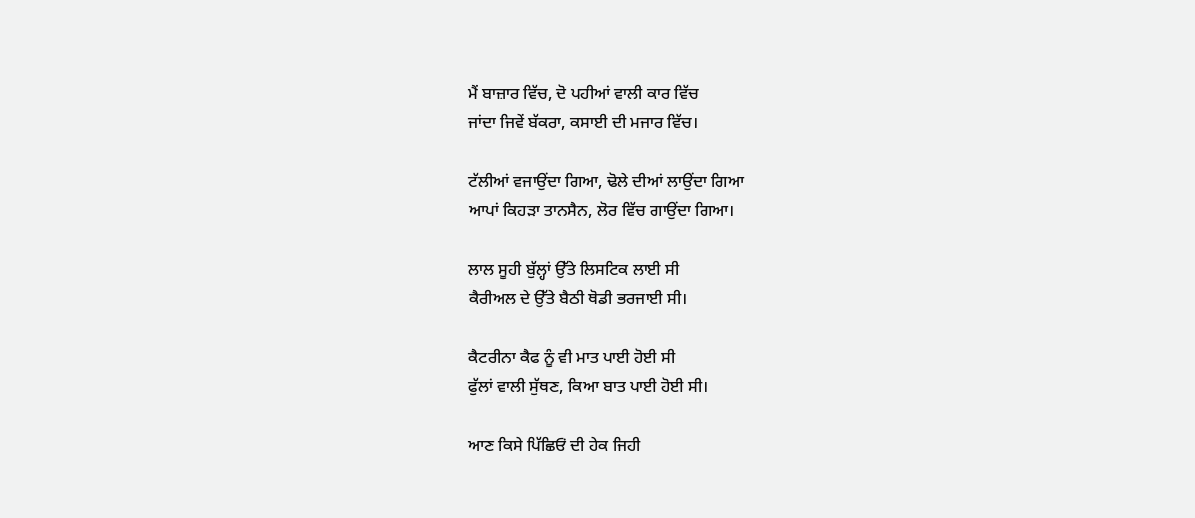ਮੈਂ ਬਾਜ਼ਾਰ ਵਿੱਚ, ਦੋ ਪਹੀਆਂ ਵਾਲੀ ਕਾਰ ਵਿੱਚ
ਜਾਂਦਾ ਜਿਵੇਂ ਬੱਕਰਾ, ਕਸਾਈ ਦੀ ਮਜਾਰ ਵਿੱਚ।

ਟੱਲੀਆਂ ਵਜਾਉਂਦਾ ਗਿਆ, ਢੋਲੇ ਦੀਆਂ ਲਾਉਂਦਾ ਗਿਆ
ਆਪਾਂ ਕਿਹੜਾ ਤਾਨਸੈਨ, ਲੋਰ ਵਿੱਚ ਗਾਉਂਦਾ ਗਿਆ।

ਲਾਲ ਸੂਹੀ ਬੁੱਲ੍ਹਾਂ ਉੱਤੇ ਲਿਸਟਿਕ ਲਾਈ ਸੀ
ਕੈਰੀਅਲ ਦੇ ਉੱਤੇ ਬੈਠੀ ਥੋਡੀ ਭਰਜਾਈ ਸੀ।

ਕੈਟਰੀਨਾ ਕੈਫ ਨੂੰ ਵੀ ਮਾਤ ਪਾਈ ਹੋਈ ਸੀ
ਫੁੱਲਾਂ ਵਾਲੀ ਸੁੱਥਣ, ਕਿਆ ਬਾਤ ਪਾਈ ਹੋਈ ਸੀ।

ਆਣ ਕਿਸੇ ਪਿੱਛਿਓਂ ਦੀ ਹੇਕ ਜਿਹੀ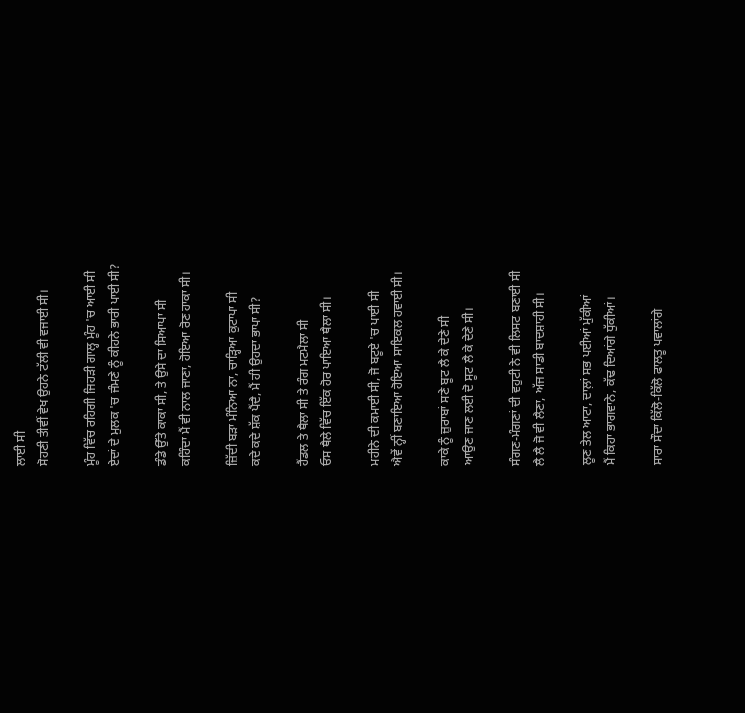ਲਾਈ ਸੀ
ਸੋਹਣੀ ਤੀਵੀਂ ਵੇਖ ਉਹਨੇ ਟੱਲੀ ਵੀ ਵਜਾਈ ਸੀ।

ਮੂੰਹ ਵਿੱਚ ਰਹਿਗੀ ਜਿਹੜੀ ਗਾਲ੍ਹ ਮੂੰਹ 'ਚ ਆਈ ਸੀ
ਏਦਾਂ ਦੇ ਮੁਲਕ 'ਚ ਜੰਮਣੇ ਨੂੰ ਕੀਹਨੇ ਭਾਰੀ ਪਾਈ ਸੀ?

ਡੰਡੇ ਉੱਤੇ ਕਾਕਾ ਸੀ, ਤੇ ਉਸੇ ਦਾ ਸਿਆਪਾ ਸੀ
ਕਹਿੰਦਾ ਮੈਂ ਵੀ ਨਾਲ ਜਾਣਾ, ਹੋਇਆ ਰੋਣ ਹਾਕਾ ਸੀ।

ਜ਼ਿੱਦੀ ਬੜਾ ਮੰਨਿਆ ਨਾ, ਚਾੜ੍ਹਿਆ ਕੁਟਾਪਾ ਸੀ
ਕਦੇ ਕਦੇ ਸ਼ੱਕ ਪੈਂਦੈ, ਮੈਂ ਹੀ ਉਹਦਾ ਭਾਪਾ ਸੀ?

ਹੈਂਡਲ ਤੇ ਥੈਲਾ ਸੀ ਤੇ ਰੰਗ ਮਟਮੈਲਾ ਸੀ
ਓਸ ਥੈਲੇ ਵਿੱਚ ਇੱਕ ਹੋਰ ਪਾਇਆ ਥੈਲਾ ਸੀ।

ਮਹੀਨੇ ਦੀ ਕਮਾਈ ਸੀ, ਜੋ ਬਟੂਏ 'ਚ ਪਾਈ ਸੀ
ਐਵੇਂ ਨ੍ਹੀਂ ਬਣਾਇਆ ਹੋਇਆ ਸਾਇਕਲ ਹਵਾਈ ਸੀ।

ਕਾਕੇ ਨੂੰ ਜ਼ੁਰਾਬਾਂ ਸਣੇ ਬੂਟ ਲੈ ਕੇ ਦੇਣੇ ਸੀ
ਆਉਣ ਜਾਣ ਲਈ ਦੋ ਸੂਟ ਲੈ ਕੇ ਦੇਣੇ ਸੀ।

ਸੰਗਣ-ਮੰਗਣਾਂ ਦੀ ਵਹੁਟੀ ਨੇ ਵੀ ਲਿਸਟ ਬਣਾਈ ਸੀ
ਲੈ ਲੈ ਜੋ ਵੀ ਲੈਣਾ, ਅੱਜ ਸਾਡੀ ਬਾਦਸ਼ਾਹੀ ਸੀ।

ਲੂਣ ਤੇਲ ਆਟਾ, ਦਾਲ਼ਾਂ ਸਭ ਪਈਆਂ ਮੁੱਕੀਆਂ
ਮੈਂ ਕਿਹਾ ਭਾਗਵਾਨੇ, ਕੱਢ ਦਿਆਂਗੇ ਧੁੱਕੀਆਂ।

ਸਾਰਾ ਸੌਦਾ ਕਿੱਲੋ-ਕਿੱਲੋ ਫਾਲਤੂ ਪਵਾਲਾਂਗੇ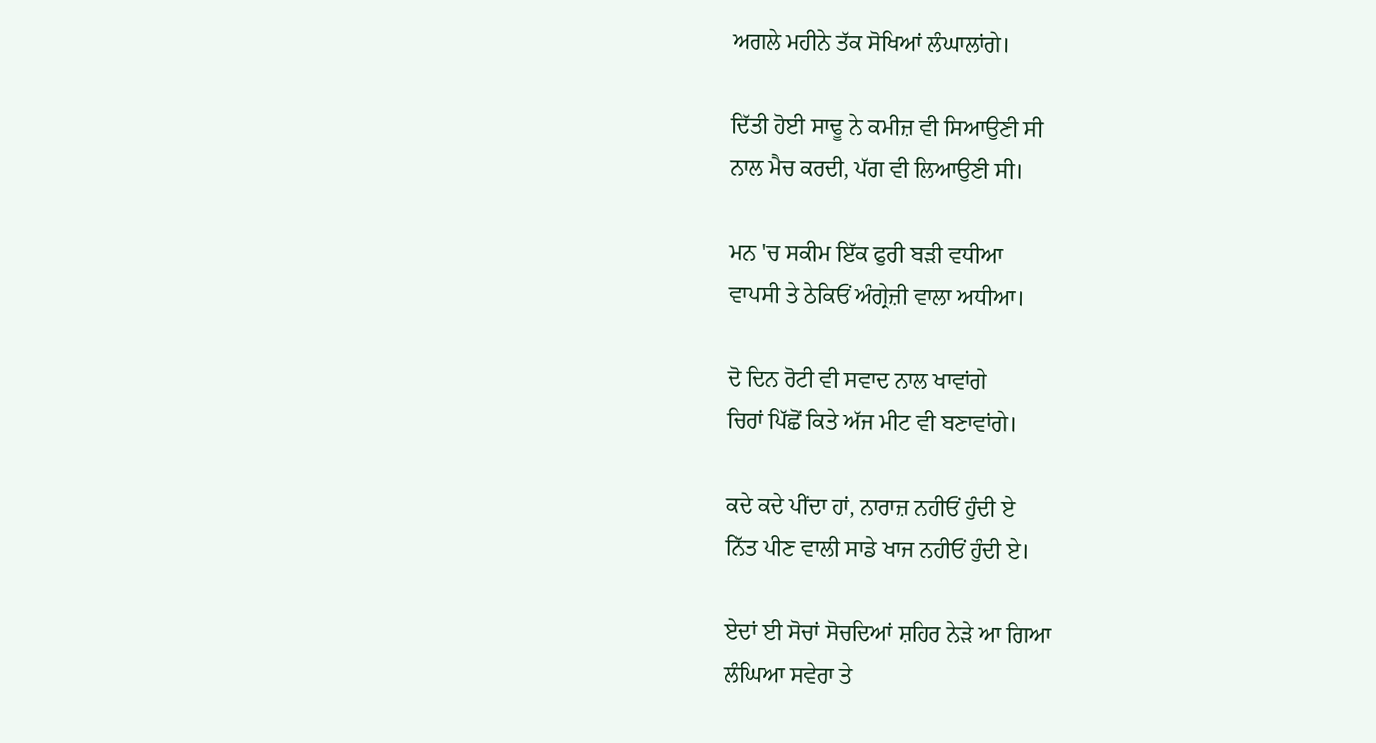ਅਗਲੇ ਮਹੀਨੇ ਤੱਕ ਸੋਖਿਆਂ ਲੰਘਾਲਾਂਗੇ।

ਦਿੱਤੀ ਹੋਈ ਸਾਢੂ ਨੇ ਕਮੀਜ਼ ਵੀ ਸਿਆਉਣੀ ਸੀ
ਨਾਲ ਮੈਚ ਕਰਦੀ, ਪੱਗ ਵੀ ਲਿਆਉਣੀ ਸੀ।

ਮਨ 'ਚ ਸਕੀਮ ਇੱਕ ਫੁਰੀ ਬੜੀ ਵਧੀਆ
ਵਾਪਸੀ ਤੇ ਠੇਕਿਓਂ ਅੰਗ੍ਰੇਜ਼ੀ ਵਾਲਾ ਅਧੀਆ।

ਦੋ ਦਿਨ ਰੋਟੀ ਵੀ ਸਵਾਦ ਨਾਲ ਖਾਵਾਂਗੇ
ਚਿਰਾਂ ਪਿੱਛੋਂ ਕਿਤੇ ਅੱਜ ਮੀਟ ਵੀ ਬਣਾਵਾਂਗੇ।

ਕਦੇ ਕਦੇ ਪੀਂਦਾ ਹਾਂ, ਨਾਰਾਜ਼ ਨਹੀਓਂ ਹੁੰਦੀ ਏ
ਨਿੱਤ ਪੀਣ ਵਾਲੀ ਸਾਡੇ ਖਾਜ ਨਹੀਓਂ ਹੁੰਦੀ ਏ।

ਏਦਾਂ ਈ ਸੋਚਾਂ ਸੋਚਦਿਆਂ ਸ਼ਹਿਰ ਨੇੜੇ ਆ ਗਿਆ
ਲੰਘਿਆ ਸਵੇਰਾ ਤੇ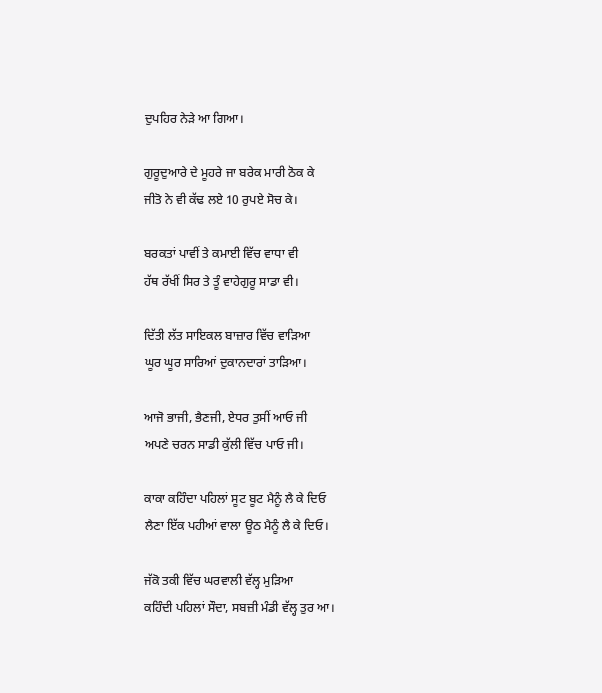ਦੁਪਹਿਰ ਨੇੜੇ ਆ ਗਿਆ।

ਗੁਰੂਦੁਆਰੇ ਦੇ ਮੂਹਰੇ ਜਾ ਬਰੇਕ ਮਾਰੀ ਠੋਕ ਕੇ
ਜੀਤੋ ਨੇ ਵੀ ਕੱਢ ਲਏ 10 ਰੁਪਏ ਸੋਚ ਕੇ।

ਬਰਕਤਾਂ ਪਾਵੀਂ ਤੇ ਕਮਾਈ ਵਿੱਚ ਵਾਧਾ ਵੀ
ਹੱਥ ਰੱਖੀਂ ਸਿਰ ਤੇ ਤੂੰ ਵਾਹੇਗੁਰੂ ਸਾਡਾ ਵੀ।

ਦਿੱਤੀ ਲੱਤ ਸਾਇਕਲ ਬਾਜ਼ਾਰ ਵਿੱਚ ਵਾੜਿਆ
ਘੂਰ ਘੂਰ ਸਾਰਿਆਂ ਦੁਕਾਨਦਾਰਾਂ ਤਾੜਿਆ।

ਆਜੋ ਭਾਜੀ, ਭੈਣਜੀ, ਏਧਰ ਤੁਸੀਂ ਆਓ ਜੀ
ਅਪਣੇ ਚਰਨ ਸਾਡੀ ਕੁੱਲੀ ਵਿੱਚ ਪਾਓ ਜੀ।

ਕਾਕਾ ਕਹਿੰਦਾ ਪਹਿਲਾਂ ਸੂਟ ਬੂਟ ਮੈਨੂੰ ਲੈ ਕੇ ਦਿਓ
ਲੈਣਾ ਇੱਕ ਪਹੀਆਂ ਵਾਲਾ ਊਠ ਮੈਨੂੰ ਲੈ ਕੇ ਦਿਓ।

ਜੱਕੋ ਤਕੀ ਵਿੱਚ ਘਰਵਾਲੀ ਵੱਲ੍ਹ ਮੁੜਿਆ
ਕਹਿੰਦੀ ਪਹਿਲਾਂ ਸੌਦਾ, ਸਬਜ਼ੀ ਮੰਡੀ ਵੱਲ੍ਹ ਤੁਰ ਆ।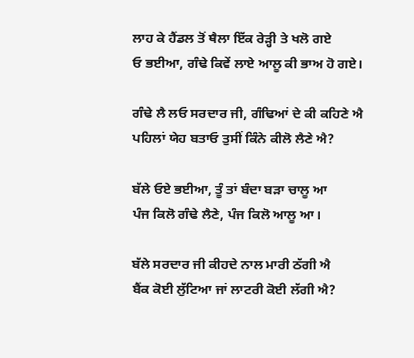ਲਾਹ ਕੇ ਹੈਂਡਲ ਤੋਂ ਥੈਲਾ ਇੱਕ ਰੇੜ੍ਹੀ ਤੇ ਖਲੋ ਗਏ
ਓ ਭਈਆ, ਗੰਢੇ ਕਿਵੇਂ ਲਾਏ ਆਲੂ ਕੀ ਭਾਅ ਹੋ ਗਏ।

ਗੰਢੇ ਲੈ ਲਓ ਸਰਦਾਰ ਜੀ, ਗੰਢਿਆਂ ਦੇ ਕੀ ਕਹਿਣੇ ਐ
ਪਹਿਲਾਂ ਯੇਹ ਬਤਾਓ ਤੁਸੀਂ ਕਿੰਨੇ ਕੀਲੋ ਲੈਣੇ ਐ?

ਬੱਲੇ ਓਏ ਭਈਆ, ਤੂੰ ਤਾਂ ਬੰਦਾ ਬੜਾ ਚਾਲੂ ਆ
ਪੰਜ ਕਿਲੋ ਗੰਢੇ ਲੈਣੇ, ਪੰਜ ਕਿਲੋ ਆਲੂ ਆ।

ਬੱਲੇ ਸਰਦਾਰ ਜੀ ਕੀਹਦੇ ਨਾਲ ਮਾਰੀ ਠੱਗੀ ਐ
ਬੈਂਕ ਕੋਈ ਲੁੱਟਿਆ ਜਾਂ ਲਾਟਰੀ ਕੋਈ ਲੱਗੀ ਐ?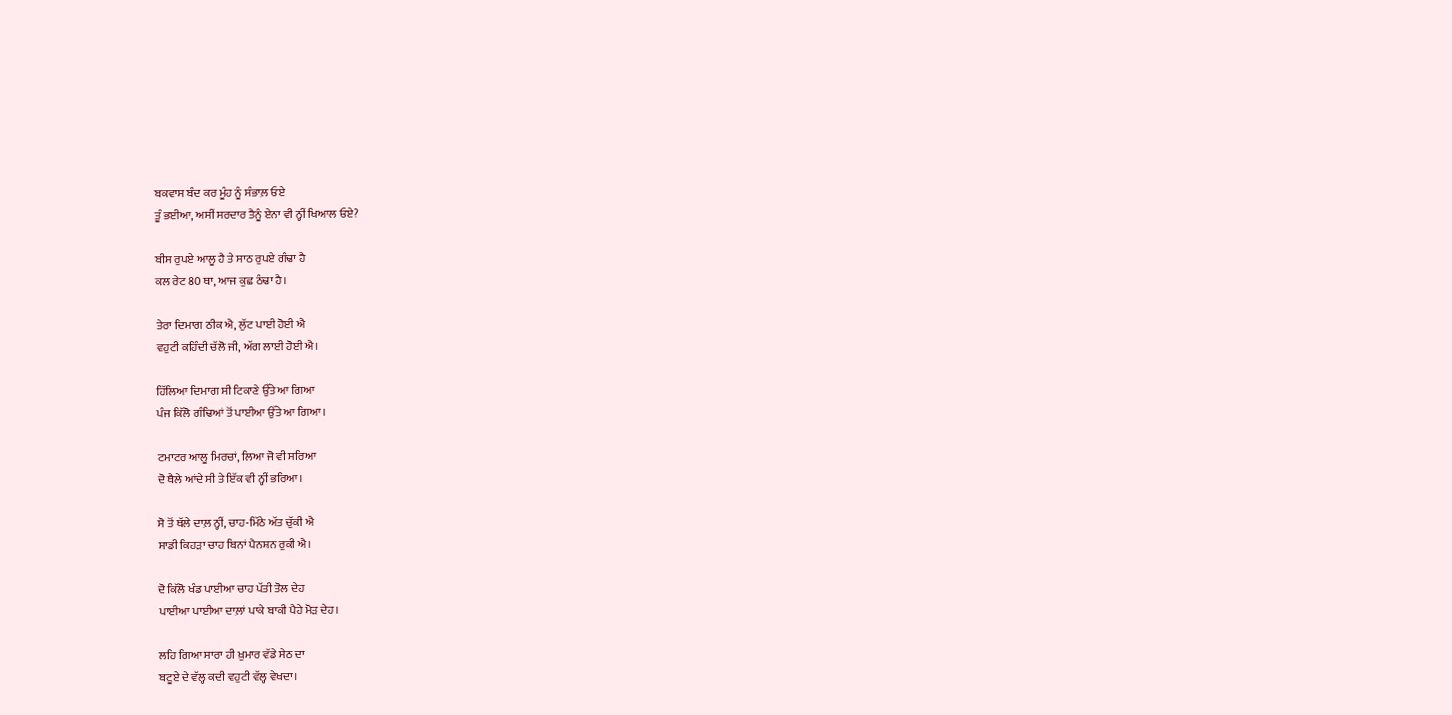ਬਕਵਾਸ ਬੰਦ ਕਰ ਮੂੰਹ ਨੂੰ ਸੰਭਾਲ਼ ਓਏ
ਤੂੰ ਭਈਆ, ਅਸੀਂ ਸਰਦਾਰ ਤੈਨੂੰ ਏਨਾ ਵੀ ਨ੍ਹੀਂ ਖਿਆਲ ਓਏ?

ਬੀਸ ਰੁਪਏ ਆਲੂ ਹੈ ਤੇ ਸਾਠ ਰੁਪਏ ਗੰਢਾ ਹੈ
ਕਲ ਰੇਟ 80 ਥਾ, ਆਜ ਕੁਛ ਠੰਢਾ ਹੈ।

ਤੇਰਾ ਦਿਮਾਗ ਠੀਕ ਐ, ਲੁੱਟ ਪਾਈ ਹੋਈ ਐ
ਵਹੁਟੀ ਕਹਿੰਦੀ ਚੱਲੋ ਜੀ, ਅੱਗ ਲਾਈ ਹੋਈ ਐ।

ਹਿੱਲਿਆ ਦਿਮਾਗ ਸੀ ਟਿਕਾਣੇ ਉੱਤੇ ਆ ਗਿਆ
ਪੰਜ ਕਿੱਲੋ ਗੰਢਿਆਂ ਤੋਂ ਪਾਈਆ ਉੱਤੇ ਆ ਗਿਆ।

ਟਮਾਟਰ ਆਲੂ ਮਿਰਚਾਂ, ਲਿਆ ਜੋ ਵੀ ਸਰਿਆ
ਦੋ ਥੈਲੇ ਆਂਦੇ ਸੀ ਤੇ ਇੱਕ ਵੀ ਨ੍ਹੀਂ ਭਰਿਆ।

ਸੋ ਤੋਂ ਥੱਲੇ ਦਾਲ਼ ਨ੍ਹੀਂ, ਚਾਹ-ਮਿੱਠੇ ਅੱਤ ਚੁੱਕੀ ਐ
ਸਾਡੀ ਕਿਹੜਾ ਚਾਹ ਬਿਨਾਂ ਪੈਨਸ਼ਨ ਰੁਕੀ ਐ।

ਦੋ ਕਿੱਲੋ ਖੰਡ ਪਾਈਆ ਚਾਹ ਪੱਤੀ ਤੋਲ ਦੇਹ
ਪਾਈਆ ਪਾਈਆ ਦਾਲ਼ਾਂ ਪਾਕੇ ਬਾਕੀ ਪੈਹੇ ਮੋੜ ਦੇਹ।

ਲਹਿ ਗਿਆ ਸਾਰਾ ਹੀ ਖ਼ੁਮਾਰ ਵੱਡੇ ਸੇਠ ਦਾ
ਬਟੂਏ ਦੇ ਵੱਲ੍ਹ ਕਦੀ ਵਹੁਟੀ ਵੱਲ੍ਹ ਵੇਖਦਾ।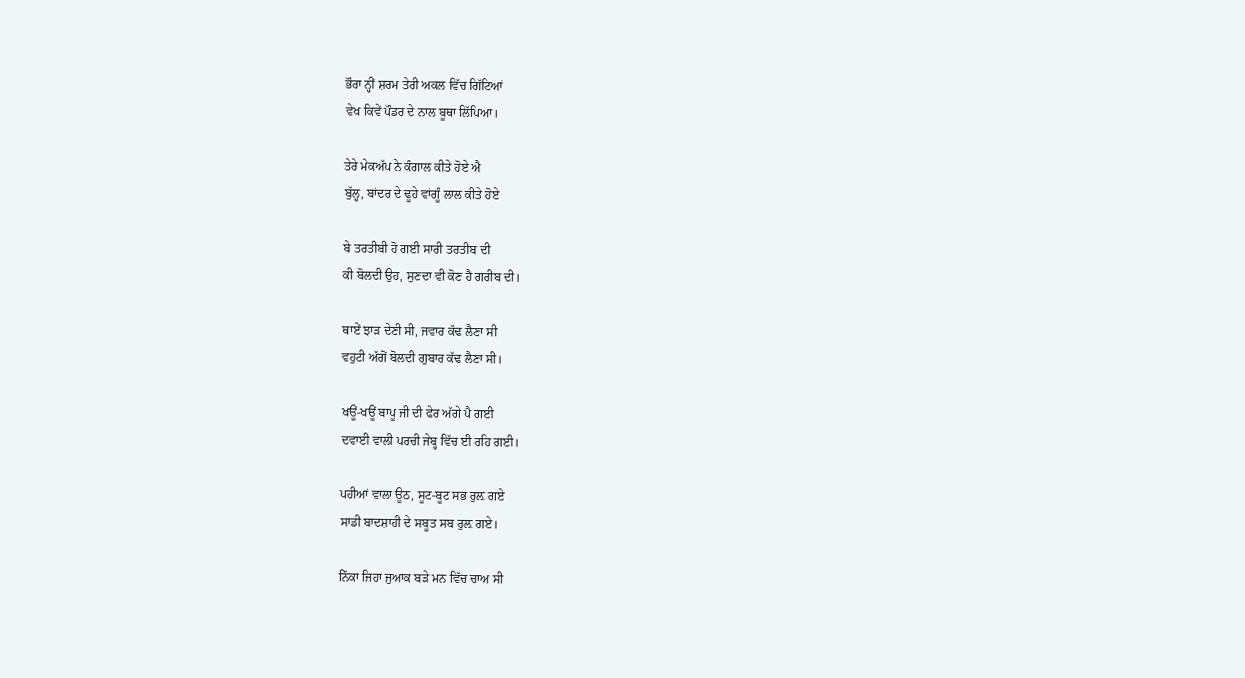ਭੌਰਾ ਨ੍ਹੀਂ ਸ਼ਰਮ ਤੇਰੀ ਅਕਲ ਵਿੱਚ ਗਿੱਟਿਆਂ
ਵੇਖ ਕਿਵੇਂ ਪੌਡਰ ਦੇ ਨਾਲ ਬੂਥਾ ਲਿੱਪਿਆ।

ਤੇਰੇ ਮੇਕਅੱਪ ਨੇ ਕੰਗਾਲ ਕੀਤੇ ਹੋਏ ਐ
ਬੁੱਲ੍ਹ, ਬਾਂਦਰ ਦੇ ਢੂਹੇ ਵਾਂਗੂੰ ਲਾਲ ਕੀਤੇ ਹੋਏ

ਬੇ ਤਰਤੀਬੀ ਹੋ ਗਈ ਸਾਰੀ ਤਰਤੀਬ ਦੀ
ਕੀ ਬੋਲਦੀ ਉਹ, ਸੁਣਦਾ ਵੀ ਕੋਣ ਹੈ ਗਰੀਬ ਦੀ।

ਥਾਏਂ ਝਾੜ ਦੇਣੀ ਸੀ, ਜਵਾਰ ਕੱਢ ਲੈਣਾ ਸੀ
ਵਹੁਟੀ ਅੱਗੋਂ ਬੋਲਦੀ ਗੁਬਾਰ ਕੱਢ ਲੈਣਾ ਸੀ।

ਖਊਂ-ਖਊਂ ਬਾਪੂ ਜੀ ਦੀ ਫੇਰ ਅੱਗੇ ਪੈ ਗਈ
ਦਵਾਈ ਵਾਲੀ ਪਰਚੀ ਜੇਬ੍ਹ ਵਿੱਚ ਈ ਰਹਿ ਗਈ।

ਪਹੀਆਂ ਵਾਲਾ ਊਠ, ਸੂਟ-ਬੂਟ ਸਭ ਰੁਲ਼ ਗਏ
ਸਾਡੀ ਬਾਦਸ਼ਾਹੀ ਦੇ ਸਬੂਤ ਸਬ ਰੁਲ਼ ਗਏ।

ਨਿੱਕਾ ਜਿਹਾ ਜੁਆਕ ਬੜੇ ਮਨ ਵਿੱਚ ਚਾਅ ਸੀ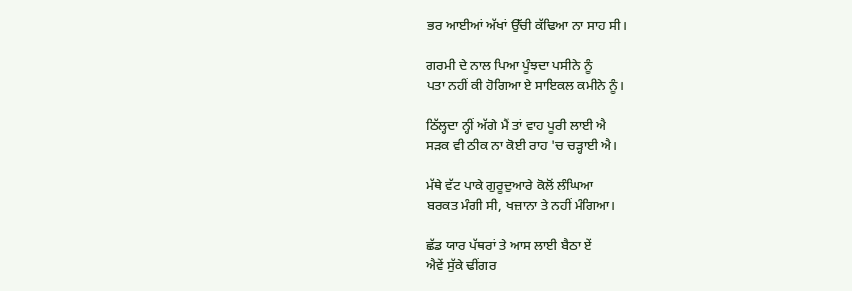ਭਰ ਆਈਆਂ ਅੱਖਾਂ ਉੱਚੀ ਕੱਢਿਆ ਨਾ ਸਾਹ ਸੀ।

ਗਰਮੀ ਦੇ ਨਾਲ ਪਿਆ ਪੂੰਝਦਾ ਪਸੀਨੇ ਨੂੰ
ਪਤਾ ਨਹੀਂ ਕੀ ਹੋਗਿਆ ਏ ਸਾਇਕਲ ਕਮੀਨੇ ਨੂੰ।

ਠਿੱਲ੍ਹਦਾ ਨ੍ਹੀਂ ਅੱਗੇ ਮੈਂ ਤਾਂ ਵਾਹ ਪੂਰੀ ਲਾਈ ਐ
ਸੜਕ ਵੀ ਠੀਕ ਨਾ ਕੋਈ ਰਾਹ 'ਚ ਚੜ੍ਹਾਈ ਐ।

ਮੱਥੇ ਵੱਟ ਪਾਕੇ ਗੁਰੂਦੁਆਰੇ ਕੋਲੋਂ ਲੰਘਿਆ
ਬਰਕਤ ਮੰਗੀ ਸੀ, ਖਜ਼ਾਨਾ ਤੇ ਨਹੀਂ ਮੰਗਿਆ।

ਛੱਡ ਯਾਰ ਪੱਥਰਾਂ ਤੇ ਆਸ ਲਾਈ ਬੈਠਾ ਏਂ
ਐਵੇਂ ਸੁੱਕੇ ਢੀਂਗਰ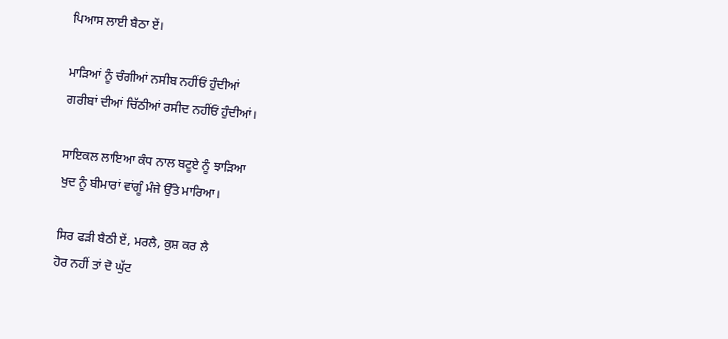ਪਿਆਸ ਲਾਈ ਬੈਠਾ ਏਂ।

ਮਾੜਿਆਂ ਨੂੰ ਚੰਗੀਆਂ ਨਸੀਬ ਨਹੀਂਓਂ ਹੁੰਦੀਆਂ
ਗਰੀਬਾਂ ਦੀਆਂ ਚਿੱਠੀਆਂ ਰਸੀਦ ਨਹੀਂਓਂ ਹੁੰਦੀਆਂ।

ਸਾਇਕਲ ਲਾਇਆ ਕੰਧ ਨਾਲ ਬਟੂਏ ਨੂੰ ਝਾੜਿਆ
ਖੁਦ ਨੂੰ ਬੀਮਾਰਾਂ ਵਾਂਗੂੰ ਮੰਜੇ ਉੱਤੇ ਮਾਰਿਆ।

ਸਿਰ ਫੜੀ ਬੈਠੀ ਏਂ, ਮਰਲੈ, ਕੁਸ਼ ਕਰ ਲੈ
ਹੋਰ ਨਹੀਂ ਤਾਂ ਦੋ ਘੁੱਟ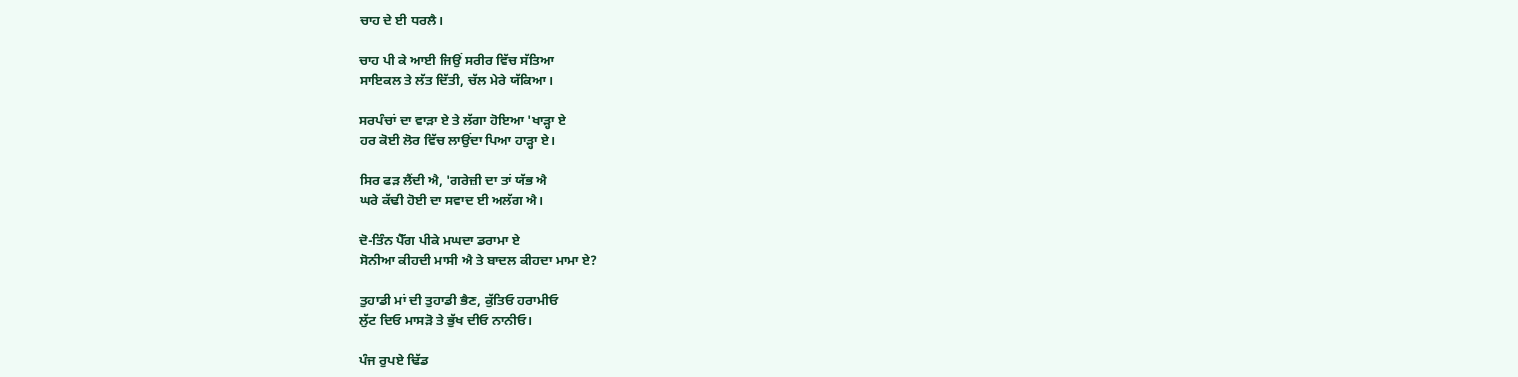ਚਾਹ ਦੇ ਈ ਧਰਲੈ।

ਚਾਹ ਪੀ ਕੇ ਆਈ ਜਿਉਂ ਸਰੀਰ ਵਿੱਚ ਸੱਤਿਆ
ਸਾਇਕਲ ਤੇ ਲੱਤ ਦਿੱਤੀ, ਚੱਲ ਮੇਰੇ ਯੱਕਿਆ।

ਸਰਪੰਚਾਂ ਦਾ ਵਾੜਾ ਏ ਤੇ ਲੱਗਾ ਹੋਇਆ 'ਖਾੜ੍ਹਾ ਏ
ਹਰ ਕੋਈ ਲੋਰ ਵਿੱਚ ਲਾਉਂਦਾ ਪਿਆ ਹਾੜ੍ਹਾ ਏ।

ਸਿਰ ਫੜ ਲੈਂਦੀ ਐ, 'ਗਰੇਜ਼ੀ ਦਾ ਤਾਂ ਯੱਭ ਐ
ਘਰੇ ਕੱਢੀ ਹੋਈ ਦਾ ਸਵਾਦ ਈ ਅਲੱਗ ਐ।

ਦੋ-ਤਿੰਨ ਪੈੱਗ ਪੀਕੇ ਮਘਦਾ ਡਰਾਮਾ ਏ
ਸੋਨੀਆ ਕੀਹਦੀ ਮਾਸੀ ਐ ਤੇ ਬਾਦਲ ਕੀਹਦਾ ਮਾਮਾ ਏ?

ਤੁਹਾਡੀ ਮਾਂ ਦੀ ਤੁਹਾਡੀ ਭੈਣ, ਕੁੱਤਿਓ ਹਰਾਮੀਓ
ਲੁੱਟ ਦਿਓ ਮਾਸੜੋ ਤੇ ਭੁੱਖ ਦੀਓ ਨਾਨੀਓ।

ਪੰਜ ਰੁਪਏ ਢਿੱਡ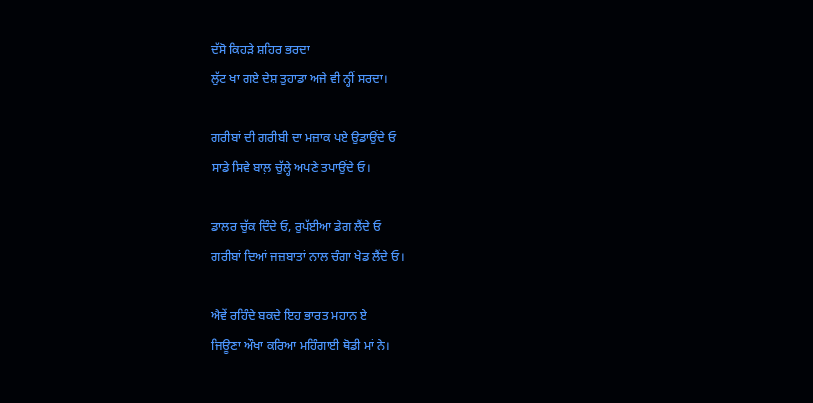ਦੱਸੋ ਕਿਹੜੇ ਸ਼ਹਿਰ ਭਰਦਾ
ਲੁੱਟ ਖਾ ਗਏ ਦੇਸ਼ ਤੁਹਾਡਾ ਅਜੇ ਵੀ ਨ੍ਹੀਂ ਸਰਦਾ।

ਗਰੀਬਾਂ ਦੀ ਗਰੀਬੀ ਦਾ ਮਜ਼ਾਕ ਪਏ ਉਡਾਉਂਦੇ ਓ
ਸਾਡੇ ਸਿਵੇ ਬਾਲ਼ ਚੁੱਲ੍ਹੇ ਅਪਣੇ ਤਪਾਉਂਦੇ ਓ।

ਡਾਲਰ ਚੁੱਕ ਦਿੰਦੇ ਓ, ਰੁਪੱਈਆ ਡੇਗ ਲੈਂਦੇ ਓ
ਗਰੀਬਾਂ ਦਿਆਂ ਜਜ਼ਬਾਤਾਂ ਨਾਲ ਚੰਗਾ ਖੇਡ ਲੈਂਦੇ ਓ।

ਐਵੇਂ ਰਹਿੰਦੇ ਬਕਦੇ ਇਹ ਭਾਰਤ ਮਹਾਨ ਏ
ਜਿਊਣਾ ਔਖਾ ਕਰਿਆ ਮਹਿੰਗਾਈ ਥੋਡੀ ਮਾਂ ਨੇ।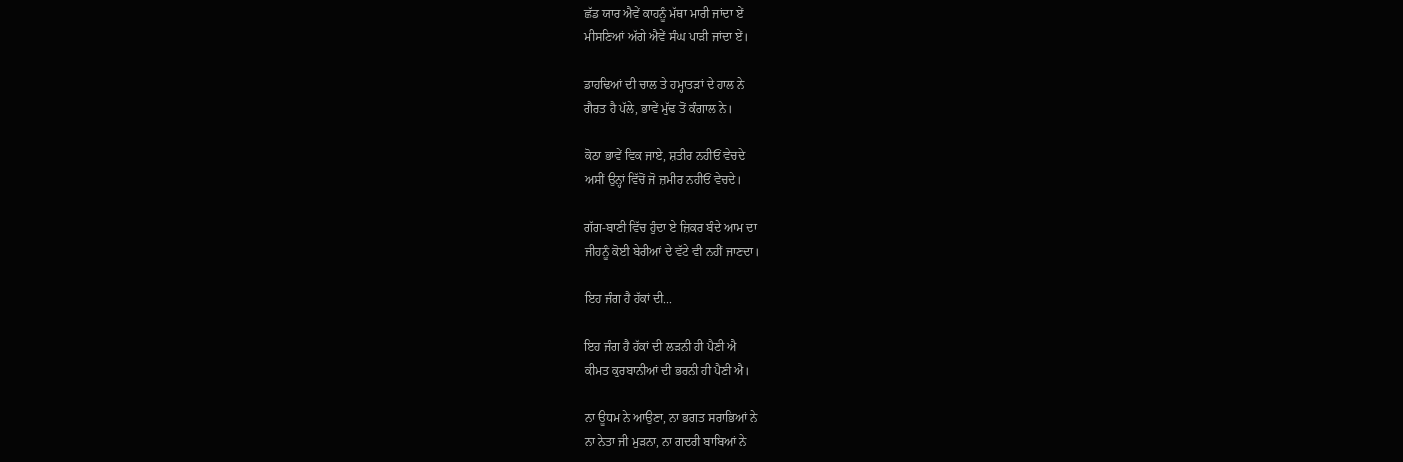ਛੱਡ ਯਾਰ ਐਵੇਂ ਕਾਹਨੂੰ ਮੱਥਾ ਮਾਰੀ ਜਾਂਦਾ ਏਂ
ਮੀਸਣਿਆਂ ਅੱਗੇ ਐਵੇਂ ਸੰਘ ਪਾੜੀ ਜਾਂਦਾ ਏਂ।

ਡਾਹਢਿਆਂ ਦੀ ਚਾਲ ਤੇ ਹਮ੍ਹਾਤੜਾਂ ਦੇ ਹਾਲ ਨੇ
ਗੈਰਤ ਹੈ ਪੱਲੇ, ਭਾਵੇਂ ਮੁੱਢ ਤੋਂ ਕੰਗਾਲ ਨੇ।

ਕੋਠਾ ਭਾਵੇਂ ਵਿਕ ਜਾਏ, ਸ਼ਤੀਰ ਨਹੀਓਂ ਵੇਚਦੇ
ਅਸੀਂ ਉਨ੍ਹਾਂ ਵਿੱਚੋਂ ਜੋ ਜ਼ਮੀਰ ਨਹੀਓਂ ਵੇਚਦੇ।

ਗੱਗ-ਬਾਣੀ ਵਿੱਚ ਹੁੰਦਾ ਏ ਜ਼ਿਕਰ ਬੰਦੇ ਆਮ ਦਾ
ਜੀਹਨੂੰ ਕੋਈ ਬੇਰੀਆਂ ਦੇ ਵੱਟੇ ਵੀ ਨਹੀਂ ਜਾਣਦਾ।

ਇਹ ਜੰਗ ਹੈ ਹੱਕਾਂ ਦੀ...

ਇਹ ਜੰਗ ਹੈ ਹੱਕਾਂ ਦੀ ਲੜਨੀ ਹੀ ਪੈਣੀ ਐ
ਕੀਮਤ ਕੁਰਬਾਨੀਆਂ ਦੀ ਭਰਨੀ ਹੀ ਪੈਣੀ ਐ।

ਨਾ ਊਧਮ ਨੇ ਆਉਣਾ, ਨਾ ਭਗਤ ਸਰਾਭਿਆਂ ਨੇ
ਨਾ ਨੇਤਾ ਜੀ ਮੁੜਨਾ, ਨਾ ਗਦਰੀ ਬਾਬਿਆਂ ਨੇ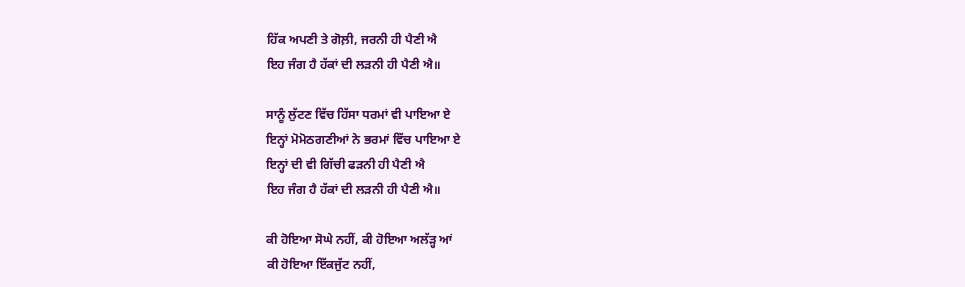ਹਿੱਕ ਅਪਣੀ ਤੇ ਗੋਲ਼ੀ, ਜਰਨੀ ਹੀ ਪੈਣੀ ਐ
ਇਹ ਜੰਗ ਹੈ ਹੱਕਾਂ ਦੀ ਲੜਨੀ ਹੀ ਪੈਣੀ ਐ॥

ਸਾਨੂੰ ਲੁੱਟਣ ਵਿੱਚ ਹਿੱਸਾ ਧਰਮਾਂ ਵੀ ਪਾਇਆ ਏ
ਇਨ੍ਹਾਂ ਮੋਮੋਠਗਣੀਆਂ ਨੇ ਭਰਮਾਂ ਵਿੱਚ ਪਾਇਆ ਏ
ਇਨ੍ਹਾਂ ਦੀ ਵੀ ਗਿੱਚੀ ਫੜਨੀ ਹੀ ਪੈਣੀ ਐ
ਇਹ ਜੰਗ ਹੈ ਹੱਕਾਂ ਦੀ ਲੜਨੀ ਹੀ ਪੈਣੀ ਐ॥

ਕੀ ਹੋਇਆ ਸੋਘੇ ਨਹੀਂ, ਕੀ ਹੋਇਆ ਅਲੱੜ੍ਹ ਆਂ
ਕੀ ਹੋਇਆ ਇੱਕਜੁੱਟ ਨਹੀਂ,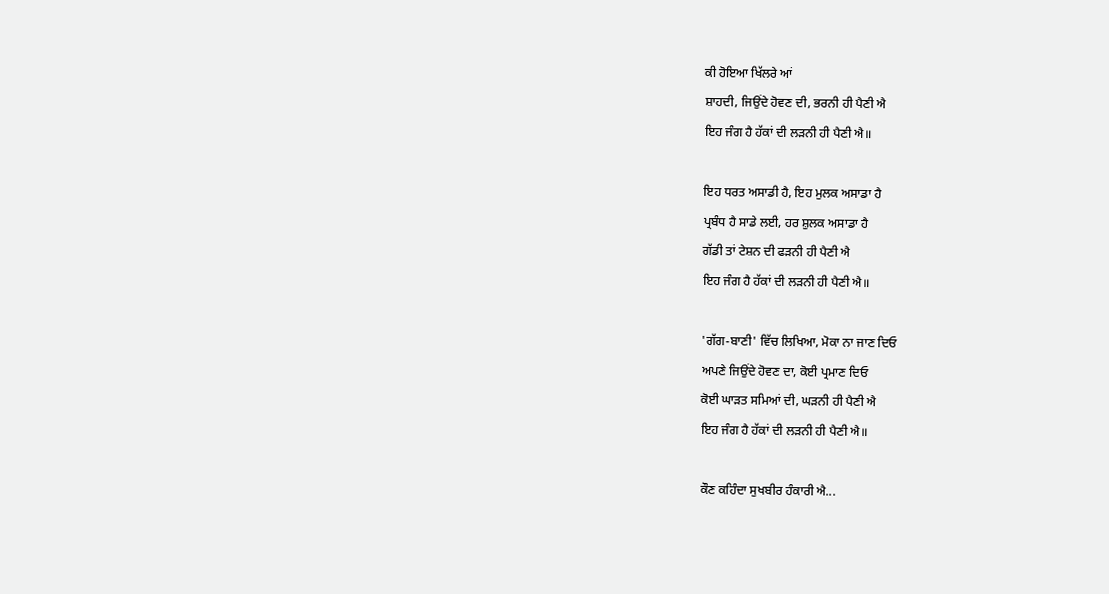ਕੀ ਹੋਇਆ ਖਿੱਲਰੇ ਆਂ
ਸ਼ਾਹਦੀ, ਜਿਉਂਦੇ ਹੋਵਣ ਦੀ, ਭਰਨੀ ਹੀ ਪੈਣੀ ਐ
ਇਹ ਜੰਗ ਹੈ ਹੱਕਾਂ ਦੀ ਲੜਨੀ ਹੀ ਪੈਣੀ ਐ॥

ਇਹ ਧਰਤ ਅਸਾਡੀ ਹੈ, ਇਹ ਮੁਲਕ ਅਸਾਡਾ ਹੈ
ਪ੍ਰਬੰਧ ਹੈ ਸਾਡੇ ਲਈ, ਹਰ ਸ਼ੁਲਕ ਅਸਾਡਾ ਹੈ
ਗੱਡੀ ਤਾਂ ਟੇਸ਼ਨ ਦੀ ਫੜਨੀ ਹੀ ਪੈਣੀ ਐ
ਇਹ ਜੰਗ ਹੈ ਹੱਕਾਂ ਦੀ ਲੜਨੀ ਹੀ ਪੈਣੀ ਐ॥

'ਗੱਗ-ਬਾਣੀ' ਵਿੱਚ ਲਿਖਿਆ, ਮੋਕਾ ਨਾ ਜਾਣ ਦਿਓ
ਅਪਣੇ ਜਿਉਂਦੇ ਹੋਵਣ ਦਾ, ਕੋਈ ਪ੍ਰਮਾਣ ਦਿਓ
ਕੋਈ ਘਾੜਤ ਸਮਿਆਂ ਦੀ, ਘੜਨੀ ਹੀ ਪੈਣੀ ਐ
ਇਹ ਜੰਗ ਹੈ ਹੱਕਾਂ ਦੀ ਲੜਨੀ ਹੀ ਪੈਣੀ ਐ॥

ਕੌਣ ਕਹਿੰਦਾ ਸੁਖਬੀਰ ਹੰਕਾਰੀ ਐ...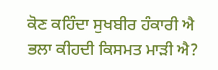ਕੋਣ ਕਹਿੰਦਾ ਸੁਖਬੀਰ ਹੰਕਾਰੀ ਐ
ਭਲਾ ਕੀਹਦੀ ਕਿਸਮਤ ਮਾੜੀ ਐ?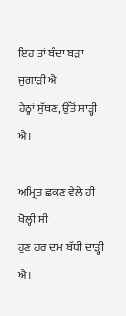ਇਹ ਤਾਂ ਬੰਦਾ ਬੜਾ ਜੁਗਾੜੀ ਐ
ਹੇਠ੍ਹਾਂ ਸੁੱਥਣ, ਉੱਤੋਂ ਸਾੜ੍ਹੀ ਐ।

ਅਮ੍ਰਿਤ ਛਕਣ ਵੇਲੇ ਹੀ ਖੋਲ੍ਹੀ ਸੀ
ਹੁਣ ਹਰ ਦਮ ਬੱਧੀ ਦਾੜ੍ਹੀ ਐ।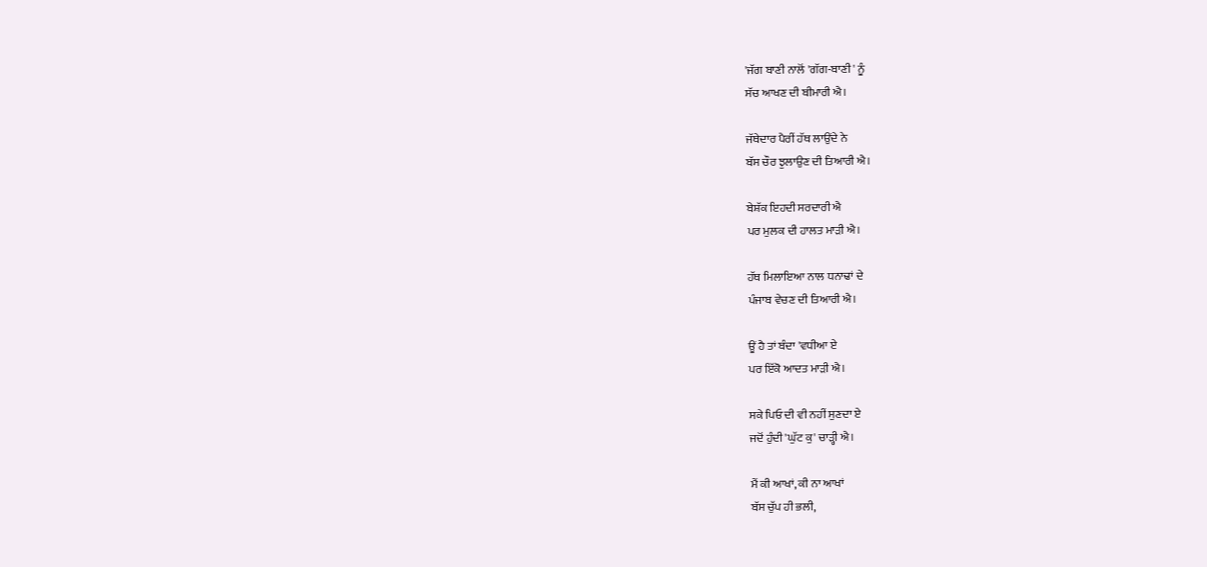'ਜੱਗ ਬਾਣੀ ਨਾਲੋਂ 'ਗੱਗ-ਬਾਣੀ' ਨੂੰ
ਸੱਚ ਆਖਣ ਦੀ ਬੀਮਾਰੀ ਐ।

ਜੱਥੇਦਾਰ ਪੈਰੀਂ ਹੱਥ ਲਾਉਂਦੇ ਨੇ
ਬੱਸ ਚੌਰ ਝੁਲਾਉਣ ਦੀ ਤਿਆਰੀ ਐ।

ਬੇਸ਼ੱਕ ਇਹਦੀ ਸਰਦਾਰੀ ਐ
ਪਰ ਮੁਲਕ ਦੀ ਹਾਲਤ ਮਾੜੀ ਐ।

ਹੱਥ ਮਿਲਾਇਆ ਨਾਲ ਧਨਾਢਾਂ ਦੇ
ਪੰਜਾਬ ਵੇਚਣ ਦੀ ਤਿਆਰੀ ਐ।

ਊਂ ਹੈ ਤਾਂ ਬੰਦਾ 'ਵਧੀਆ ਏ
ਪਰ ਇੱਕੋ ਆਦਤ ਮਾੜੀ ਐ।

ਸਕੇ ਪਿਓ ਦੀ ਵੀ ਨਹੀਂ ਸੁਣਦਾ ਏ
ਜਦੋਂ ਹੁੰਦੀ 'ਘੁੱਟ ਕੁ' ਚਾੜ੍ਹੀ ਐ।

ਮੈਂ ਕੀ ਆਖਾਂ, ਕੀ ਨਾ ਆਖਾਂ
ਬੱਸ ਚੁੱਪ ਹੀ ਭਲੀ,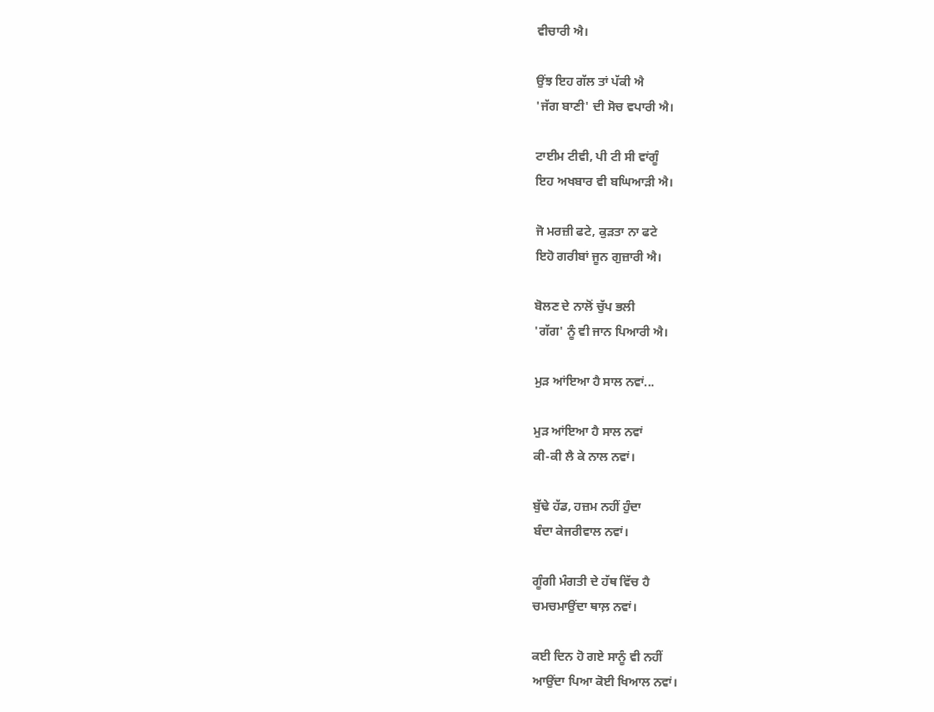ਵੀਚਾਰੀ ਐ।

ਉਂਝ ਇਹ ਗੱਲ ਤਾਂ ਪੱਕੀ ਐ
'ਜੱਗ ਬਾਣੀ' ਦੀ ਸੋਚ ਵਪਾਰੀ ਐ।

ਟਾਈਮ ਟੀਵੀ, ਪੀ ਟੀ ਸੀ ਵਾਂਗੂੰ
ਇਹ ਅਖਬਾਰ ਵੀ ਬਘਿਆੜੀ ਐ।

ਜੋ ਮਰਜ਼ੀ ਫਟੇ, ਕੁੜਤਾ ਨਾ ਫਟੇ
ਇਹੋ ਗਰੀਬਾਂ ਜੂਨ ਗੁਜ਼ਾਰੀ ਐ।

ਬੋਲਣ ਦੇ ਨਾਲੋਂ ਚੁੱਪ ਭਲੀ
'ਗੱਗ' ਨੂੰ ਵੀ ਜਾਨ ਪਿਆਰੀ ਐ।

ਮੁੜ ਆਂਇਆ ਹੈ ਸਾਲ ਨਵਾਂ...

ਮੁੜ ਆਂਇਆ ਹੈ ਸਾਲ ਨਵਾਂ
ਕੀ-ਕੀ ਲੈ ਕੇ ਨਾਲ ਨਵਾਂ।

ਬੁੱਢੇ ਹੱਡ, ਹਜ਼ਮ ਨਹੀਂ ਹੁੰਦਾ
ਬੰਦਾ ਕੇਜਰੀਵਾਲ ਨਵਾਂ।

ਗੂੰਗੀ ਮੰਗਤੀ ਦੇ ਹੱਥ ਵਿੱਚ ਹੈ
ਚਮਚਮਾਉਂਦਾ ਥਾਲ਼ ਨਵਾਂ।

ਕਈ ਦਿਨ ਹੋ ਗਏ ਸਾਨੂੰ ਵੀ ਨਹੀਂ
ਆਉਂਦਾ ਪਿਆ ਕੋਈ ਖਿਆਲ ਨਵਾਂ।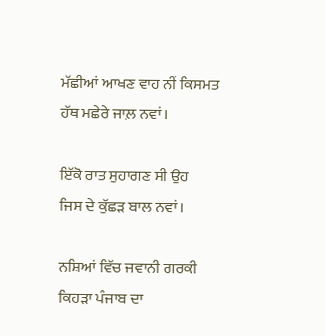ਮੱਛੀਆਂ ਆਖਣ ਵਾਹ ਨੀਂ ਕਿਸਮਤ
ਹੱਥ ਮਛੇਰੇ ਜਾਲ਼ ਨਵਾਂ।

ਇੱਕੋ ਰਾਤ ਸੁਹਾਗਣ ਸੀ ਉਹ
ਜਿਸ ਦੇ ਕੁੱਛੜ ਬਾਲ ਨਵਾਂ।

ਨਸ਼ਿਆਂ ਵਿੱਚ ਜਵਾਨੀ ਗਰਕੀ
ਕਿਹੜਾ ਪੰਜਾਬ ਦਾ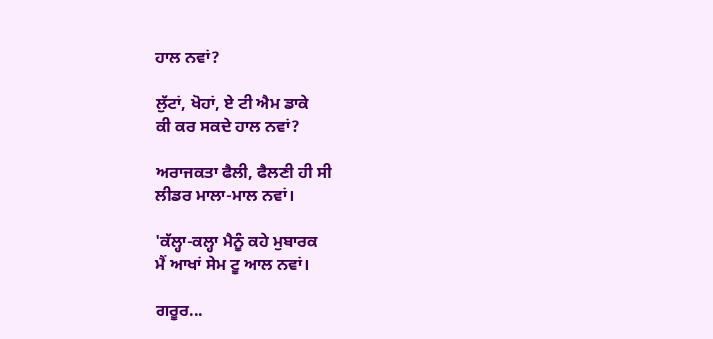ਹਾਲ ਨਵਾਂ?

ਲੁੱਟਾਂ, ਖੋਹਾਂ, ਏ ਟੀ ਐਮ ਡਾਕੇ
ਕੀ ਕਰ ਸਕਦੇ ਹਾਲ ਨਵਾਂ?

ਅਰਾਜਕਤਾ ਫੈਲੀ, ਫੈਲਣੀ ਹੀ ਸੀ
ਲੀਡਰ ਮਾਲਾ-ਮਾਲ ਨਵਾਂ।

'ਕੱਲ੍ਹਾ-ਕਲ੍ਹਾ ਮੈਨੂੰ ਕਹੇ ਮੁਬਾਰਕ
ਮੈਂ ਆਖਾਂ ਸੇਮ ਟੂ ਆਲ ਨਵਾਂ।

ਗਰੂਰ...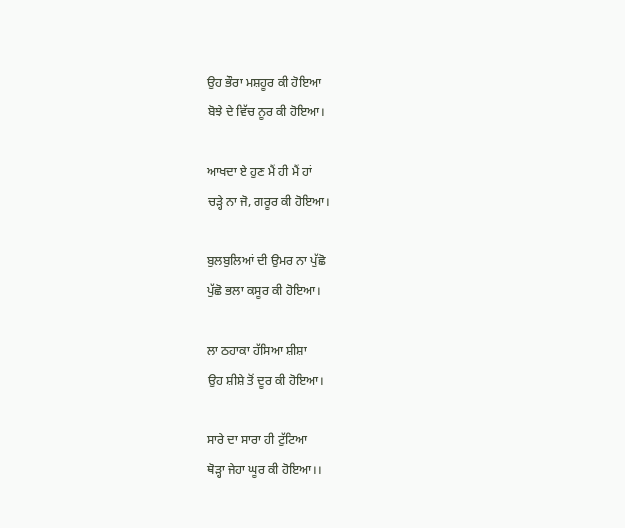ਉਹ ਭੌਰਾ ਮਸ਼ਹੂਰ ਕੀ ਹੋਇਆ
ਬੋਝੇ ਦੇ ਵਿੱਚ ਨੂਰ ਕੀ ਹੋਇਆ।

ਆਖਦਾ ਏ ਹੁਣ ਮੈਂ ਹੀ ਮੈਂ ਹਾਂ
ਚੜ੍ਹੇ ਨਾ ਜੋ, ਗਰੂਰ ਕੀ ਹੋਇਆ।

ਬੁਲਬੁਲਿਆਂ ਦੀ ਉਮਰ ਨਾ ਪੁੱਛੋ
ਪੁੱਛੋ ਭਲਾ ਕਸੂਰ ਕੀ ਹੋਇਆ।

ਲਾ ਠਹਾਕਾ ਹੱਸਿਆ ਸ਼ੀਸ਼ਾ
ਉਹ ਸ਼ੀਸ਼ੇ ਤੋਂ ਦੂਰ ਕੀ ਹੋਇਆ।

ਸਾਰੇ ਦਾ ਸਾਰਾ ਹੀ ਟੁੱਟਿਆ
ਥੋੜ੍ਹਾ ਜੇਹਾ ਘੂਰ ਕੀ ਹੋਇਆ।।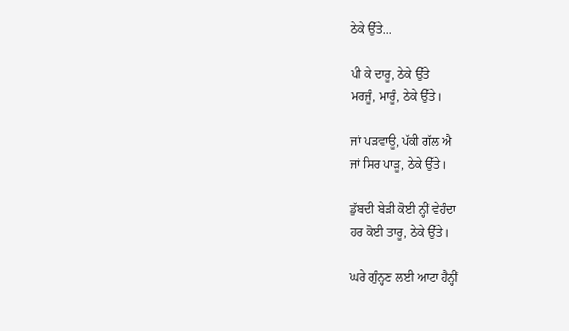ਠੇਕੇ ਉੱਤੇ...

ਪੀ ਕੇ ਦਾਰੂ, ਠੇਕੇ ਉੱਤੇ
ਮਰਜੂੰ, ਮਾਰੂੰ, ਠੇਕੇ ਉੱਤੇ।

ਜਾਂ ਪੜਵਾਊ, ਪੱਕੀ ਗੱਲ ਐ
ਜਾਂ ਸਿਰ ਪਾੜੂ, ਠੇਕੇ ਉੱਤੇ।

ਡੁੱਬਦੀ ਬੇੜੀ ਕੋਈ ਨ੍ਹੀਂ ਵੇਹੰਦਾ
ਹਰ ਕੋਈ ਤਾਰੂ, ਠੇਕੇ ਉੱਤੇ।

ਘਰੇ ਗੁੰਨ੍ਹਣ ਲਈ ਆਟਾ ਹੈਨ੍ਹੀਂ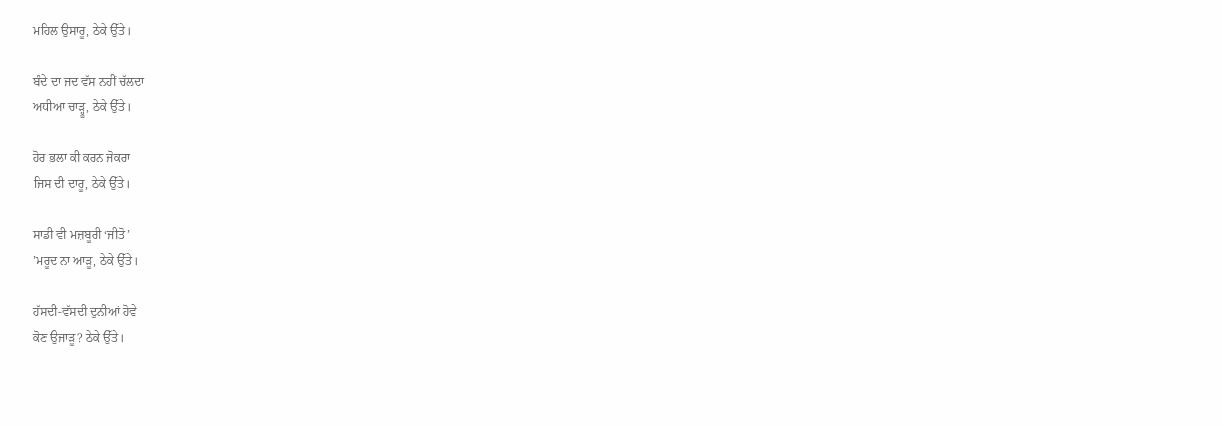ਮਹਿਲ ਉਸਾਰੂ, ਠੇਕੇ ਉੱਤੇ।

ਬੰਦੇ ਦਾ ਜਦ ਵੱਸ ਨਹੀਂ ਚੱਲਦਾ
ਅਧੀਆ ਚਾੜ੍ਹੂ, ਠੇਕੇ ਉੱਤੇ।

ਹੋਰ ਭਲਾ ਕੀ ਕਰਨ ਜੋਕਰਾ
ਜਿਸ ਦੀ ਦਾਰੂ, ਠੇਕੇ ਉੱਤੇ।

ਸਾਡੀ ਵੀ ਮਜ਼ਬੂਰੀ ‘ਜੀਤੋ’
’ਮਰੂਦ ਨਾ ਆੜੂ, ਠੇਕੇ ਉੱਤੇ।

ਹੱਸਦੀ-ਵੱਸਦੀ ਦੁਨੀਆਂ ਹੋਵੇ
ਕੋਣ ਉਜਾੜੂ? ਠੇਕੇ ਉੱਤੇ।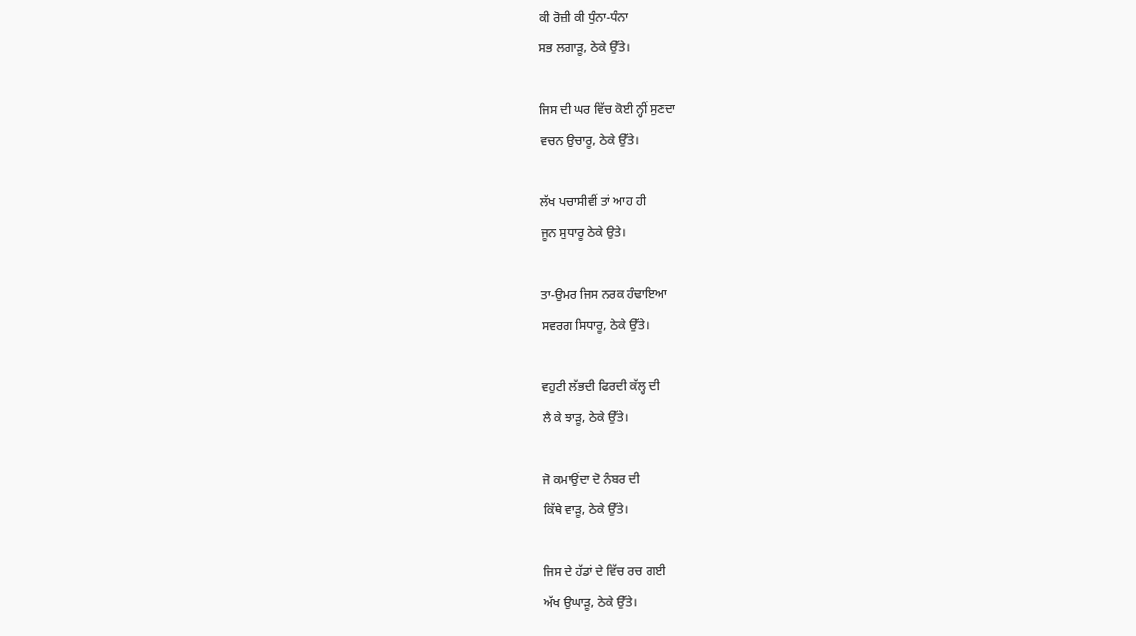ਕੀ ਰੋਜ਼ੀ ਕੀ ਧੁੰਨਾ-ਧੰਨਾ
ਸਭ ਲਗਾੜੂ, ਠੇਕੇ ਉੱਤੇ।

ਜਿਸ ਦੀ ਘਰ ਵਿੱਚ ਕੋਈ ਨ੍ਹੀਂ ਸੁਣਦਾ
ਵਚਨ ਉਚਾਰੂ, ਠੇਕੇ ਉੱਤੇ।

ਲੱਖ ਪਚਾਸੀਵੀਂ ਤਾਂ ਆਹ ਹੀ
ਜੂਨ ਸੁਧਾਰੂ ਠੇਕੇ ਉਤੇ।

ਤਾ-ਉਮਰ ਜਿਸ ਨਰਕ ਹੰਢਾਇਆ
ਸਵਰਗ ਸਿਧਾਰੂ, ਠੇਕੇ ਉੱਤੇ।

ਵਹੁਟੀ ਲੱਭਦੀ ਫਿਰਦੀ ਕੱਲ੍ਹ ਦੀ
ਲੈ ਕੇ ਝਾੜੂ, ਠੇਕੇ ਉੱਤੇ।

ਜੋ ਕਮਾਉਂਦਾ ਦੋ ਨੰਬਰ ਦੀ
ਕਿੱਥੇ ਵਾੜੂ, ਠੇਕੇ ਉੱਤੇ।

ਜਿਸ ਦੇ ਹੱਡਾਂ ਦੇ ਵਿੱਚ ਰਚ ਗਈ
ਅੱਖ ਉਘਾੜੂ, ਠੇਕੇ ਉੱਤੇ।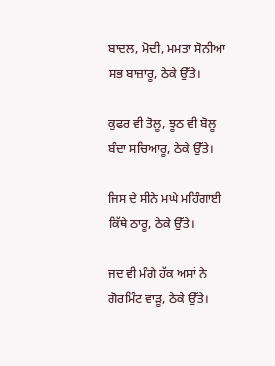ਬਾਦਲ, ਮੋਦੀ, ਮਮਤਾ ਸੋਨੀਆ
ਸਭ ਬਾਜ਼ਾਰੂ, ਠੇਕੇ ਉੱਤੇ।

ਕੁਫਰ ਵੀ ਤੋਲੂ, ਝੂਠ ਵੀ ਬੋਲੂ
ਬੰਦਾ ਸਚਿਆਰੂ, ਠੇਕੇ ਉੱਤੇ।

ਜਿਸ ਦੇ ਸੀਨੇ ਮਘੇ ਮਹਿੰਗਾਈ
ਕਿੱਥੇ ਠਾਰੂ, ਠੇਕੇ ਉੱਤੇ।

ਜਦ ਵੀ ਮੰਗੇ ਹੱਕ ਅਸਾਂ ਨੇ
ਗੋਰਮਿੰਟ ਵਾੜੂ, ਠੇਕੇ ਉੱਤੇ।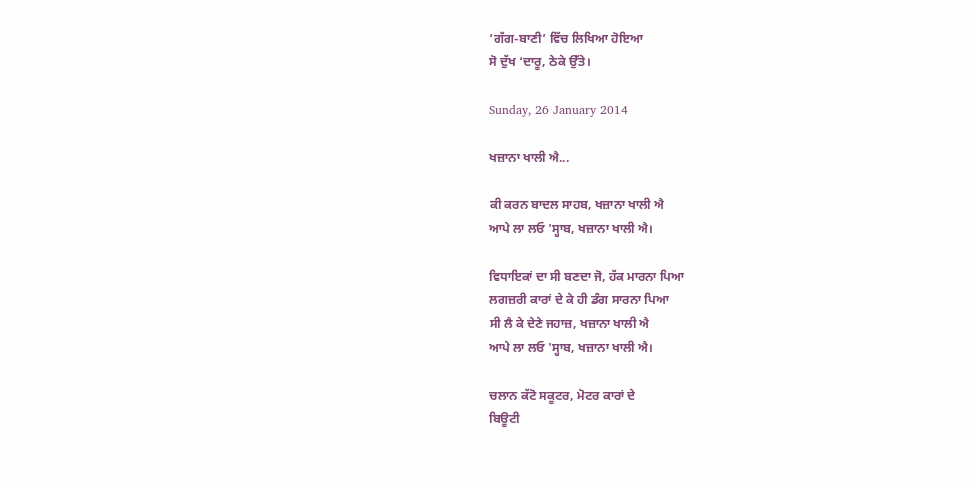‘ਗੱਗ-ਬਾਣੀ’ ਵਿੱਚ ਲਿਖਿਆ ਹੋਇਆ
ਸੋ ਦੁੱਖ ‘ਦਾਰੂ, ਠੇਕੇ ਉੱਤੇ।

Sunday, 26 January 2014

ਖਜ਼ਾਨਾ ਖਾਲੀ ਐ...

ਕੀ ਕਰਨ ਬਾਦਲ ਸਾਹਬ, ਖਜ਼ਾਨਾ ਖਾਲੀ ਐ
ਆਪੇ ਲਾ ਲਓ 'ਸ੍ਹਾਬ, ਖਜ਼ਾਨਾ ਖਾਲੀ ਐ।

ਵਿਧਾਇਕਾਂ ਦਾ ਸੀ ਬਣਦਾ ਜੋ, ਹੱਕ ਮਾਰਨਾ ਪਿਆ
ਲਗਜ਼ਰੀ ਕਾਰਾਂ ਦੇ ਕੇ ਹੀ ਡੰਗ ਸਾਰਨਾ ਪਿਆ
ਸੀ ਲੈ ਕੇ ਦੇਣੇ ਜਹਾਜ਼, ਖਜ਼ਾਨਾ ਖਾਲੀ ਐ
ਆਪੇ ਲਾ ਲਓ 'ਸ੍ਹਾਬ, ਖਜ਼ਾਨਾ ਖਾਲੀ ਐ।

ਚਲਾਨ ਕੱਟੋ ਸਕੂਟਰ, ਮੋਟਰ ਕਾਰਾਂ ਦੇ
ਬਿਊਟੀ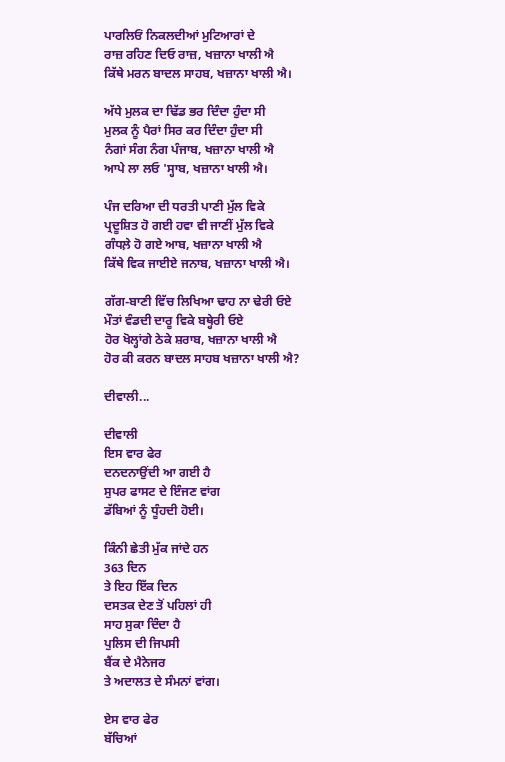ਪਾਰਲਿਓਂ ਨਿਕਲਦੀਆਂ ਮੁਟਿਆਰਾਂ ਦੇ
ਰਾਜ਼ ਰਹਿਣ ਦਿਓ ਰਾਜ਼, ਖਜ਼ਾਨਾ ਖਾਲੀ ਐ
ਕਿੱਥੇ ਮਰਨ ਬਾਦਲ ਸਾਹਬ, ਖਜ਼ਾਨਾ ਖਾਲੀ ਐ।

ਅੱਧੇ ਮੁਲਕ ਦਾ ਢਿੱਡ ਭਰ ਦਿੰਦਾ ਹੁੰਦਾ ਸੀ
ਮੁਲਕ ਨੂੰ ਪੈਰਾਂ ਸਿਰ ਕਰ ਦਿੰਦਾ ਹੁੰਦਾ ਸੀ
ਨੰਗਾਂ ਸੰਗ ਨੰਗ ਪੰਜਾਬ, ਖਜ਼ਾਨਾ ਖਾਲੀ ਐ
ਆਪੇ ਲਾ ਲਓ 'ਸ੍ਹਾਬ, ਖਜ਼ਾਨਾ ਖਾਲੀ ਐ।

ਪੰਜ ਦਰਿਆ ਦੀ ਧਰਤੀ ਪਾਣੀ ਮੁੱਲ ਵਿਕੇ
ਪ੍ਰਦੂਸ਼ਿਤ ਹੋ ਗਈ ਹਵਾ ਵੀ ਜਾਣੀਂ ਮੁੱਲ ਵਿਕੇ
ਗੰਧਲ਼ੇ ਹੋ ਗਏ ਆਬ, ਖਜ਼ਾਨਾ ਖਾਲੀ ਐ
ਕਿੱਥੇ ਵਿਕ ਜਾਈਏ ਜਨਾਬ, ਖਜ਼ਾਨਾ ਖਾਲੀ ਐ।

ਗੱਗ-ਬਾਣੀ ਵਿੱਚ ਲਿਖਿਆ ਢਾਹ ਨਾ ਢੇਰੀ ਓਏ
ਮੌਤਾਂ ਵੰਡਦੀ ਦਾਰੂ ਵਿਕੇ ਬਥ੍ਹੇਰੀ ਓਏ
ਹੋਰ ਖੋਲ੍ਹਾਂਗੇ ਠੇਕੇ ਸ਼ਰਾਬ, ਖਜ਼ਾਨਾ ਖਾਲੀ ਐ
ਹੋਰ ਕੀ ਕਰਨ ਬਾਦਲ ਸਾਹਬ ਖਜ਼ਾਨਾ ਖਾਲੀ ਐ?

ਦੀਵਾਲੀ...

ਦੀਵਾਲੀ
ਇਸ ਵਾਰ ਫੇਰ
ਦਨਦਨਾਉਂਦੀ ਆ ਗਈ ਹੈ
ਸੁਪਰ ਫਾਸਟ ਦੇ ਇੰਜਣ ਵਾਂਗ
ਡੱਬਿਆਂ ਨੂੰ ਧੂੰਹਦੀ ਹੋਈ।

ਕਿੰਨੀ ਛੇਤੀ ਮੁੱਕ ਜਾਂਦੇ ਹਨ
363 ਦਿਨ
ਤੇ ਇਹ ਇੱਕ ਦਿਨ
ਦਸਤਕ ਦੇਣ ਤੋਂ ਪਹਿਲਾਂ ਹੀ
ਸਾਹ ਸੁਕਾ ਦਿੰਦਾ ਹੈ
ਪੁਲਿਸ ਦੀ ਜਿਪਸੀ
ਬੈਂਕ ਦੇ ਮੈਨੇਜਰ
ਤੇ ਅਦਾਲਤ ਦੇ ਸੰਮਨਾਂ ਵਾਂਗ।

ਏਸ ਵਾਰ ਫੇਰ
ਬੱਚਿਆਂ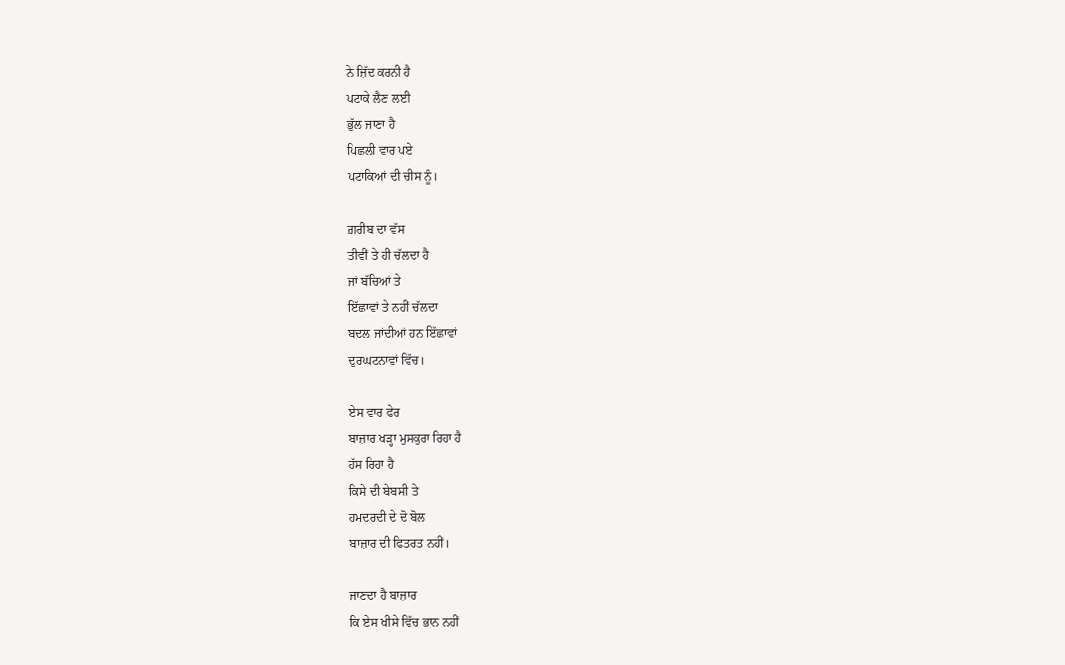ਨੇ ਜ਼ਿੱਦ ਕਰਨੀ ਹੈ
ਪਟਾਕੇ ਲੈਣ ਲਈ
ਭੁੱਲ ਜਾਣਾ ਹੈ
ਪਿਛਲੀ ਵਾਰ ਪਏ
ਪਟਾਕਿਆਂ ਦੀ ਚੀਸ ਨੂੰ।

ਗ਼ਰੀਬ ਦਾ ਵੱਸ
ਤੀਵੀਂ ਤੇ ਹੀ ਚੱਲਦਾ ਹੈ
ਜਾਂ ਬੱਚਿਆਂ ਤੇ
ਇੱਛਾਵਾਂ ਤੇ ਨਹੀਂ ਚੱਲਦਾ
ਬਦਲ ਜਾਂਦੀਆਂ ਹਨ ਇੱਛਾਵਾਂ
ਦੁਰਘਟਨਾਵਾਂ ਵਿੱਚ।

ਏਸ ਵਾਰ ਫੇਰ
ਬਾਜ਼ਾਰ ਖੜ੍ਹਾ ਮੁਸਕੁਰਾ ਰਿਹਾ ਹੈ
ਹੱਸ ਰਿਹਾ ਹੈ
ਕਿਸੇ ਦੀ ਬੇਬਸੀ ਤੇ
ਹਮਦਰਦੀ ਦੇ ਦੋ ਬੋਲ
ਬਾਜ਼ਾਰ ਦੀ ਫਿਤਰਤ ਨਹੀਂ।

ਜਾਣਦਾ ਹੈ ਬਾਜ਼ਾਰ
ਕਿ ਏਸ ਖੀਸੇ ਵਿੱਚ ਭਾਨ ਨਹੀਂ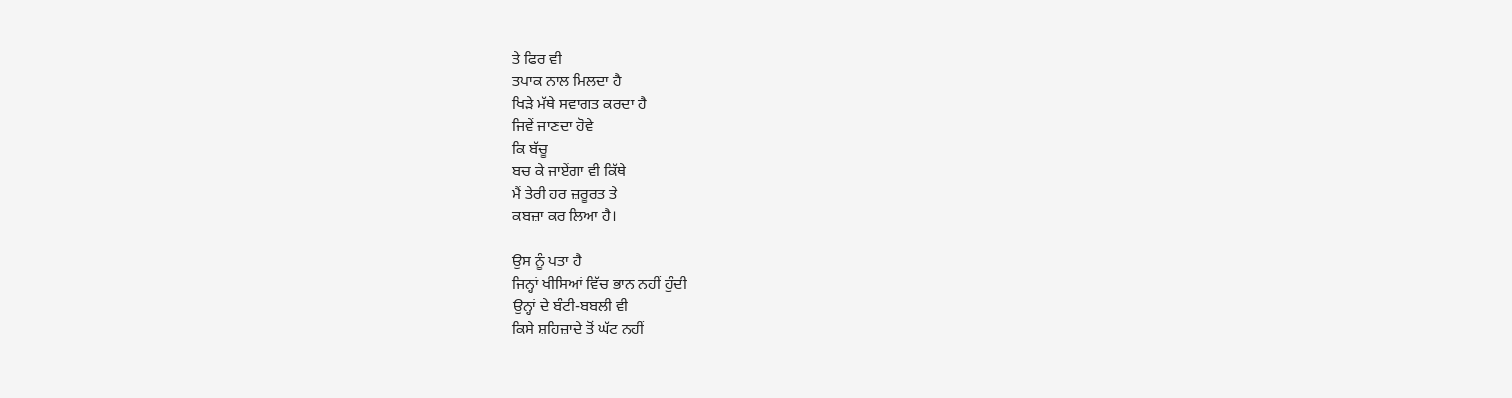ਤੇ ਫਿਰ ਵੀ
ਤਪਾਕ ਨਾਲ ਮਿਲਦਾ ਹੈ
ਖਿੜੇ ਮੱਥੇ ਸਵਾਗਤ ਕਰਦਾ ਹੈ
ਜਿਵੇਂ ਜਾਣਦਾ ਹੋਵੇ
ਕਿ ਬੱਚੂ
ਬਚ ਕੇ ਜਾਏਂਗਾ ਵੀ ਕਿੱਥੇ
ਮੈਂ ਤੇਰੀ ਹਰ ਜ਼ਰੂਰਤ ਤੇ
ਕਬਜ਼ਾ ਕਰ ਲਿਆ ਹੈ।

ਉਸ ਨੂੰ ਪਤਾ ਹੈ
ਜਿਨ੍ਹਾਂ ਖੀਸਿਆਂ ਵਿੱਚ ਭਾਨ ਨਹੀਂ ਹੁੰਦੀ
ਉਨ੍ਹਾਂ ਦੇ ਬੰਟੀ-ਬਬਲੀ ਵੀ
ਕਿਸੇ ਸ਼ਹਿਜ਼ਾਦੇ ਤੋਂ ਘੱਟ ਨਹੀਂ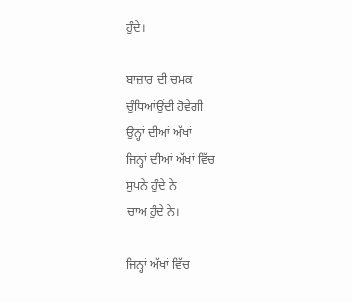ਹੁੰਦੇ।

ਬਾਜ਼ਾਰ ਦੀ ਚਮਕ
ਚੁੰਧਿਆਂਉਂਦੀ ਹੋਵੇਗੀ
ਉਨ੍ਹਾਂ ਦੀਆਂ ਅੱਖਾਂ
ਜਿਨ੍ਹਾਂ ਦੀਆਂ ਅੱਖਾਂ ਵਿੱਚ
ਸੁਪਨੇ ਹੁੰਦੇ ਨੇ
ਚਾਅ ਹੁੰਦੇ ਨੇ।

ਜਿਨ੍ਹਾਂ ਅੱਖਾਂ ਵਿੱਚ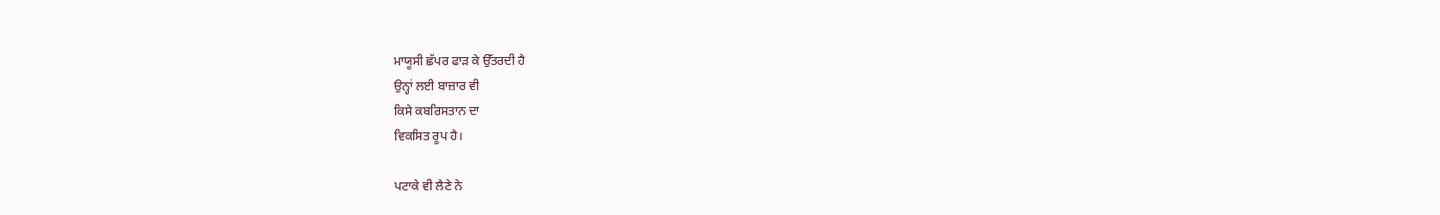ਮਾਯੂਸੀ ਛੱਪਰ ਫਾੜ ਕੇ ਉੱਤਰਦੀ ਹੈ
ਉਨ੍ਹਾਂ ਲਈ ਬਾਜ਼ਾਰ ਵੀ
ਕਿਸੇ ਕਬਰਿਸਤਾਨ ਦਾ
ਵਿਕਸਿਤ ਰੂਪ ਹੈ।

ਪਟਾਕੇ ਵੀ ਲੈਣੇ ਨੇ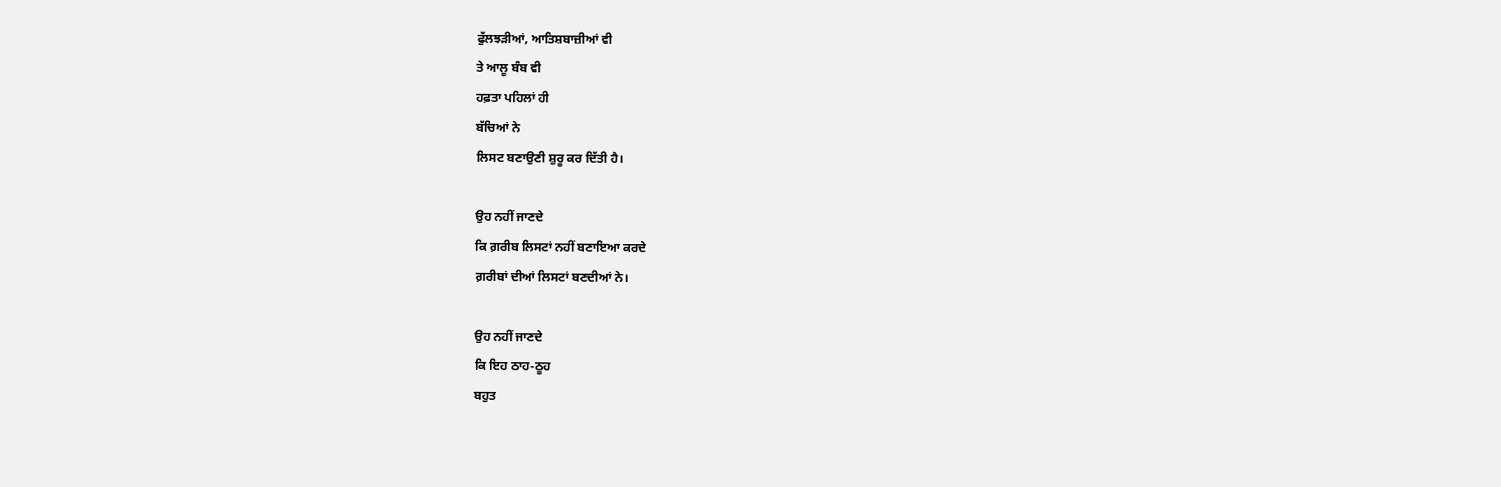ਫੁੱਲਝੜੀਆਂ, ਆਤਿਸ਼ਬਾਜ਼ੀਆਂ ਵੀ
ਤੇ ਆਲੂ ਬੰਬ ਵੀ
ਹਫ਼ਤਾ ਪਹਿਲਾਂ ਹੀ
ਬੱਚਿਆਂ ਨੇ
ਲਿਸਟ ਬਣਾਉਣੀ ਸ਼ੁਰੂ ਕਰ ਦਿੱਤੀ ਹੈ।

ਉਹ ਨਹੀਂ ਜਾਣਦੇ
ਕਿ ਗ਼ਰੀਬ ਲਿਸਟਾਂ ਨਹੀਂ ਬਣਾਇਆ ਕਰਦੇ
ਗ਼ਰੀਬਾਂ ਦੀਆਂ ਲਿਸਟਾਂ ਬਣਦੀਆਂ ਨੇ।

ਉਹ ਨਹੀਂ ਜਾਣਦੇ
ਕਿ ਇਹ ਠਾਹ-ਠੂਹ
ਬਹੁਤ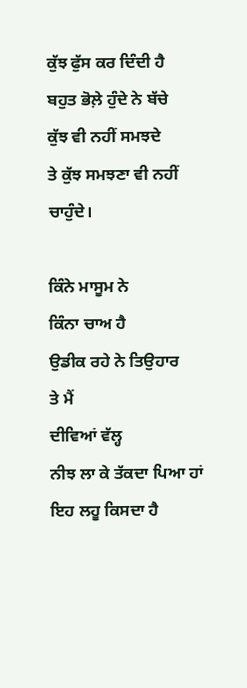ਕੁੱਝ ਫੁੱਸ ਕਰ ਦਿੰਦੀ ਹੈ
ਬਹੁਤ ਭੋਲ਼ੇ ਹੁੰਦੇ ਨੇ ਬੱਚੇ
ਕੁੱਝ ਵੀ ਨਹੀਂ ਸਮਝਦੇ
ਤੇ ਕੁੱਝ ਸਮਝਣਾ ਵੀ ਨਹੀਂ ਚਾਹੁੰਦੇ।

ਕਿੰਨੇ ਮਾਸੂਮ ਨੇ
ਕਿੰਨਾ ਚਾਅ ਹੈ
ਉਡੀਕ ਰਹੇ ਨੇ ਤਿਉਹਾਰ
ਤੇ ਮੈਂ
ਦੀਵਿਆਂ ਵੱਲ੍ਹ
ਨੀਝ ਲਾ ਕੇ ਤੱਕਦਾ ਪਿਆ ਹਾਂ
ਇਹ ਲਹੂ ਕਿਸਦਾ ਹੈ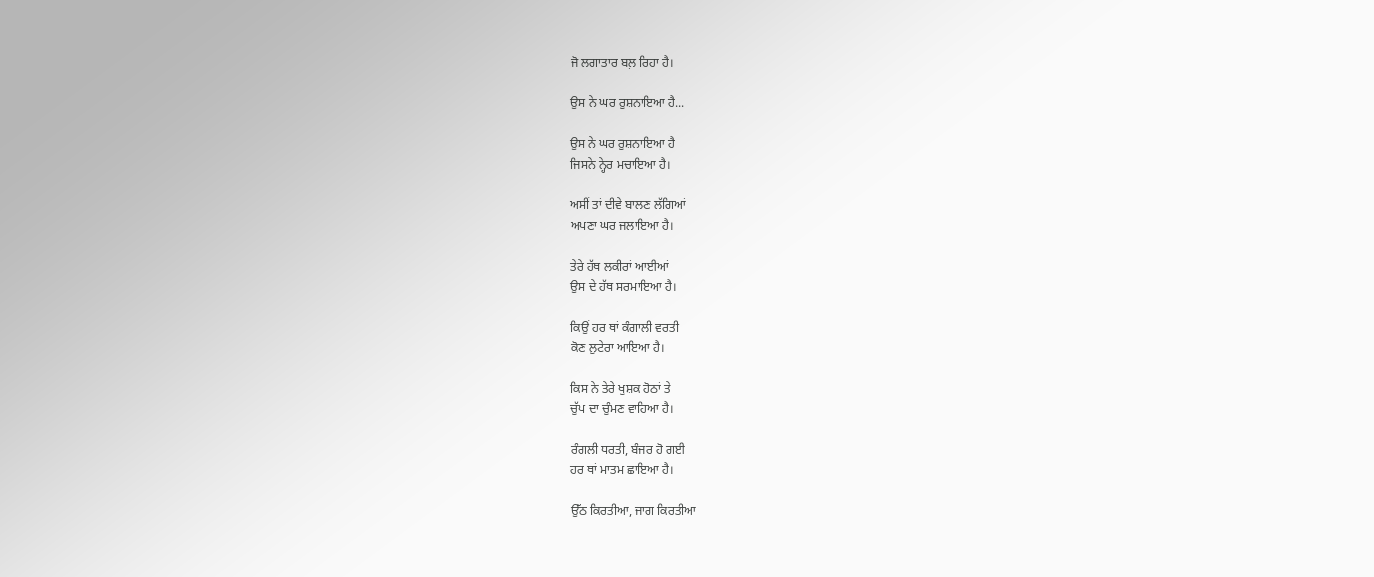ਜੋ ਲਗਾਤਾਰ ਬਲ਼ ਰਿਹਾ ਹੈ।

ਉਸ ਨੇ ਘਰ ਰੁਸ਼ਨਾਇਆ ਹੈ...

ਉਸ ਨੇ ਘਰ ਰੁਸ਼ਨਾਇਆ ਹੈ
ਜਿਸਨੇ ਨ੍ਹੇਰ ਮਚਾਇਆ ਹੈ।

ਅਸੀਂ ਤਾਂ ਦੀਵੇ ਬਾਲਣ ਲੱਗਿਆਂ
ਅਪਣਾ ਘਰ ਜਲਾਇਆ ਹੈ।

ਤੇਰੇ ਹੱਥ ਲਕੀਰਾਂ ਆਈਆਂ
ਉਸ ਦੇ ਹੱਥ ਸਰਮਾਇਆ ਹੈ।

ਕਿਉਂ ਹਰ ਥਾਂ ਕੰਗਾਲੀ ਵਰਤੀ
ਕੋਣ ਲੁਟੇਰਾ ਆਇਆ ਹੈ।

ਕਿਸ ਨੇ ਤੇਰੇ ਖੁਸ਼ਕ ਹੋਠਾਂ ਤੇ
ਚੁੱਪ ਦਾ ਚੁੰਮਣ ਵਾਹਿਆ ਹੈ।

ਰੰਗਲੀ ਧਰਤੀ, ਬੰਜਰ ਹੋ ਗਈ
ਹਰ ਥਾਂ ਮਾਤਮ ਛਾਇਆ ਹੈ।

ਉੱਠ ਕਿਰਤੀਆ, ਜਾਗ ਕਿਰਤੀਆ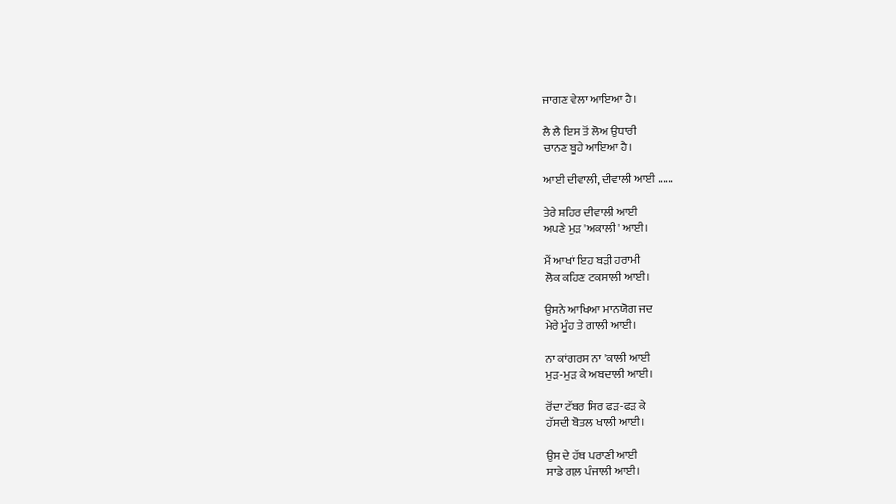ਜਾਗਣ ਵੇਲਾ ਆਇਆ ਹੈ।

ਲੈ ਲੈ ਇਸ ਤੋਂ ਲੋਅ ਉਧਾਰੀ
ਚਾਨਣ ਬੂਹੇ ਆਇਆ ਹੈ।

ਆਈ ਦੀਵਾਲੀ, ਦੀਵਾਲੀ ਆਈ ......

ਤੇਰੇ ਸ਼ਹਿਰ ਦੀਵਾਲੀ ਆਈ
ਅਪਣੇ ਮੁੜ 'ਅਕਾਲੀ' ਆਈ।

ਮੈਂ ਆਖਾਂ ਇਹ ਬੜੀ ਹਰਾਮੀ
ਲੋਕ ਕਹਿਣ ਟਕਸਾਲੀ ਆਈ।

ਉਸਨੇ ਆਖਿਆ ਮਾਨਯੋਗ ਜਦ
ਮੇਰੇ ਮੂੰਹ ਤੇ ਗਾਲੀ ਆਈ।

ਨਾ ਕਾਂਗਰਸ ਨਾ 'ਕਾਲੀ ਆਈ
ਮੁੜ-ਮੁੜ ਕੇ ਅਬਦਾਲੀ ਆਈ।

ਰੋਂਦਾ ਟੱਬਰ ਸਿਰ ਫੜ-ਫੜ ਕੇ
ਹੱਸਦੀ ਬੋਤਲ ਖਾਲੀ ਆਈ।

ਉਸ ਦੇ ਹੱਥ ਪਰਾਣੀ ਆਈ
ਸਾਡੇ ਗਲ਼ ਪੰਜਾਲੀ ਆਈ।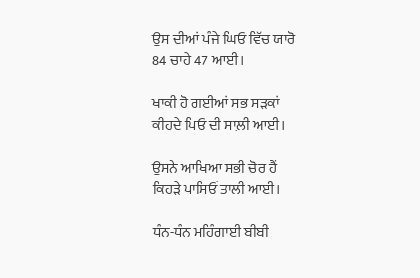ਉਸ ਦੀਆਂ ਪੰਜੇ ਘਿਓ ਵਿੱਚ ਯਾਰੋ
84 ਚਾਹੇ 47 ਆਈ।

ਖਾਕੀ ਹੋ ਗਈਆਂ ਸਭ ਸੜਕਾਂ
ਕੀਹਦੇ ਪਿਓ ਦੀ ਸਾਲ਼ੀ ਆਈ।

ਉਸਨੇ ਆਖਿਆ ਸਭੀ ਚੋਰ ਹੈਂ
ਕਿਹੜੇ ਪਾਸਿਓਂ ਤਾਲੀ ਆਈ।

ਧੰਨ-ਧੰਨ ਮਹਿੰਗਾਈ ਬੀਬੀ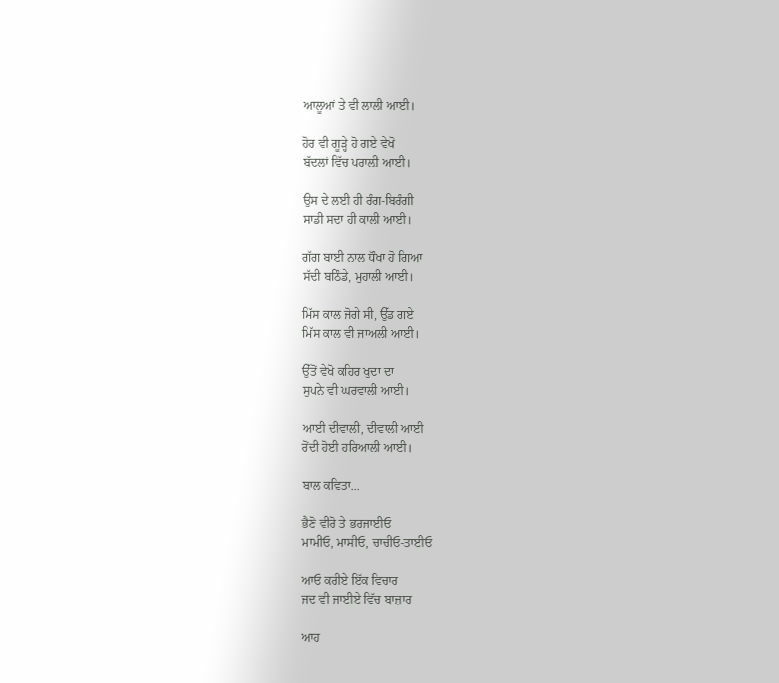ਆਲੂਆਂ ਤੇ ਵੀ ਲਾਲੀ ਆਈ।

ਹੋਰ ਵੀ ਗੂੜ੍ਹੇ ਹੋ ਗਏ ਵੇਖੋ
ਬੱਦਲਾਂ ਵਿੱਚ ਪਰਾਲ਼ੀ ਆਈ।

ਉਸ ਦੇ ਲਈ ਹੀ ਰੰਗ-ਬਿਰੰਗੀ
ਸਾਡੀ ਸਦਾ ਹੀ ਕਾਲੀ ਆਈ।

ਗੱਗ ਬਾਈ ਨਾਲ ਧੌਖਾ ਹੋ ਗਿਆ
ਸੱਦੀ ਬਠਿੰਡੇ, ਮੁਹਾਲੀ ਆਈ।

ਮਿੱਸ ਕਾਲ ਜੋਗੇ ਸੀ, ਉੱਡ ਗਏ
ਮਿੱਸ ਕਾਲ ਵੀ ਜਾਅਲੀ ਆਈ।

ਉੱਤੋਂ ਵੇਖੋ ਕਹਿਰ ਖੁਦਾ ਦਾ
ਸੁਪਨੇ ਵੀ ਘਰਵਾਲੀ ਆਈ।

ਆਈ ਦੀਵਾਲੀ, ਦੀਵਾਲੀ ਆਈ
ਰੋਂਦੀ ਹੋਈ ਹਰਿਆਲੀ ਆਈ।

ਬਾਲ ਕਵਿਤਾ...

ਭੈਣੋ ਵੀਰੋ ਤੇ ਭਰਜਾਈਓ
ਮਾਮੀਓ, ਮਾਸੀਓ, ਚਾਚੀਓ-ਤਾਈਓ

ਆਓ ਕਰੀਏ ਇੱਕ ਵਿਚਾਰ
ਜਦ ਵੀ ਜਾਈਏ ਵਿੱਚ ਬਾਜ਼ਾਰ

ਆਹ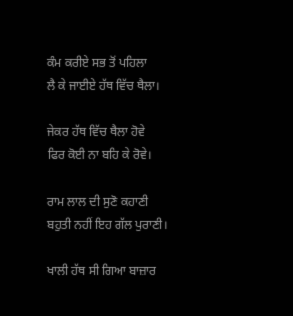ਕੰਮ ਕਰੀਏ ਸਭ ਤੋਂ ਪਹਿਲਾ
ਲੈ ਕੇ ਜਾਈਏ ਹੱਥ ਵਿੱਚ ਥੈਲਾ।

ਜੇਕਰ ਹੱਥ ਵਿੱਚ ਥੈਲਾ ਹੋਵੇ
ਫਿਰ ਕੋਈ ਨਾ ਬਹਿ ਕੇ ਰੋਵੇ।

ਰਾਮ ਲਾਲ ਦੀ ਸੁਣੋ ਕਹਾਣੀ
ਬਹੁਤੀ ਨਹੀਂ ਇਹ ਗੱਲ ਪੁਰਾਣੀ।

ਖਾਲੀ ਹੱਥ ਸੀ ਗਿਆ ਬਾਜ਼ਾਰ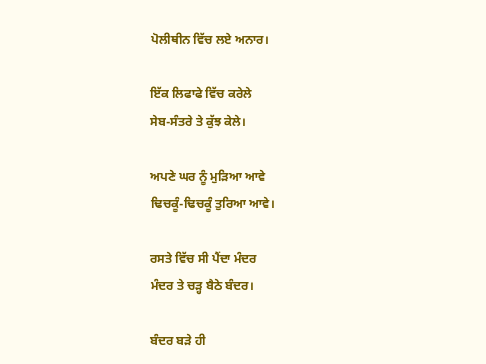ਪੋਲੀਥੀਨ ਵਿੱਚ ਲਏ ਅਨਾਰ।

ਇੱਕ ਲਿਫਾਫੇ ਵਿੱਚ ਕਰੇਲੇ
ਸੇਬ-ਸੰਤਰੇ ਤੇ ਕੁੱਝ ਕੇਲੇ।

ਅਪਣੇ ਘਰ ਨੂੰ ਮੁੜਿਆ ਆਵੇ
ਢਿਚਕੂੰ-ਢਿਚਕੂੰ ਤੁਰਿਆ ਆਵੇ।

ਰਸਤੇ ਵਿੱਚ ਸੀ ਪੈਂਦਾ ਮੰਦਰ
ਮੰਦਰ ਤੇ ਚੜ੍ਹ ਬੈਠੇ ਬੰਦਰ।

ਬੰਦਰ ਬੜੇ ਹੀ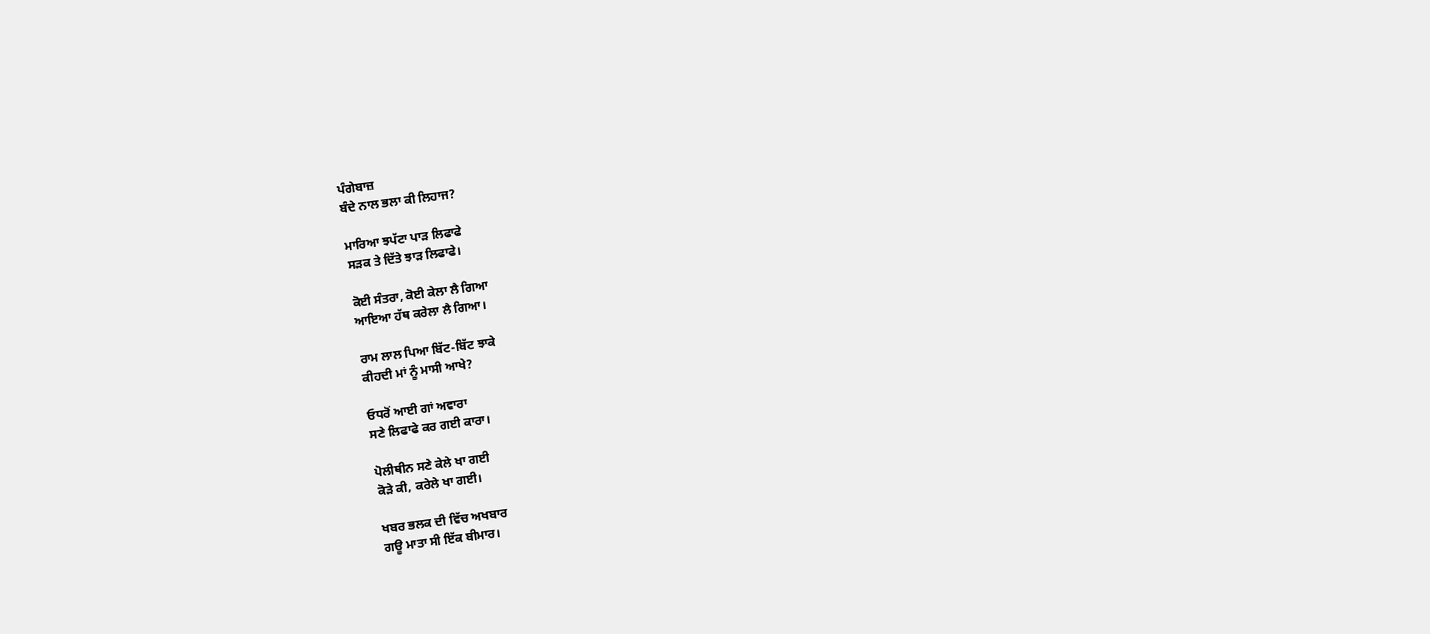ਪੰਗੇਬਾਜ਼
ਬੰਦੇ ਨਾਲ ਭਲਾ ਕੀ ਲਿਹਾਜ?

ਮਾਰਿਆ ਝਪੱਟਾ ਪਾੜ ਲਿਫਾਫੇ
ਸੜਕ ਤੇ ਦਿੱਤੇ ਝਾੜ ਲਿਫਾਫੇ।

ਕੋਈ ਸੰਤਰਾ, ਕੋਈ ਕੇਲਾ ਲੈ ਗਿਆ
ਆਇਆ ਹੱਥ ਕਰੇਲਾ ਲੈ ਗਿਆ।

ਰਾਮ ਲਾਲ ਪਿਆ ਬਿੱਟ-ਬਿੱਟ ਝਾਕੇ
ਕੀਹਦੀ ਮਾਂ ਨੂੰ ਮਾਸੀ ਆਖੇ?

ਓਧਰੋਂ ਆਈ ਗਾਂ ਅਵਾਰਾ
ਸਣੇ ਲਿਫਾਫੇ ਕਰ ਗਈ ਕਾਰਾ।

ਪੋਲੀਥੀਨ ਸਣੇ ਕੇਲੇ ਖਾ ਗਈ
ਕੋੜੇ ਕੀ, ਕਰੇਲੇ ਖਾ ਗਈ।

ਖਬਰ ਭਲਕ ਦੀ ਵਿੱਚ ਅਖਬਾਰ
ਗਊ ਮਾਤਾ ਸੀ ਇੱਕ ਬੀਮਾਰ।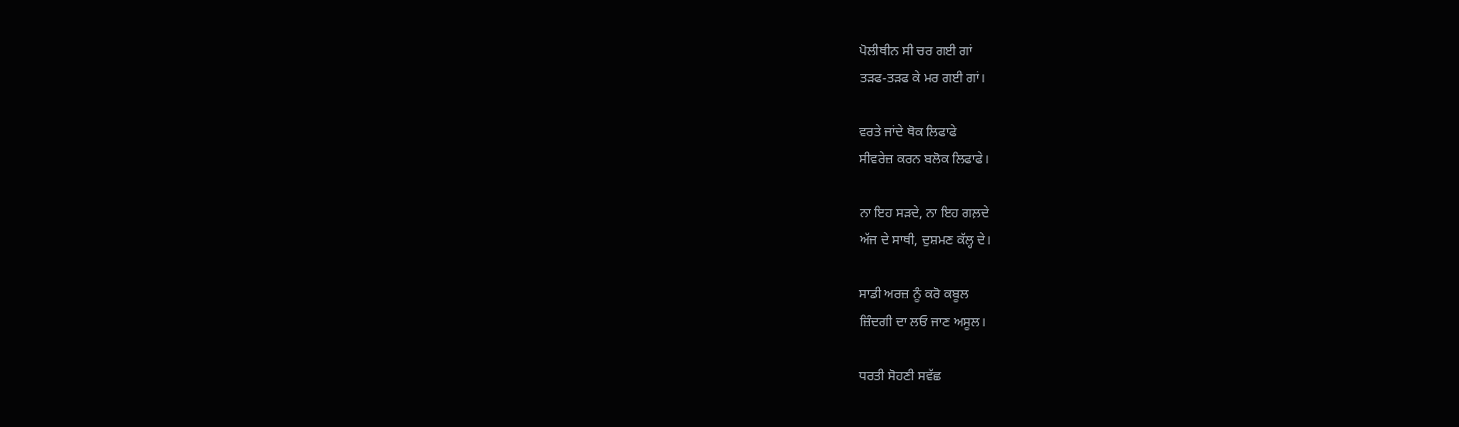ਪੋਲੀਥੀਨ ਸੀ ਚਰ ਗਈ ਗਾਂ
ਤੜਫ-ਤੜਫ ਕੇ ਮਰ ਗਈ ਗਾਂ।

ਵਰਤੇ ਜਾਂਦੇ ਥੋਕ ਲਿਫਾਫੇ
ਸੀਵਰੇਜ਼ ਕਰਨ ਬਲੋਕ ਲਿਫਾਫੇ।

ਨਾ ਇਹ ਸੜਦੇ, ਨਾ ਇਹ ਗਲ਼ਦੇ
ਅੱਜ ਦੇ ਸਾਥੀ, ਦੁਸ਼ਮਣ ਕੱਲ੍ਹ ਦੇ।

ਸਾਡੀ ਅਰਜ਼ ਨੂੰ ਕਰੋ ਕਬੂਲ
ਜ਼ਿੰਦਗੀ ਦਾ ਲਓ ਜਾਣ ਅਸੂਲ।

ਧਰਤੀ ਸੋਹਣੀ ਸਵੱਛ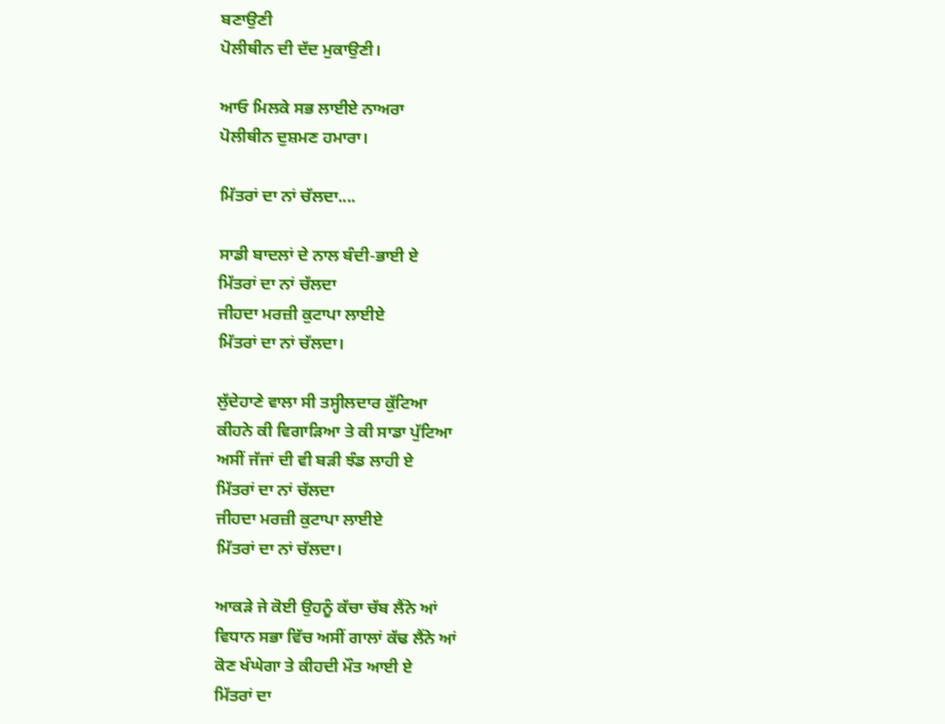ਬਣਾਉਣੀ
ਪੋਲੀਥੀਨ ਦੀ ਦੱਦ ਮੁਕਾਉਣੀ।

ਆਓ ਮਿਲਕੇ ਸਭ ਲਾਈਏ ਨਾਅਰਾ
ਪੋਲੀਥੀਨ ਦੁਸ਼ਮਣ ਹਮਾਰਾ।

ਮਿੱਤਰਾਂ ਦਾ ਨਾਂ ਚੱਲਦਾ....

ਸਾਡੀ ਬਾਦਲਾਂ ਦੇ ਨਾਲ ਬੰਦੀ-ਭਾਈ ਏ
ਮਿੱਤਰਾਂ ਦਾ ਨਾਂ ਚੱਲਦਾ
ਜੀਹਦਾ ਮਰਜ਼ੀ ਕੁਟਾਪਾ ਲਾਈਏ
ਮਿੱਤਰਾਂ ਦਾ ਨਾਂ ਚੱਲਦਾ।

ਲੁੱਦੇਹਾਣੇ ਵਾਲਾ ਸੀ ਤਸ੍ਹੀਲਦਾਰ ਕੁੱਟਿਆ
ਕੀਹਨੇ ਕੀ ਵਿਗਾੜਿਆ ਤੇ ਕੀ ਸਾਡਾ ਪੁੱਟਿਆ
ਅਸੀਂ ਜੱਜਾਂ ਦੀ ਵੀ ਬੜੀ ਝੰਡ ਲਾਹੀ ਏ
ਮਿੱਤਰਾਂ ਦਾ ਨਾਂ ਚੱਲਦਾ
ਜੀਹਦਾ ਮਰਜ਼ੀ ਕੁਟਾਪਾ ਲਾਈਏ
ਮਿੱਤਰਾਂ ਦਾ ਨਾਂ ਚੱਲਦਾ।

ਆਕੜੇ ਜੇ ਕੋਈ ਉਹਨੂੰ ਕੱਚਾ ਚੱਬ ਲੈਂਨੇ ਆਂ
ਵਿਧਾਨ ਸਭਾ ਵਿੱਚ ਅਸੀਂ ਗਾਲਾਂ ਕੱਢ ਲੈਂਨੇ ਆਂ
ਕੋਣ ਖੰਘੇਗਾ ਤੇ ਕੀਹਦੀ ਮੌਤ ਆਈ ਏ
ਮਿੱਤਰਾਂ ਦਾ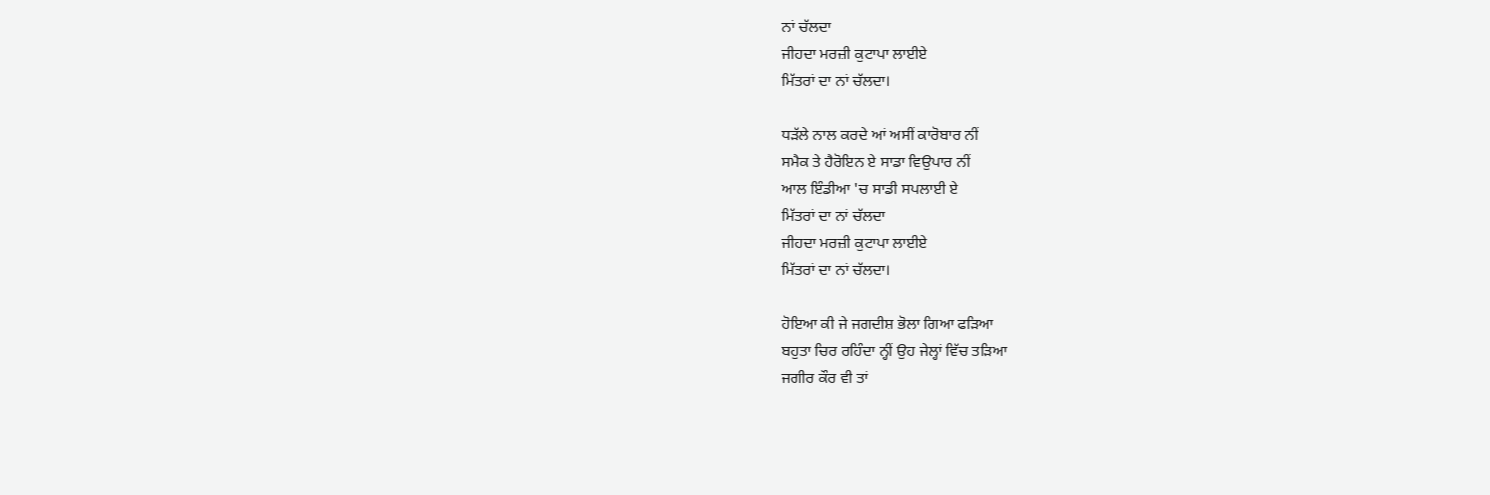ਨਾਂ ਚੱਲਦਾ
ਜੀਹਦਾ ਮਰਜ਼ੀ ਕੁਟਾਪਾ ਲਾਈਏ
ਮਿੱਤਰਾਂ ਦਾ ਨਾਂ ਚੱਲਦਾ।

ਧੜੱਲੇ ਨਾਲ ਕਰਦੇ ਆਂ ਅਸੀਂ ਕਾਰੋਬਾਰ ਨੀਂ
ਸਮੈਕ ਤੇ ਹੈਰੋਇਨ ਏ ਸਾਡਾ ਵਿਉਪਾਰ ਨੀਂ
ਆਲ ਇੰਡੀਆ 'ਚ ਸਾਡੀ ਸਪਲਾਈ ਏ
ਮਿੱਤਰਾਂ ਦਾ ਨਾਂ ਚੱਲਦਾ
ਜੀਹਦਾ ਮਰਜ਼ੀ ਕੁਟਾਪਾ ਲਾਈਏ
ਮਿੱਤਰਾਂ ਦਾ ਨਾਂ ਚੱਲਦਾ।

ਹੋਇਆ ਕੀ ਜੇ ਜਗਦੀਸ਼ ਭੋਲਾ ਗਿਆ ਫੜਿਆ
ਬਹੁਤਾ ਚਿਰ ਰਹਿੰਦਾ ਨ੍ਹੀਂ ਉਹ ਜੇਲ੍ਹਾਂ ਵਿੱਚ ਤੜਿਆ
ਜਗੀਰ ਕੌਰ ਵੀ ਤਾਂ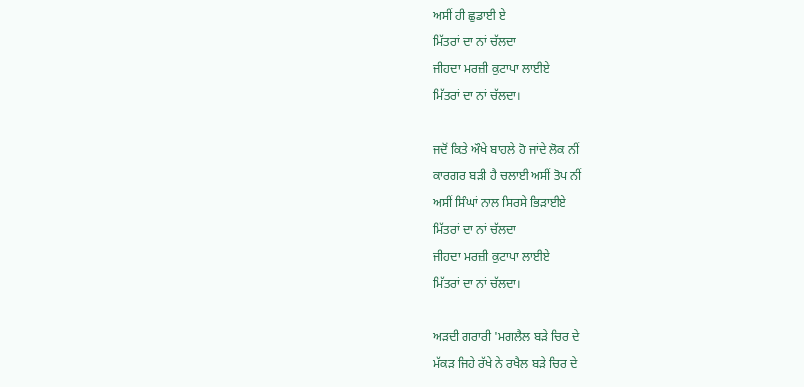ਅਸੀਂ ਹੀ ਛੁਡਾਈ ਏ
ਮਿੱਤਰਾਂ ਦਾ ਨਾਂ ਚੱਲਦਾ
ਜੀਹਦਾ ਮਰਜ਼ੀ ਕੁਟਾਪਾ ਲਾਈਏ
ਮਿੱਤਰਾਂ ਦਾ ਨਾਂ ਚੱਲਦਾ।

ਜਦੋਂ ਕਿਤੇ ਔਖੇ ਬਾਹਲੇ ਹੋ ਜਾਂਦੇ ਲੋਕ ਨੀਂ
ਕਾਰਗਰ ਬੜੀ ਹੈ ਚਲਾਈ ਅਸੀਂ ਤੋਪ ਨੀਂ
ਅਸੀਂ ਸਿੰਘਾਂ ਨਾਲ ਸਿਰਸੇ ਭਿੜਾਈਏ
ਮਿੱਤਰਾਂ ਦਾ ਨਾਂ ਚੱਲਦਾ
ਜੀਹਦਾ ਮਰਜ਼ੀ ਕੁਟਾਪਾ ਲਾਈਏ
ਮਿੱਤਰਾਂ ਦਾ ਨਾਂ ਚੱਲਦਾ।

ਅੜਦੀ ਗਰਾਰੀ 'ਮਗਲੈਲ ਬੜੇ ਚਿਰ ਦੇ
ਮੱਕੜ ਜਿਹੇ ਰੱਖੇ ਨੇ ਰਖੈਲ ਬੜੇ ਚਿਰ ਦੇ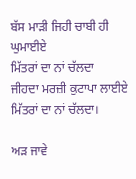ਬੱਸ ਮਾੜੀ ਜਿਹੀ ਚਾਬੀ ਹੀ ਘੁਮਾਈਏ
ਮਿੱਤਰਾਂ ਦਾ ਨਾਂ ਚੱਲਦਾ
ਜੀਹਦਾ ਮਰਜ਼ੀ ਕੁਟਾਪਾ ਲਾਈਏ
ਮਿੱਤਰਾਂ ਦਾ ਨਾਂ ਚੱਲਦਾ।

ਅੜ ਜਾਵੇ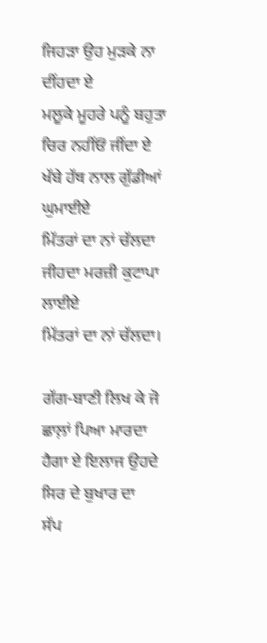ਜਿਹੜਾ ਉਹ ਮੁੜਕੇ ਨਾ ਦੀਂਹਦਾ ਏ
ਮਲੂਕੇ ਮੂਹਰੇ ਪਨੂੰ ਬਹੁਤਾ ਚਿਰ ਨਹੀਂਓਂ ਜੀਂਦਾ ਏ
ਖੱਬੇ ਹੱਥ ਨਾਲ ਗੁੱਡੀਆਂ ਘੁਮਾਈਏ
ਮਿੱਤਰਾਂ ਦਾ ਨਾਂ ਚੱਲਦਾ
ਜੀਹਦਾ ਮਰਜ਼ੀ ਕੁਟਾਪਾ ਲਾਈਏ
ਮਿੱਤਰਾਂ ਦਾ ਨਾਂ ਚੱਲਦਾ।

ਗੱਗ-ਬਾਣੀ ਲਿਖ ਕੇ ਜੋ ਛਾਲ਼ਾਂ ਪਿਆ ਮਾਰਦਾ
ਹੈਗਾ ਏ ਇਲਾਜ ਉਹਦੇ ਸਿਰ ਦੇ ਬੁਖਾਰ ਦਾ
ਸੱਪ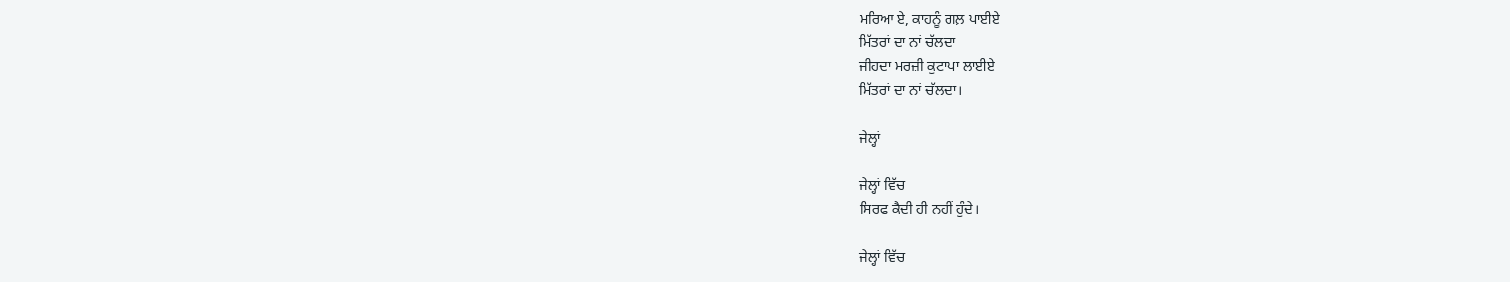ਮਰਿਆ ਏ, ਕਾਹਨੂੰ ਗਲ਼ ਪਾਈਏ
ਮਿੱਤਰਾਂ ਦਾ ਨਾਂ ਚੱਲਦਾ
ਜੀਹਦਾ ਮਰਜ਼ੀ ਕੁਟਾਪਾ ਲਾਈਏ
ਮਿੱਤਰਾਂ ਦਾ ਨਾਂ ਚੱਲਦਾ।

ਜੇਲ੍ਹਾਂ

ਜੇਲ੍ਹਾਂ ਵਿੱਚ
ਸਿਰਫ ਕੈਦੀ ਹੀ ਨਹੀਂ ਹੁੰਦੇ।

ਜੇਲ੍ਹਾਂ ਵਿੱਚ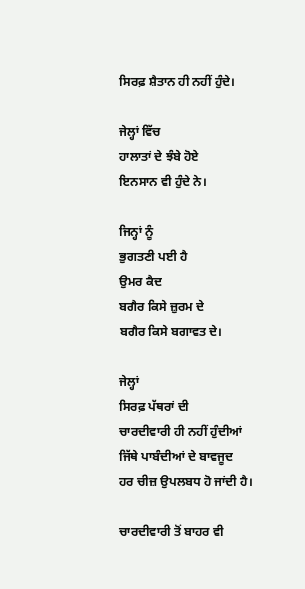ਸਿਰਫ਼ ਸ਼ੈਤਾਨ ਹੀ ਨਹੀਂ ਹੁੰਦੇ।

ਜੇਲ੍ਹਾਂ ਵਿੱਚ
ਹਾਲਾਤਾਂ ਦੇ ਝੰਬੇ ਹੋਏ
ਇਨਸਾਨ ਵੀ ਹੁੰਦੇ ਨੇ।

ਜਿਨ੍ਹਾਂ ਨੂੰ
ਭੁਗਤਣੀ ਪਈ ਹੈ
ਉਮਰ ਕੈਦ
ਬਗੈਰ ਕਿਸੇ ਜ਼ੁਰਮ ਦੇ
ਬਗੈਰ ਕਿਸੇ ਬਗਾਵਤ ਦੇ।

ਜੇਲ੍ਹਾਂ
ਸਿਰਫ਼ ਪੱਥਰਾਂ ਦੀ
ਚਾਰਦੀਵਾਰੀ ਹੀ ਨਹੀਂ ਹੁੰਦੀਆਂ
ਜਿੱਥੇ ਪਾਬੰਦੀਆਂ ਦੇ ਬਾਵਜੂਦ
ਹਰ ਚੀਜ਼ ਉਪਲਬਧ ਹੋ ਜਾਂਦੀ ਹੈ।

ਚਾਰਦੀਵਾਰੀ ਤੋਂ ਬਾਹਰ ਵੀ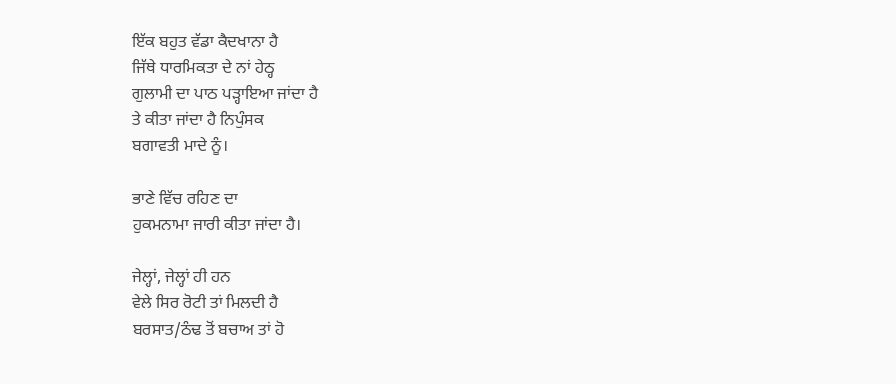ਇੱਕ ਬਹੁਤ ਵੱਡਾ ਕੈਦਖਾਨਾ ਹੈ
ਜਿੱਥੇ ਧਾਰਮਿਕਤਾ ਦੇ ਨਾਂ ਹੇਠ੍ਹ
ਗੁਲਾਮੀ ਦਾ ਪਾਠ ਪੜ੍ਹਾਇਆ ਜਾਂਦਾ ਹੈ
ਤੇ ਕੀਤਾ ਜਾਂਦਾ ਹੈ ਨਿਪੁੰਸਕ
ਬਗਾਵਤੀ ਮਾਦੇ ਨੂੰ।

ਭਾਣੇ ਵਿੱਚ ਰਹਿਣ ਦਾ
ਹੁਕਮਨਾਮਾ ਜਾਰੀ ਕੀਤਾ ਜਾਂਦਾ ਹੈ।

ਜੇਲ੍ਹਾਂ, ਜੇਲ੍ਹਾਂ ਹੀ ਹਨ
ਵੇਲੇ ਸਿਰ ਰੋਟੀ ਤਾਂ ਮਿਲਦੀ ਹੈ
ਬਰਸਾਤ/ਠੰਢ ਤੋਂ ਬਚਾਅ ਤਾਂ ਹੋ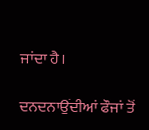ਜਾਂਦਾ ਹੈ।

ਦਨਦਨਾਉਂਦੀਆਂ ਫੌਜਾਂ ਤੋਂ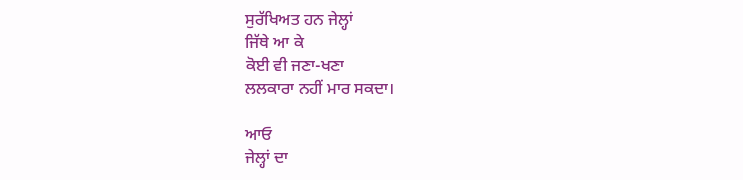ਸੁਰੱਖਿਅਤ ਹਨ ਜੇਲ੍ਹਾਂ
ਜਿੱਥੇ ਆ ਕੇ
ਕੋਈ ਵੀ ਜਣਾ-ਖਣਾ
ਲਲਕਾਰਾ ਨਹੀਂ ਮਾਰ ਸਕਦਾ।

ਆਓ
ਜੇਲ੍ਹਾਂ ਦਾ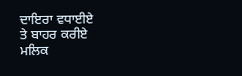ਦਾਇਰਾ ਵਧਾਈਏ
ਤੇ ਬਾਹਰ ਕਰੀਏ
ਮਲਿਕ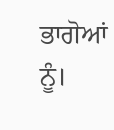ਭਾਗੋਆਂ ਨੂੰ।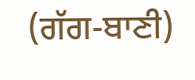(ਗੱਗ-ਬਾਣੀ)